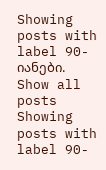Showing posts with label 90-იანები. Show all posts
Showing posts with label 90-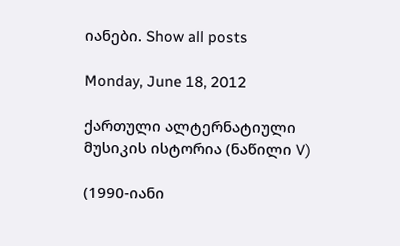იანები. Show all posts

Monday, June 18, 2012

ქართული ალტერნატიული მუსიკის ისტორია (ნაწილი V)

(1990-იანი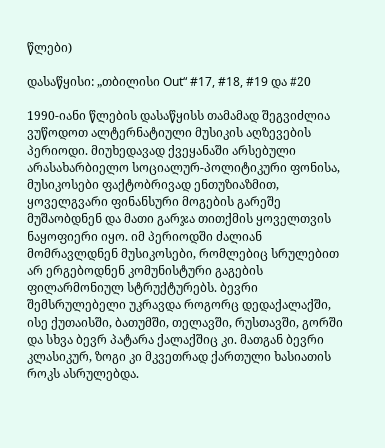წლები)

დასაწყისი: „თბილისი Out“ #17, #18, #19 და #20

1990-იანი წლების დასაწყისს თამამად შეგვიძლია ვუწოდოთ ალტერნატიული მუსიკის აღზევების პერიოდი. მიუხედავად ქვეყანაში არსებული არასახარბიელო სოციალურ-პოლიტიკური ფონისა, მუსიკოსები ფაქტობრივად ენთუზიაზმით, ყოველგვარი ფინანსური მოგების გარეშე მუშაობდნენ და მათი გარჯა თითქმის ყოველთვის ნაყოფიერი იყო. იმ პერიოდში ძალიან მომრავლდნენ მუსიკოსები, რომლებიც სრულებით არ ერგებოდნენ კომუნისტური გაგების ფილარმონიულ სტრუქტურებს. ბევრი შემსრულებელი უკრავდა როგორც დედაქალაქში, ისე ქუთაისში, ბათუმში, თელავში, რუსთავში, გორში და სხვა ბევრ პატარა ქალაქშიც კი. მათგან ბევრი კლასიკურ, ზოგი კი მკვეთრად ქართული ხასიათის როკს ასრულებდა.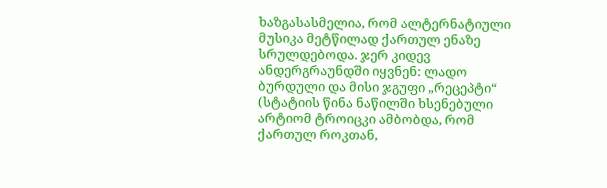ხაზგასასმელია, რომ ალტერნატიული მუსიკა მეტწილად ქართულ ენაზე სრულდებოდა. ჯერ კიდევ ანდერგრაუნდში იყვნენ: ლადო ბურდული და მისი ჯგუფი „რეცეპტი“ (სტატიის წინა ნაწილში ხსენებული არტიომ ტროიცკი ამბობდა, რომ ქართულ როკთან,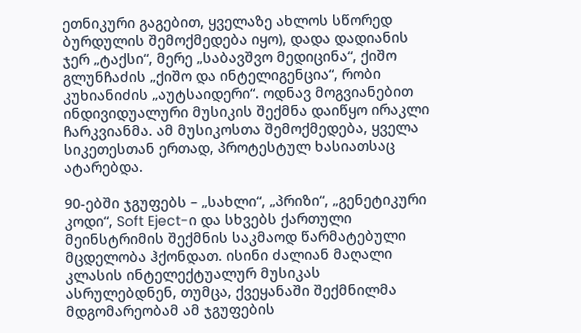ეთნიკური გაგებით, ყველაზე ახლოს სწორედ ბურდულის შემოქმედება იყო), დადა დადიანის ჯერ „ტაქსი“, მერე „საბავშვო მედიცინა“, ქიშო გლუნჩაძის „ქიშო და ინტელიგენცია“, რობი კუხიანიძის „აუტსაიდერი“. ოდნავ მოგვიანებით ინდივიდუალური მუსიკის შექმნა დაიწყო ირაკლი ჩარკვიანმა. ამ მუსიკოსთა შემოქმედება, ყველა სიკეთესთან ერთად, პროტესტულ ხასიათსაც ატარებდა.

90-ებში ჯგუფებს – „სახლი“, „პრიზი“, „გენეტიკური კოდი“, Soft Eject-ი და სხვებს ქართული მეინსტრიმის შექმნის საკმაოდ წარმატებული მცდელობა ჰქონდათ. ისინი ძალიან მაღალი კლასის ინტელექტუალურ მუსიკას ასრულებდნენ, თუმცა, ქვეყანაში შექმნილმა მდგომარეობამ ამ ჯგუფების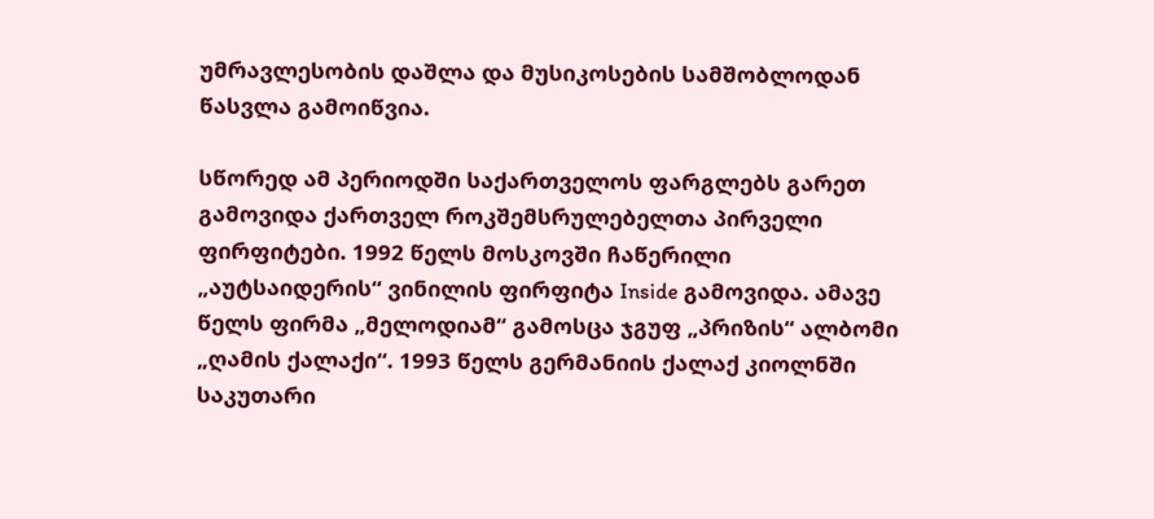უმრავლესობის დაშლა და მუსიკოსების სამშობლოდან წასვლა გამოიწვია.

სწორედ ამ პერიოდში საქართველოს ფარგლებს გარეთ გამოვიდა ქართველ როკშემსრულებელთა პირველი ფირფიტები. 1992 წელს მოსკოვში ჩაწერილი „აუტსაიდერის“ ვინილის ფირფიტა Inside გამოვიდა. ამავე წელს ფირმა „მელოდიამ“ გამოსცა ჯგუფ „პრიზის“ ალბომი „ღამის ქალაქი“. 1993 წელს გერმანიის ქალაქ კიოლნში საკუთარი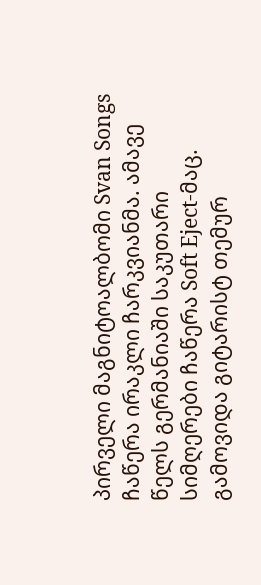პირველი მაგნიტოალბომი Svan Songs ჩაწერა ირაკლი ჩარკვიანმა. ამავე წელს გერმანიაში საკუთარი სიმღერები ჩაწერა Soft Eject-მაც. გამოვიდა გიტარისტ თემურ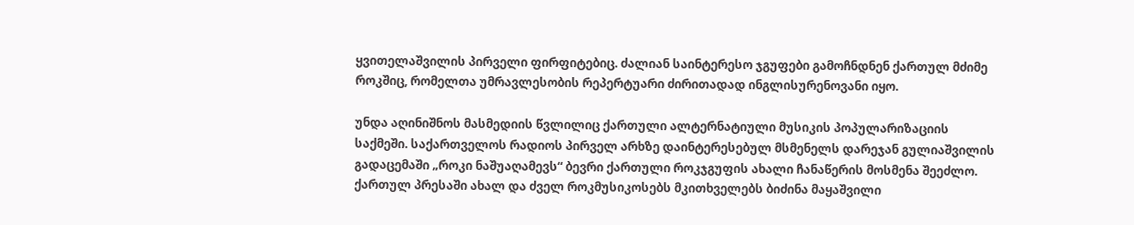ყვითელაშვილის პირველი ფირფიტებიც. ძალიან საინტერესო ჯგუფები გამოჩნდნენ ქართულ მძიმე როკშიც, რომელთა უმრავლესობის რეპერტუარი ძირითადად ინგლისურენოვანი იყო.

უნდა აღინიშნოს მასმედიის წვლილიც ქართული ალტერნატიული მუსიკის პოპულარიზაციის საქმეში. საქართველოს რადიოს პირველ არხზე დაინტერესებულ მსმენელს დარეჯან გულიაშვილის გადაცემაში „როკი ნაშუაღამევს“ ბევრი ქართული როკჯგუფის ახალი ჩანაწერის მოსმენა შეეძლო. ქართულ პრესაში ახალ და ძველ როკმუსიკოსებს მკითხველებს ბიძინა მაყაშვილი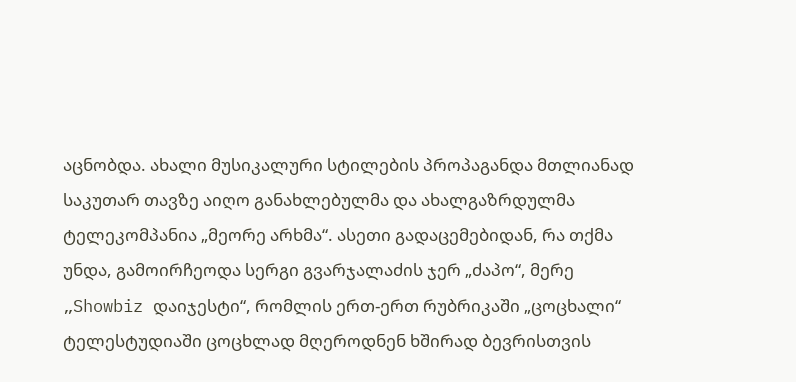აცნობდა. ახალი მუსიკალური სტილების პროპაგანდა მთლიანად საკუთარ თავზე აიღო განახლებულმა და ახალგაზრდულმა ტელეკომპანია „მეორე არხმა“. ასეთი გადაცემებიდან, რა თქმა უნდა, გამოირჩეოდა სერგი გვარჯალაძის ჯერ „ძაპო“, მერე „Showbiz დაიჯესტი“, რომლის ერთ-ერთ რუბრიკაში „ცოცხალი“ ტელესტუდიაში ცოცხლად მღეროდნენ ხშირად ბევრისთვის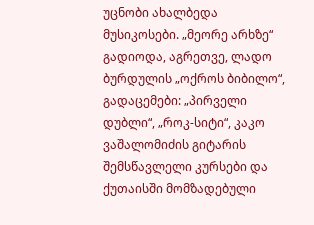უცნობი ახალბედა მუსიკოსები. „მეორე არხზე“ გადიოდა, აგრეთვე, ლადო ბურდულის „ოქროს ბიბილო“, გადაცემები: „პირველი დუბლი“, „როკ-სიტი“, კაკო ვაშალომიძის გიტარის შემსწავლელი კურსები და ქუთაისში მომზადებული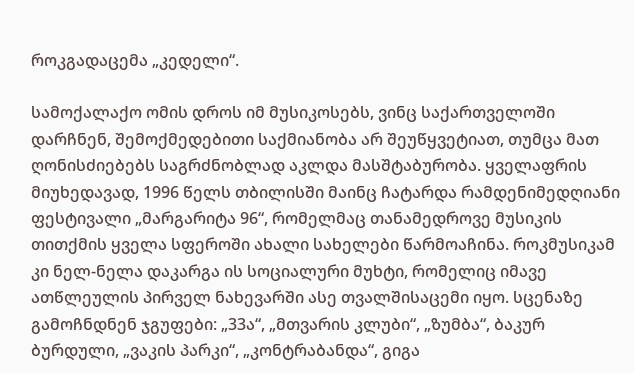როკგადაცემა „კედელი“.

სამოქალაქო ომის დროს იმ მუსიკოსებს, ვინც საქართველოში დარჩნენ, შემოქმედებითი საქმიანობა არ შეუწყვეტიათ, თუმცა მათ ღონისძიებებს საგრძნობლად აკლდა მასშტაბურობა. ყველაფრის მიუხედავად, 1996 წელს თბილისში მაინც ჩატარდა რამდენიმედღიანი ფესტივალი „მარგარიტა 96“, რომელმაც თანამედროვე მუსიკის თითქმის ყველა სფეროში ახალი სახელები წარმოაჩინა. როკმუსიკამ კი ნელ-ნელა დაკარგა ის სოციალური მუხტი, რომელიც იმავე ათწლეულის პირველ ნახევარში ასე თვალშისაცემი იყო. სცენაზე გამოჩნდნენ ჯგუფები: „33ა“, „მთვარის კლუბი“, „ზუმბა“, ბაკურ ბურდული, „ვაკის პარკი“, „კონტრაბანდა“, გიგა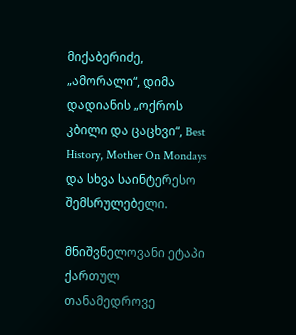მიქაბერიძე, „ამორალი“, დიმა დადიანის „ოქროს კბილი და ცაცხვი“, Best History, Mother On Mondays და სხვა საინტერესო შემსრულებელი.

მნიშვნელოვანი ეტაპი ქართულ თანამედროვე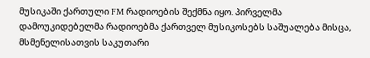მუსიკაში ქართული FM რადიოების შექმნა იყო. პირველმა დამოუკიდებელმა რადიოებმა ქართველ მუსიკოსებს საშუალება მისცა, მსმენელისათვის საკუთარი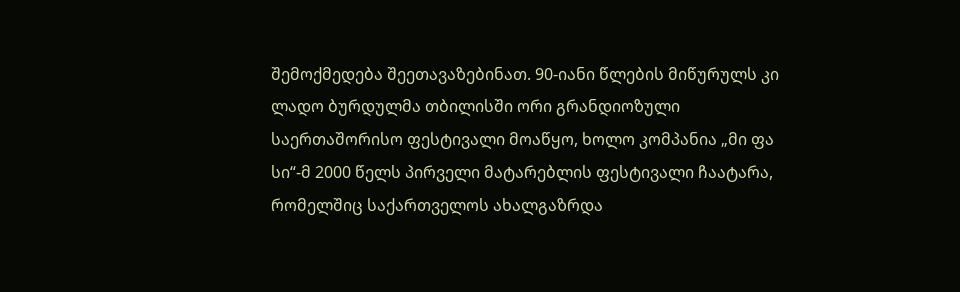შემოქმედება შეეთავაზებინათ. 90-იანი წლების მიწურულს კი ლადო ბურდულმა თბილისში ორი გრანდიოზული საერთაშორისო ფესტივალი მოაწყო, ხოლო კომპანია „მი ფა სი“-მ 2000 წელს პირველი მატარებლის ფესტივალი ჩაატარა, რომელშიც საქართველოს ახალგაზრდა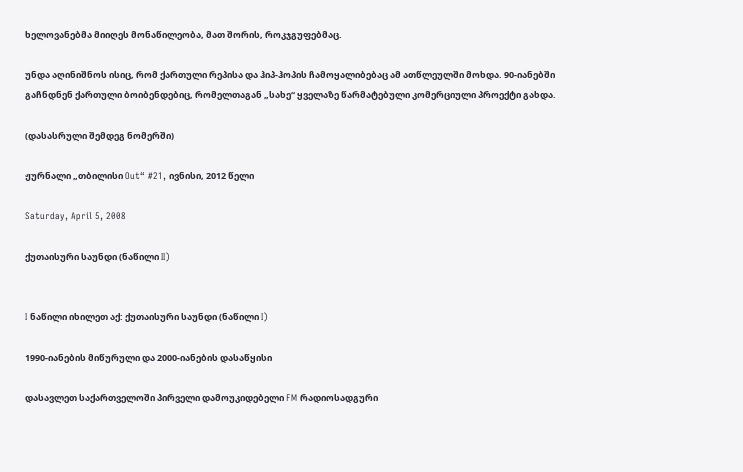ხელოვანებმა მიიღეს მონაწილეობა, მათ შორის, როკჯგუფებმაც.

უნდა აღინიშნოს ისიც, რომ ქართული რეპისა და ჰიპ-ჰოპის ჩამოყალიბებაც ამ ათწლეულში მოხდა. 90-იანებში გაჩნდნენ ქართული ბოიბენდებიც, რომელთაგან „სახე“ ყველაზე წარმატებული კომერციული პროექტი გახდა.

(დასასრული შემდეგ ნომერში)

ჟურნალი „თბილისი Out“ #21, ივნისი, 2012 წელი

Saturday, April 5, 2008

ქუთაისური საუნდი (ნაწილი II)


I ნაწილი იხილეთ აქ: ქუთაისური საუნდი (ნაწილი I)

1990-იანების მიწურული და 2000-იანების დასაწყისი

დასავლეთ საქართველოში პირველი დამოუკიდებელი FM რადიოსადგური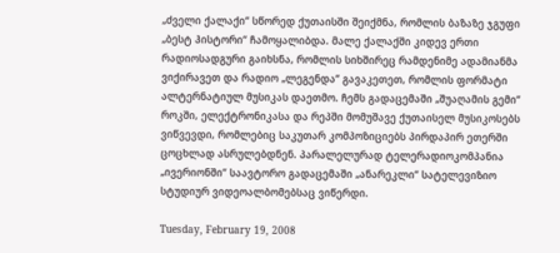„ძველი ქალაქი“ სწორედ ქუთაისში შეიქმნა, რომლის ბაზაზე ჯგუფი „ბესტ ჰისტორი“ ჩამოყალიბდა. მალე ქალაქში კიდევ ერთი რადიოსადგური გაიხსნა, რომლის სიხშირეც რამდენიმე ადამიანმა ვიქირავეთ და რადიო „ლეგენდა“ გავაკეთეთ, რომლის ფორმატი ალტერნატიულ მუსიკას დაეთმო. ჩემს გადაცემაში „შუაღამის გემი“ როკში, ელექტრონიკასა და რეპში მომუშავე ქუთაისელ მუსიკოსებს ვიწვევდი, რომლებიც საკუთარ კომპოზიციებს პირდაპირ ეთერში ცოცხლად ასრულებდნენ. პარალელურად ტელერადიოკომპანია „ივერიონში“ საავტორო გადაცემაში „ანარეკლი“ სატელევიზიო სტუდიურ ვიდეოალბომებსაც ვიწერდი.

Tuesday, February 19, 2008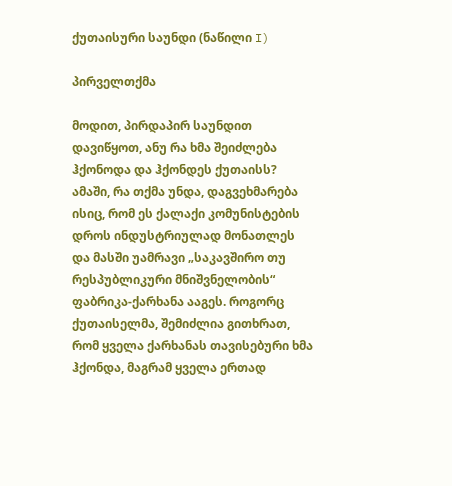ქუთაისური საუნდი (ნაწილი I)

პირველთქმა

მოდით, პირდაპირ საუნდით დავიწყოთ, ანუ რა ხმა შეიძლება ჰქონოდა და ჰქონდეს ქუთაისს? ამაში, რა თქმა უნდა, დაგვეხმარება ისიც, რომ ეს ქალაქი კომუნისტების დროს ინდუსტრიულად მონათლეს და მასში უამრავი „საკავშირო თუ რესპუბლიკური მნიშვნელობის“ ფაბრიკა-ქარხანა ააგეს. როგორც ქუთაისელმა, შემიძლია გითხრათ, რომ ყველა ქარხანას თავისებური ხმა ჰქონდა, მაგრამ ყველა ერთად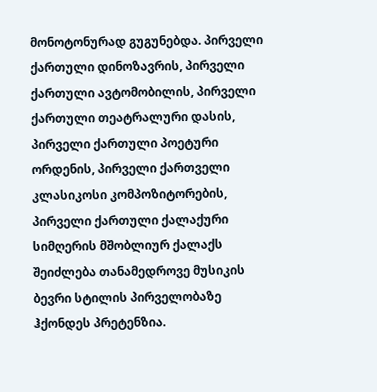მონოტონურად გუგუნებდა. პირველი ქართული დინოზავრის, პირველი ქართული ავტომობილის, პირველი ქართული თეატრალური დასის, პირველი ქართული პოეტური ორდენის, პირველი ქართველი კლასიკოსი კომპოზიტორების, პირველი ქართული ქალაქური სიმღერის მშობლიურ ქალაქს შეიძლება თანამედროვე მუსიკის ბევრი სტილის პირველობაზე ჰქონდეს პრეტენზია.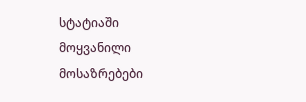სტატიაში მოყვანილი მოსაზრებები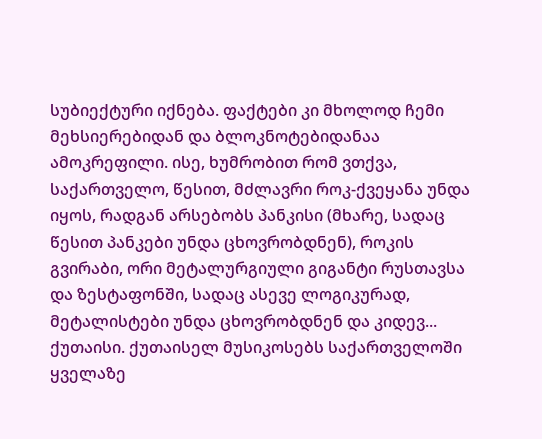სუბიექტური იქნება. ფაქტები კი მხოლოდ ჩემი მეხსიერებიდან და ბლოკნოტებიდანაა ამოკრეფილი. ისე, ხუმრობით რომ ვთქვა, საქართველო, წესით, მძლავრი როკ-ქვეყანა უნდა იყოს, რადგან არსებობს პანკისი (მხარე, სადაც წესით პანკები უნდა ცხოვრობდნენ), როკის გვირაბი, ორი მეტალურგიული გიგანტი რუსთავსა და ზესტაფონში, სადაც ასევე ლოგიკურად, მეტალისტები უნდა ცხოვრობდნენ და კიდევ... ქუთაისი. ქუთაისელ მუსიკოსებს საქართველოში ყველაზე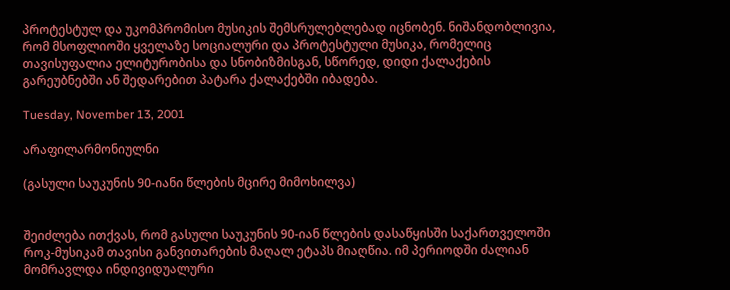პროტესტულ და უკომპრომისო მუსიკის შემსრულებლებად იცნობენ. ნიშანდობლივია, რომ მსოფლიოში ყველაზე სოციალური და პროტესტული მუსიკა, რომელიც თავისუფალია ელიტურობისა და სნობიზმისგან, სწორედ, დიდი ქალაქების გარეუბნებში ან შედარებით პატარა ქალაქებში იბადება.

Tuesday, November 13, 2001

არაფილარმონიულნი

(გასული საუკუნის 90-იანი წლების მცირე მიმოხილვა)


შეიძლება ითქვას, რომ გასული საუკუნის 90-იან წლების დასაწყისში საქართველოში როკ-მუსიკამ თავისი განვითარების მაღალ ეტაპს მიაღწია. იმ პერიოდში ძალიან მომრავლდა ინდივიდუალური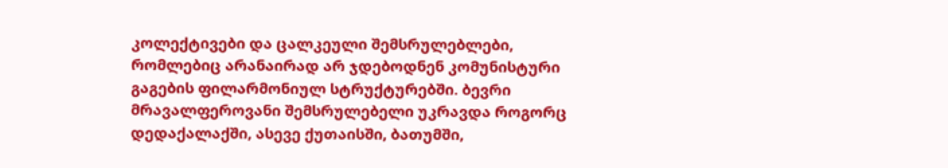კოლექტივები და ცალკეული შემსრულებლები, რომლებიც არანაირად არ ჯდებოდნენ კომუნისტური გაგების ფილარმონიულ სტრუქტურებში. ბევრი მრავალფეროვანი შემსრულებელი უკრავდა როგორც დედაქალაქში, ასევე ქუთაისში, ბათუმში,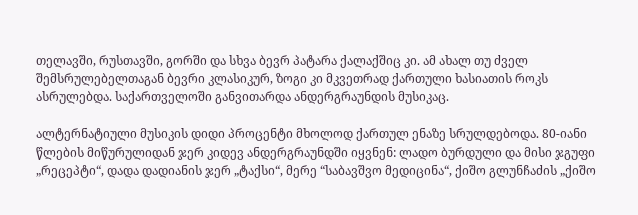თელავში, რუსთავში, გორში და სხვა ბევრ პატარა ქალაქშიც კი. ამ ახალ თუ ძველ შემსრულებელთაგან ბევრი კლასიკურ, ზოგი კი მკვეთრად ქართული ხასიათის როკს ასრულებდა. საქართველოში განვითარდა ანდერგრაუნდის მუსიკაც.

ალტერნატიული მუსიკის დიდი პროცენტი მხოლოდ ქართულ ენაზე სრულდებოდა. 80-იანი წლების მიწურულიდან ჯერ კიდევ ანდერგრაუნდში იყვნენ: ლადო ბურდული და მისი ჯგუფი „რეცეპტი“, დადა დადიანის ჯერ „ტაქსი“, მერე “საბავშვო მედიცინა“, ქიშო გლუნჩაძის „ქიშო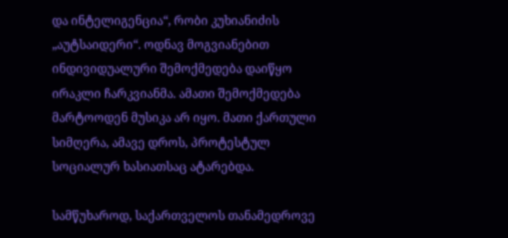და ინტელიგენცია“, რობი კუხიანიძის „აუტსაიდერი“. ოდნავ მოგვიანებით ინდივიდუალური შემოქმედება დაიწყო ირაკლი ჩარკვიანმა. ამათი შემოქმედება მარტოოდენ მუსიკა არ იყო. მათი ქართული სიმღერა, ამავე დროს, პროტესტულ სოციალურ ხასიათსაც ატარებდა.

სამწუხაროდ, საქართველოს თანამედროვე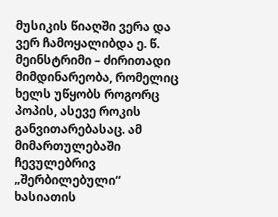მუსიკის წიაღში ვერა და ვერ ჩამოყალიბდა ე. წ. მეინსტრიმი – ძირითადი მიმდინარეობა, რომელიც ხელს უწყობს როგორც პოპის, ასევე როკის განვითარებასაც. ამ მიმართულებაში ჩევულებრივ „შერბილებული“ ხასიათის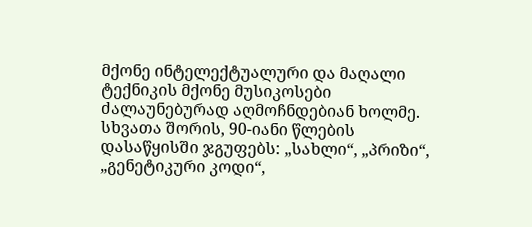მქონე ინტელექტუალური და მაღალი ტექნიკის მქონე მუსიკოსები ძალაუნებურად აღმოჩნდებიან ხოლმე. სხვათა შორის, 90-იანი წლების დასაწყისში ჯგუფებს: „სახლი“, „პრიზი“, „გენეტიკური კოდი“,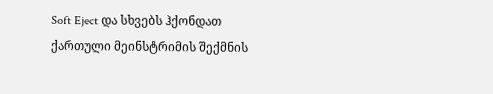Soft Eject და სხვებს ჰქონდათ ქართული მეინსტრიმის შექმნის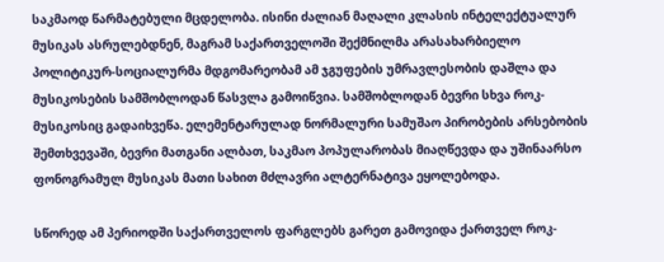საკმაოდ წარმატებული მცდელობა. ისინი ძალიან მაღალი კლასის ინტელექტუალურ მუსიკას ასრულებდნენ, მაგრამ საქართველოში შექმნილმა არასახარბიელო პოლიტიკურ-სოციალურმა მდგომარეობამ ამ ჯგუფების უმრავლესობის დაშლა და მუსიკოსების სამშობლოდან წასვლა გამოიწვია. სამშობლოდან ბევრი სხვა როკ-მუსიკოსიც გადაიხვეწა. ელემენტარულად ნორმალური სამუშაო პირობების არსებობის შემთხვევაში, ბევრი მათგანი ალბათ, საკმაო პოპულარობას მიაღწევდა და უშინაარსო ფონოგრამულ მუსიკას მათი სახით მძლავრი ალტერნატივა ეყოლებოდა.

სწორედ ამ პერიოდში საქართველოს ფარგლებს გარეთ გამოვიდა ქართველ როკ-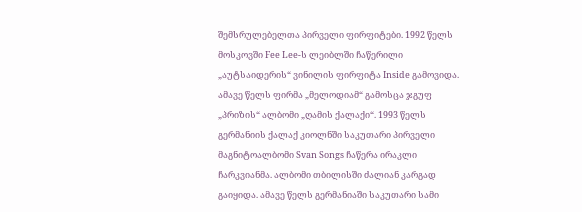შემსრულებელთა პირველი ფირფიტები. 1992 წელს მოსკოვში Fee Lee-ს ლეიბლში ჩაწერილი „აუტსაიდერის“ ვინილის ფირფიტა Inside გამოვიდა. ამავე წელს ფირმა „მელოდიამ“ გამოსცა ჯგუფ „პრიზის“ ალბომი „ღამის ქალაქი“. 1993 წელს გერმანიის ქალაქ კიოლნში საკუთარი პირველი მაგნიტოალბომი Svan Songs ჩაწერა ირაკლი ჩარკვიანმა. ალბომი თბილისში ძალიან კარგად გაიყიდა. ამავე წელს გერმანიაში საკუთარი სამი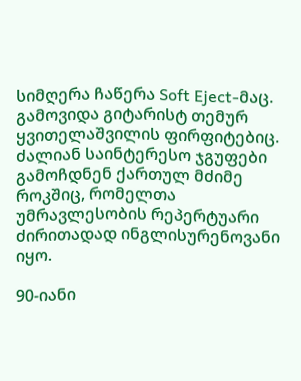სიმღერა ჩაწერა Soft Eject-მაც. გამოვიდა გიტარისტ თემურ ყვითელაშვილის ფირფიტებიც. ძალიან საინტერესო ჯგუფები გამოჩდნენ ქართულ მძიმე როკშიც, რომელთა უმრავლესობის რეპერტუარი ძირითადად ინგლისურენოვანი იყო.

90-იანი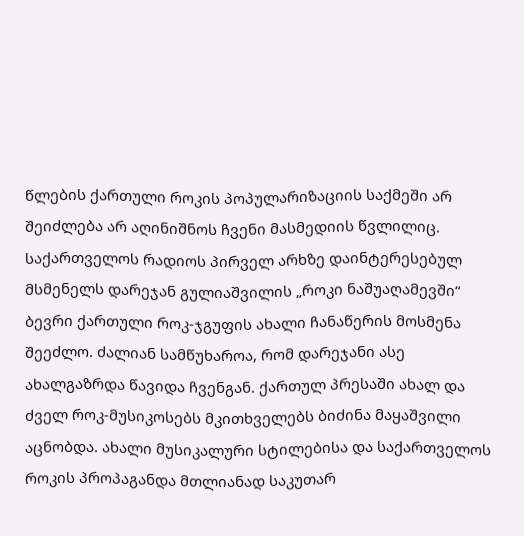წლების ქართული როკის პოპულარიზაციის საქმეში არ შეიძლება არ აღინიშნოს ჩვენი მასმედიის წვლილიც. საქართველოს რადიოს პირველ არხზე დაინტერესებულ მსმენელს დარეჯან გულიაშვილის „როკი ნაშუაღამევში“ ბევრი ქართული როკ-ჯგუფის ახალი ჩანაწერის მოსმენა შეეძლო. ძალიან სამწუხაროა, რომ დარეჯანი ასე ახალგაზრდა წავიდა ჩვენგან. ქართულ პრესაში ახალ და ძველ როკ-მუსიკოსებს მკითხველებს ბიძინა მაყაშვილი აცნობდა. ახალი მუსიკალური სტილებისა და საქართველოს როკის პროპაგანდა მთლიანად საკუთარ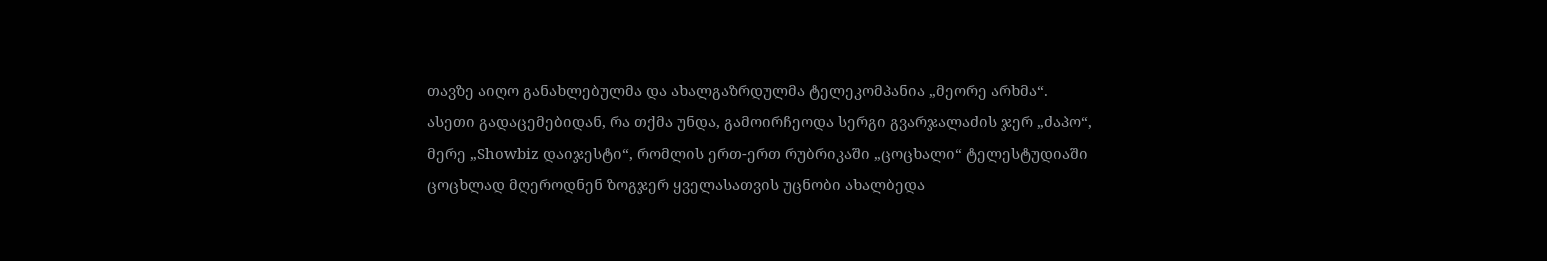თავზე აიღო განახლებულმა და ახალგაზრდულმა ტელეკომპანია „მეორე არხმა“. ასეთი გადაცემებიდან, რა თქმა უნდა, გამოირჩეოდა სერგი გვარჯალაძის ჯერ „ძაპო“, მერე „Showbiz დაიჯესტი“, რომლის ერთ-ერთ რუბრიკაში „ცოცხალი“ ტელესტუდიაში ცოცხლად მღეროდნენ ზოგჯერ ყველასათვის უცნობი ახალბედა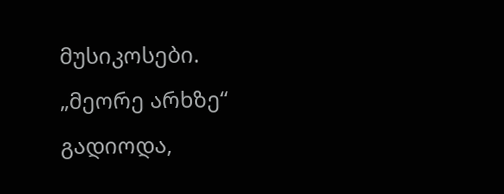მუსიკოსები. „მეორე არხზე“ გადიოდა,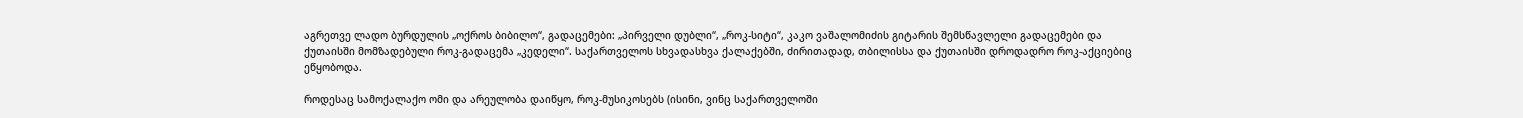აგრეთვე ლადო ბურდულის „ოქროს ბიბილო“, გადაცემები: „პირველი დუბლი“, „როკ-სიტი“, კაკო ვაშალომიძის გიტარის შემსწავლელი გადაცემები და ქუთაისში მომზადებული როკ-გადაცემა „კედელი“. საქართველოს სხვადასხვა ქალაქებში, ძირითადად, თბილისსა და ქუთაისში დროდადრო როკ-აქციებიც ეწყობოდა.

როდესაც სამოქალაქო ომი და არეულობა დაიწყო, როკ-მუსიკოსებს (ისინი, ვინც საქართველოში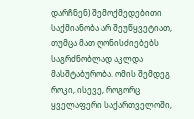დარჩნენ) შემოქმედებითი საქმიანობა არ შეუწყვეტიათ, თუმცა მათ ღონისძიებებს საგრძნობლად აკლდა მასშტაბურობა. ომის შემდეგ როკი, ისევე, როგორც ყველაფერი საქართველოში,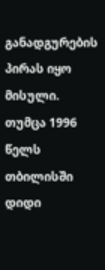განადგურების პირას იყო მისული. თუმცა 1996 წელს თბილისში დიდი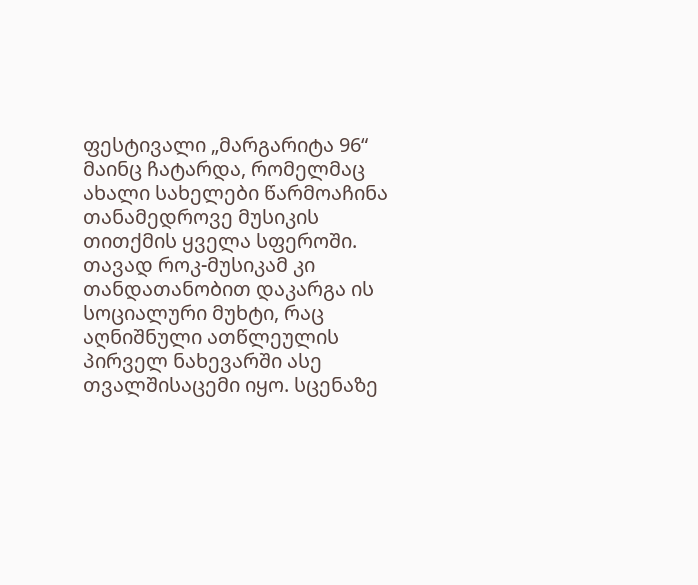ფესტივალი „მარგარიტა 96“ მაინც ჩატარდა, რომელმაც ახალი სახელები წარმოაჩინა თანამედროვე მუსიკის თითქმის ყველა სფეროში. თავად როკ-მუსიკამ კი თანდათანობით დაკარგა ის სოციალური მუხტი, რაც აღნიშნული ათწლეულის პირველ ნახევარში ასე თვალშისაცემი იყო. სცენაზე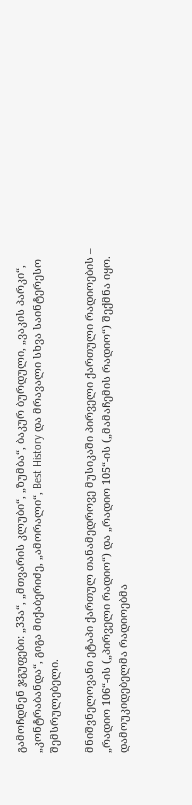გამოჩდნენ ჯგუფები: „33ა“, „მთვარის კლუბი“, „ზუმბა“, ბაკურ ბურდული, „ვაკის პარკი“, „კონტრაბანდა“, გიგა მიქაბერიძე, „ამორალი“, Best History და მრავალი სხვა საინტერესო შემსრულებელი.

მნიშვნელოვანი ეტაპი ქართულ თანამედროვე მუსიკაში პირველი ქართული რადიოების – „რადიო 106“-ის („პირველი რადიო“) და „რადიო 105“-ის („მამაჩემის რადიო“) შექმნა იყო. დამოუკიდებელმა რადიოებმა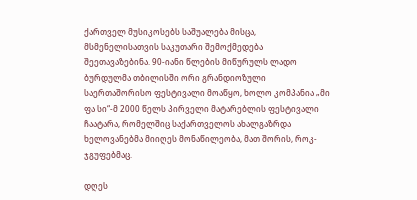ქართველ მუსიკოსებს საშუალება მისცა, მსმენელისათვის საკუთარი შემოქმედება შეეთავაზებინა. 90-იანი წლების მიწურულს ლადო ბურდულმა თბილისში ორი გრანდიოზული საერთაშორისო ფესტივალი მოაწყო, ხოლო კომპანია „მი ფა სი“-მ 2000 წელს პირველი მატარებლის ფესტივალი ჩაატარა, რომელშიც საქართველოს ახალგაზრდა ხელოვანებმა მიიღეს მონაწილეობა, მათ შორის, როკ-ჯგუფებმაც.

დღეს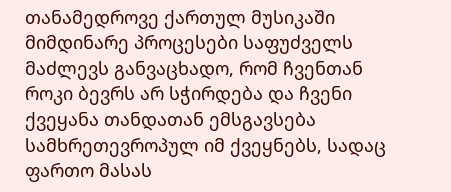თანამედროვე ქართულ მუსიკაში მიმდინარე პროცესები საფუძველს მაძლევს განვაცხადო, რომ ჩვენთან როკი ბევრს არ სჭირდება და ჩვენი ქვეყანა თანდათან ემსგავსება სამხრეთევროპულ იმ ქვეყნებს, სადაც ფართო მასას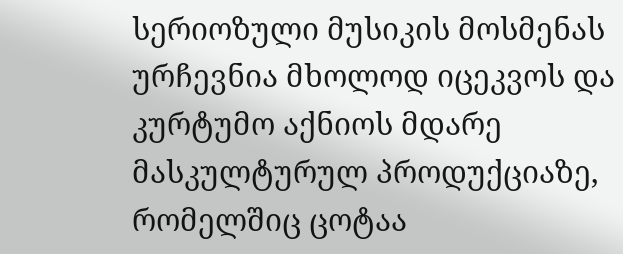სერიოზული მუსიკის მოსმენას ურჩევნია მხოლოდ იცეკვოს და კურტუმო აქნიოს მდარე მასკულტურულ პროდუქციაზე, რომელშიც ცოტაა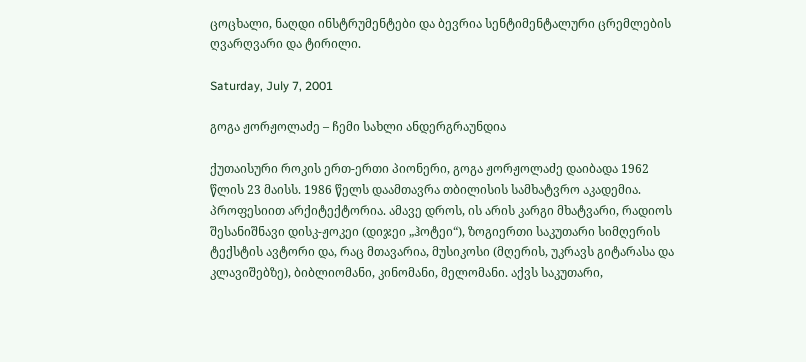ცოცხალი, ნაღდი ინსტრუმენტები და ბევრია სენტიმენტალური ცრემლების ღვარღვარი და ტირილი.

Saturday, July 7, 2001

გოგა ჟორჟოლაძე – ჩემი სახლი ანდერგრაუნდია

ქუთაისური როკის ერთ-ერთი პიონერი, გოგა ჟორჟოლაძე დაიბადა 1962 წლის 23 მაისს. 1986 წელს დაამთავრა თბილისის სამხატვრო აკადემია. პროფესიით არქიტექტორია. ამავე დროს, ის არის კარგი მხატვარი, რადიოს შესანიშნავი დისკ-ჟოკეი (დიჯეი „ჰოტეი“), ზოგიერთი საკუთარი სიმღერის ტექსტის ავტორი და, რაც მთავარია, მუსიკოსი (მღერის, უკრავს გიტარასა და კლავიშებზე), ბიბლიომანი, კინომანი, მელომანი. აქვს საკუთარი,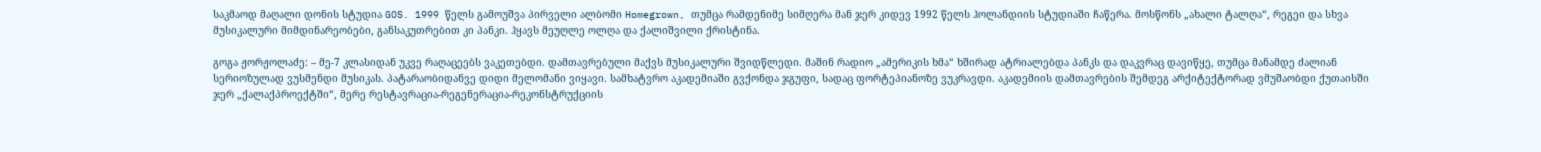საკმაოდ მაღალი დონის სტუდია GOS. 1999 წელს გამოუშვა პირველი ალბომი Homegrown, თუმცა რამდენიმე სიმღერა მან ჯერ კიდევ 1992 წელს ჰოლანდიის სტუდიაში ჩაწერა. მოსწონს „ახალი ტალღა“, რეგეი და სხვა მუსიკალური მიმდინარეობები, განსაკუთრებით კი პანკი. ჰყავს მეუღლე ოლღა და ქალიშვილი ქრისტინა.

გოგა ჟორჟოლაძე: – მე-7 კლასიდან უკვე რაღაცეებს ვაკეთებდი. დამთავრებული მაქვს მუსიკალური შვიდწლედი. მაშინ რადიო „ამერიკის ხმა“ ხშირად ატრიალებდა პანკს და დაკვრაც დავიწყე, თუმცა მანამდე ძალიან სერიოზულად ვუსმენდი მუსიკას. პატარაობიდანვე დიდი მელომანი ვიყავი. სამხატვრო აკადემიაში გვქონდა ჯგუფი, სადაც ფორტეპიანოზე ვუკრავდი. აკადემიის დამთავრების შემდეგ არქიტექტორად ვმუშაობდი ქუთაისში ჯერ „ქალაქპროექტში“, მერე რესტავრაცია-რეგენერაცია-რეკონსტრუქციის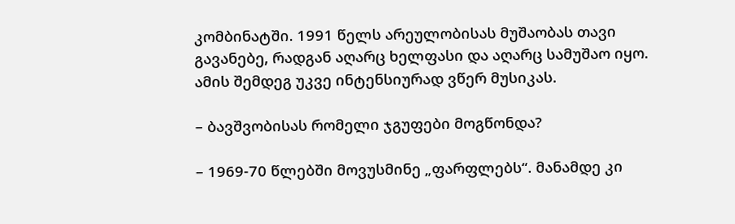კომბინატში. 1991 წელს არეულობისას მუშაობას თავი გავანებე, რადგან აღარც ხელფასი და აღარც სამუშაო იყო. ამის შემდეგ უკვე ინტენსიურად ვწერ მუსიკას.

– ბავშვობისას რომელი ჯგუფები მოგწონდა?

– 1969-70 წლებში მოვუსმინე „ფარფლებს“. მანამდე კი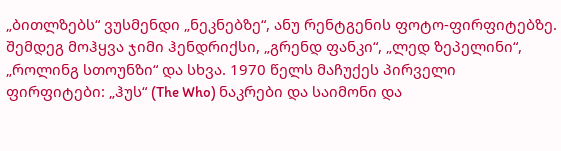„ბითლზებს“ ვუსმენდი „ნეკნებზე“, ანუ რენტგენის ფოტო-ფირფიტებზე. შემდეგ მოჰყვა ჯიმი ჰენდრიქსი, „გრენდ ფანკი“, „ლედ ზეპელინი“, „როლინგ სთოუნზი“ და სხვა. 1970 წელს მაჩუქეს პირველი ფირფიტები: „ჰუს“ (The Who) ნაკრები და საიმონი და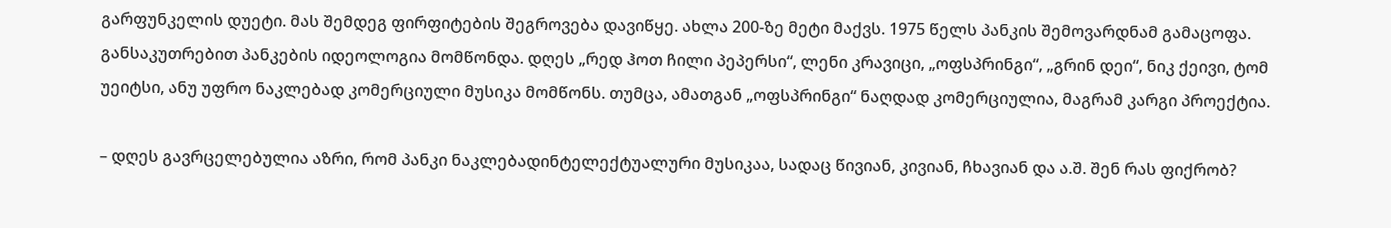გარფუნკელის დუეტი. მას შემდეგ ფირფიტების შეგროვება დავიწყე. ახლა 200-ზე მეტი მაქვს. 1975 წელს პანკის შემოვარდნამ გამაცოფა. განსაკუთრებით პანკების იდეოლოგია მომწონდა. დღეს „რედ ჰოთ ჩილი პეპერსი“, ლენი კრავიცი, „ოფსპრინგი“, „გრინ დეი“, ნიკ ქეივი, ტომ უეიტსი, ანუ უფრო ნაკლებად კომერციული მუსიკა მომწონს. თუმცა, ამათგან „ოფსპრინგი“ ნაღდად კომერციულია, მაგრამ კარგი პროექტია.

– დღეს გავრცელებულია აზრი, რომ პანკი ნაკლებადინტელექტუალური მუსიკაა, სადაც წივიან, კივიან, ჩხავიან და ა.შ. შენ რას ფიქრობ?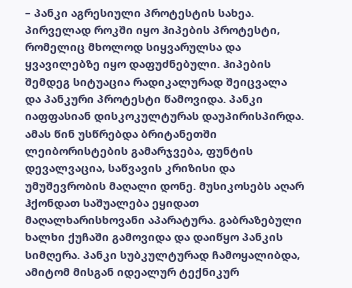– პანკი აგრესიული პროტესტის სახეა. პირველად როკში იყო ჰიპების პროტესტი, რომელიც მხოლოდ სიყვარულსა და ყვავილებზე იყო დაფუძნებული. ჰიპების შემდეგ სიტუაცია რადიკალურად შეიცვალა და პანკური პროტესტი წამოვიდა. პანკი იაფფასიან დისკოკულტურას დაუპირისპირდა. ამას წინ უსწრებდა ბრიტანეთში ლეიბორისტების გამარჯვება, ფუნტის დევალვაცია, საწვავის კრიზისი და უმუშევრობის მაღალი დონე. მუსიკოსებს აღარ ჰქონდათ საშუალება ეყიდათ მაღალხარისხოვანი აპარატურა. გაბრაზებული ხალხი ქუჩაში გამოვიდა და დაიწყო პანკის სიმღერა. პანკი სუბკულტურად ჩამოყალიბდა, ამიტომ მისგან იდეალურ ტექნიკურ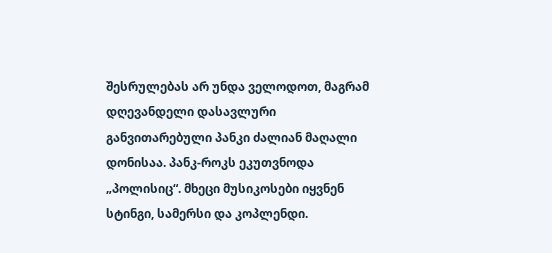შესრულებას არ უნდა ველოდოთ, მაგრამ დღევანდელი დასავლური განვითარებული პანკი ძალიან მაღალი დონისაა. პანკ-როკს ეკუთვნოდა „პოლისიც“. მხეცი მუსიკოსები იყვნენ სტინგი, სამერსი და კოპლენდი.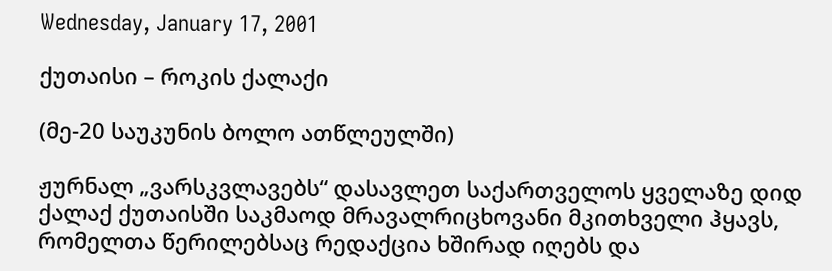Wednesday, January 17, 2001

ქუთაისი – როკის ქალაქი

(მე-20 საუკუნის ბოლო ათწლეულში)

ჟურნალ „ვარსკვლავებს“ დასავლეთ საქართველოს ყველაზე დიდ ქალაქ ქუთაისში საკმაოდ მრავალრიცხოვანი მკითხველი ჰყავს, რომელთა წერილებსაც რედაქცია ხშირად იღებს და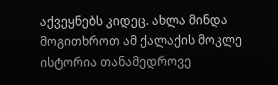აქვეყნებს კიდეც. ახლა მინდა მოგითხროთ ამ ქალაქის მოკლე ისტორია თანამედროვე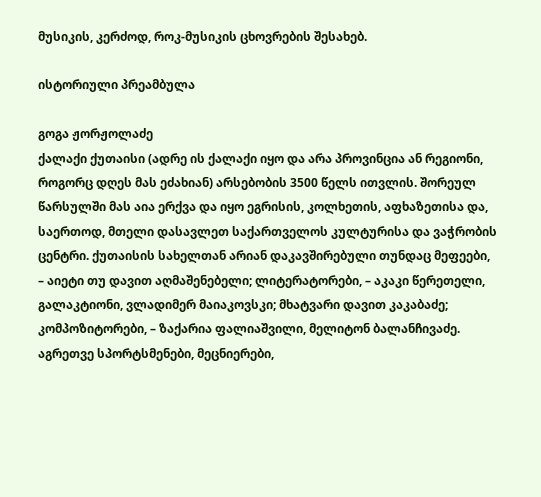მუსიკის, კერძოდ, როკ-მუსიკის ცხოვრების შესახებ.

ისტორიული პრეამბულა

გოგა ჟორჟოლაძე
ქალაქი ქუთაისი (ადრე ის ქალაქი იყო და არა პროვინცია ან რეგიონი, როგორც დღეს მას ეძახიან) არსებობის 3500 წელს ითვლის. შორეულ წარსულში მას აია ერქვა და იყო ეგრისის, კოლხეთის, აფხაზეთისა და, საერთოდ, მთელი დასავლეთ საქართველოს კულტურისა და ვაჭრობის ცენტრი. ქუთაისის სახელთან არიან დაკავშირებული თუნდაც მეფეები, – აიეტი თუ დავით აღმაშენებელი; ლიტერატორები, – აკაკი წერეთელი, გალაკტიონი, ვლადიმერ მაიაკოვსკი; მხატვარი დავით კაკაბაძე; კომპოზიტორები, – ზაქარია ფალიაშვილი, მელიტონ ბალანჩივაძე. აგრეთვე სპორტსმენები, მეცნიერები,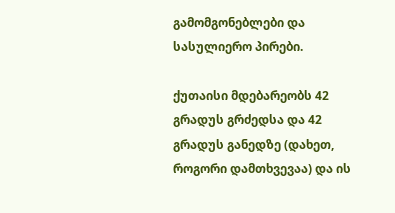გამომგონებლები და სასულიერო პირები.

ქუთაისი მდებარეობს 42 გრადუს გრძედსა და 42 გრადუს განედზე (დახეთ, როგორი დამთხვევაა) და ის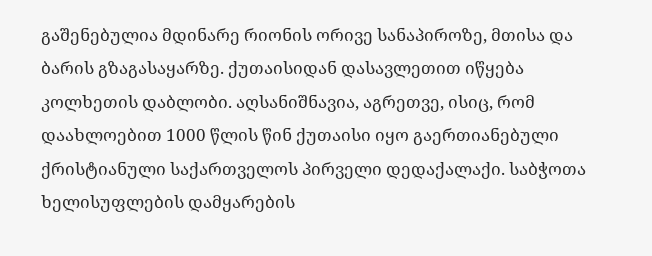გაშენებულია მდინარე რიონის ორივე სანაპიროზე, მთისა და ბარის გზაგასაყარზე. ქუთაისიდან დასავლეთით იწყება კოლხეთის დაბლობი. აღსანიშნავია, აგრეთვე, ისიც, რომ დაახლოებით 1000 წლის წინ ქუთაისი იყო გაერთიანებული ქრისტიანული საქართველოს პირველი დედაქალაქი. საბჭოთა ხელისუფლების დამყარების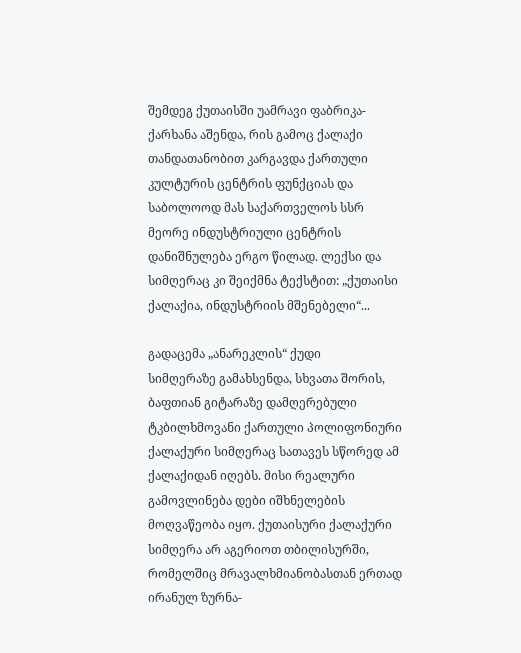შემდეგ ქუთაისში უამრავი ფაბრიკა-ქარხანა აშენდა, რის გამოც ქალაქი თანდათანობით კარგავდა ქართული კულტურის ცენტრის ფუნქციას და საბოლოოდ მას საქართველოს სსრ მეორე ინდუსტრიული ცენტრის დანიშნულება ერგო წილად. ლექსი და სიმღერაც კი შეიქმნა ტექსტით: „ქუთაისი ქალაქია, ინდუსტრიის მშენებელი“...

გადაცემა „ანარეკლის“ ქუდი
სიმღერაზე გამახსენდა, სხვათა შორის, ბაფთიან გიტარაზე დამღერებული ტკბილხმოვანი ქართული პოლიფონიური ქალაქური სიმღერაც სათავეს სწორედ ამ ქალაქიდან იღებს. მისი რეალური გამოვლინება დები იშხნელების მოღვაწეობა იყო. ქუთაისური ქალაქური სიმღერა არ აგერიოთ თბილისურში, რომელშიც მრავალხმიანობასთან ერთად ირანულ ზურნა-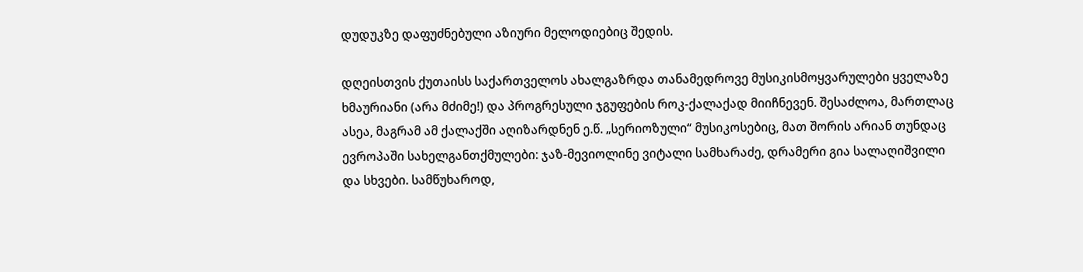დუდუკზე დაფუძნებული აზიური მელოდიებიც შედის.

დღეისთვის ქუთაისს საქართველოს ახალგაზრდა თანამედროვე მუსიკისმოყვარულები ყველაზე ხმაურიანი (არა მძიმე!) და პროგრესული ჯგუფების როკ-ქალაქად მიიჩნევენ. შესაძლოა, მართლაც ასეა, მაგრამ ამ ქალაქში აღიზარდნენ ე.წ. „სერიოზული“ მუსიკოსებიც, მათ შორის არიან თუნდაც ევროპაში სახელგანთქმულები: ჯაზ-მევიოლინე ვიტალი სამხარაძე, დრამერი გია სალაღიშვილი და სხვები. სამწუხაროდ,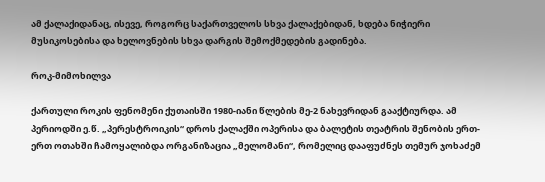ამ ქალაქიდანაც, ისევე, როგორც საქართველოს სხვა ქალაქებიდან, ხდება ნიჭიერი მუსიკოსებისა და ხელოვნების სხვა დარგის შემოქმედების გადინება.

როკ-მიმოხილვა

ქართული როკის ფენომენი ქუთაისში 1980-იანი წლების მე-2 ნახევრიდან გააქტიურდა. ამ პერიოდში ე.წ. „პერესტროიკის“ დროს ქალაქში ოპერისა და ბალეტის თეატრის შენობის ერთ-ერთ ოთახში ჩამოყალიბდა ორგანიზაცია „მელომანი“, რომელიც დააფუძნეს თემურ ჯოხაძემ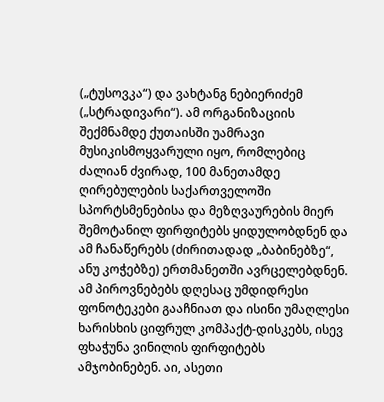(„ტუსოვკა“) და ვახტანგ ნებიერიძემ („სტრადივარი“). ამ ორგანიზაციის შექმნამდე ქუთაისში უამრავი მუსიკისმოყვარული იყო, რომლებიც ძალიან ძვირად, 100 მანეთამდე ღირებულების საქართველოში სპორტსმენებისა და მეზღვაურების მიერ შემოტანილ ფირფიტებს ყიდულობდნენ და ამ ჩანაწერებს (ძირითადად „ბაბინებზე“, ანუ კოჭებზე) ერთმანეთში ავრცელებდნენ. ამ პიროვნებებს დღესაც უმდიდრესი ფონოტეკები გააჩნიათ და ისინი უმაღლესი ხარისხის ციფრულ კომპაქტ-დისკებს, ისევ ფხაჭუნა ვინილის ფირფიტებს ამჯობინებენ. აი, ასეთი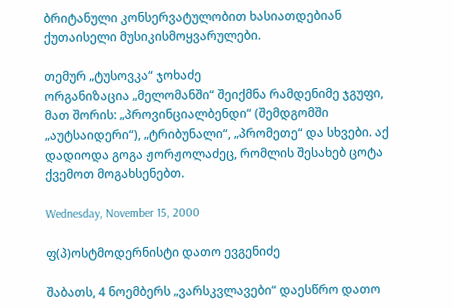ბრიტანული კონსერვატულობით ხასიათდებიან ქუთაისელი მუსიკისმოყვარულები.

თემურ „ტუსოვკა“ ჯოხაძე
ორგანიზაცია „მელომანში“ შეიქმნა რამდენიმე ჯგუფი, მათ შორის: „პროვინციალბენდი“ (შემდგომში „აუტსაიდერი“), „ტრიბუნალი“, „პრომეთე“ და სხვები. აქ დადიოდა გოგა ჟორჟოლაძეც, რომლის შესახებ ცოტა ქვემოთ მოგახსენებთ.

Wednesday, November 15, 2000

ფ(პ)ოსტმოდერნისტი დათო ევგენიძე

შაბათს, 4 ნოემბერს „ვარსკვლავები“ დაესწრო დათო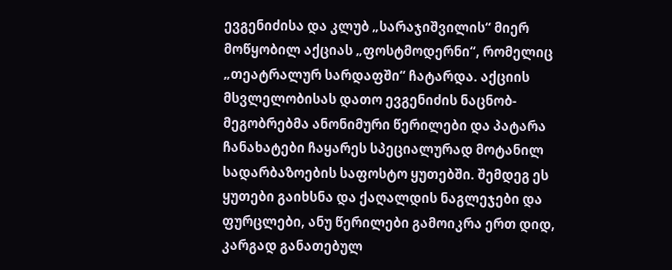ევგენიძისა და კლუბ „სარაჯიშვილის“ მიერ მოწყობილ აქციას „ფოსტმოდერნი“, რომელიც „თეატრალურ სარდაფში“ ჩატარდა. აქციის მსვლელობისას დათო ევგენიძის ნაცნობ-მეგობრებმა ანონიმური წერილები და პატარა ჩანახატები ჩაყარეს სპეციალურად მოტანილ სადარბაზოების საფოსტო ყუთებში. შემდეგ ეს ყუთები გაიხსნა და ქაღალდის ნაგლეჯები და ფურცლები, ანუ წერილები გამოიკრა ერთ დიდ, კარგად განათებულ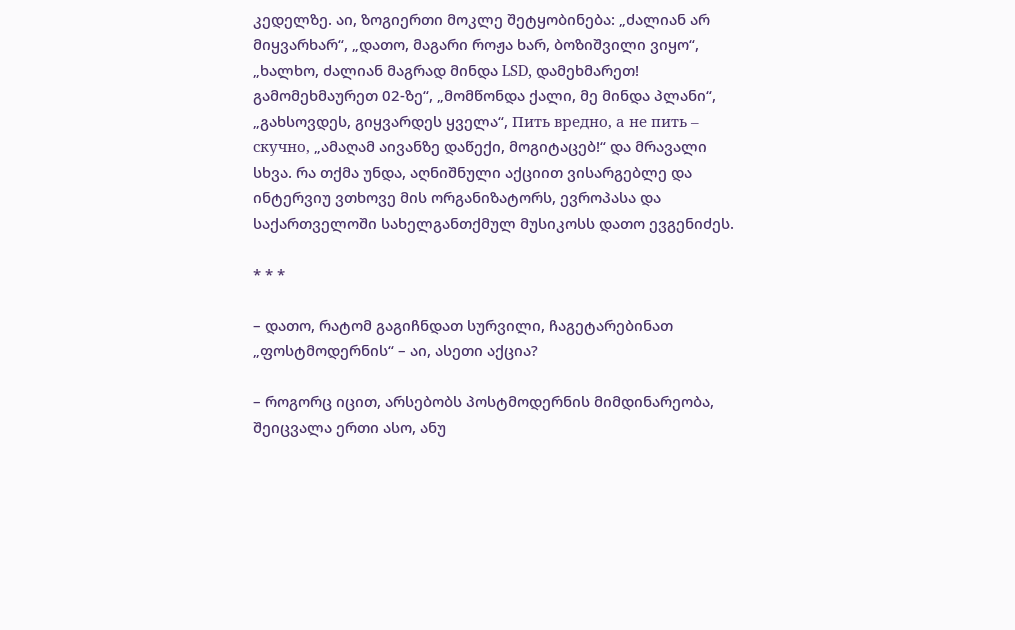კედელზე. აი, ზოგიერთი მოკლე შეტყობინება: „ძალიან არ მიყვარხარ“, „დათო, მაგარი როჟა ხარ, ბოზიშვილი ვიყო“, „ხალხო, ძალიან მაგრად მინდა LSD, დამეხმარეთ! გამომეხმაურეთ 02-ზე“, „მომწონდა ქალი, მე მინდა პლანი“, „გახსოვდეს, გიყვარდეს ყველა“, Пить вредно, а не пить – скучно, „ამაღამ აივანზე დაწექი, მოგიტაცებ!“ და მრავალი სხვა. რა თქმა უნდა, აღნიშნული აქციით ვისარგებლე და ინტერვიუ ვთხოვე მის ორგანიზატორს, ევროპასა და საქართველოში სახელგანთქმულ მუსიკოსს დათო ევგენიძეს.

* * *

– დათო, რატომ გაგიჩნდათ სურვილი, ჩაგეტარებინათ „ფოსტმოდერნის“ – აი, ასეთი აქცია?

– როგორც იცით, არსებობს პოსტმოდერნის მიმდინარეობა, შეიცვალა ერთი ასო, ანუ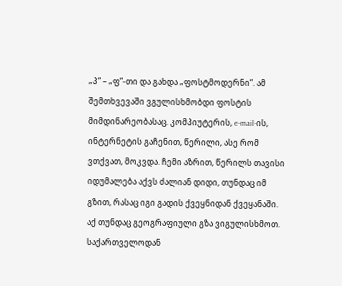„პ“ – „ფ“-თი და გახდა „ფოსტმოდერნი“. ამ შემთხვევაში ვგულისხმობდი ფოსტის მიმდინარეობასაც. კომპიუტერის, e-mail-ის, ინტერნეტის გაჩენით, წერილი, ასე რომ ვთქვათ, მოკვდა. ჩემი აზრით, წერილს თავისი იდუმალება აქვს ძალიან დიდი, თუნდაც იმ გზით, რასაც იგი გადის ქვეყნიდან ქვეყანაში. აქ თუნდაც გეოგრაფიული გზა ვიგულისხმოთ. საქართველოდან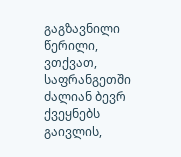გაგზავნილი წერილი, ვთქვათ, საფრანგეთში ძალიან ბევრ ქვეყნებს გაივლის,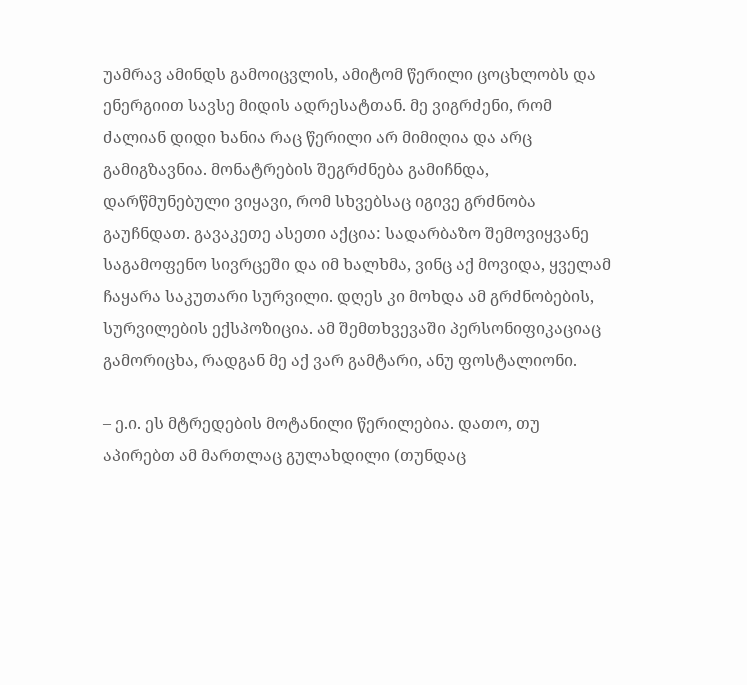უამრავ ამინდს გამოიცვლის, ამიტომ წერილი ცოცხლობს და ენერგიით სავსე მიდის ადრესატთან. მე ვიგრძენი, რომ ძალიან დიდი ხანია რაც წერილი არ მიმიღია და არც გამიგზავნია. მონატრების შეგრძნება გამიჩნდა, დარწმუნებული ვიყავი, რომ სხვებსაც იგივე გრძნობა გაუჩნდათ. გავაკეთე ასეთი აქცია: სადარბაზო შემოვიყვანე საგამოფენო სივრცეში და იმ ხალხმა, ვინც აქ მოვიდა, ყველამ ჩაყარა საკუთარი სურვილი. დღეს კი მოხდა ამ გრძნობების, სურვილების ექსპოზიცია. ამ შემთხვევაში პერსონიფიკაციაც გამორიცხა, რადგან მე აქ ვარ გამტარი, ანუ ფოსტალიონი.

– ე.ი. ეს მტრედების მოტანილი წერილებია. დათო, თუ აპირებთ ამ მართლაც გულახდილი (თუნდაც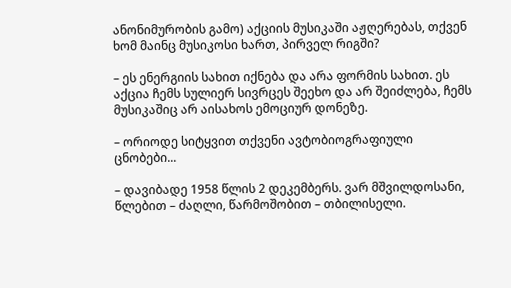ანონიმურობის გამო) აქციის მუსიკაში აჟღერებას, თქვენ ხომ მაინც მუსიკოსი ხართ, პირველ რიგში?

– ეს ენერგიის სახით იქნება და არა ფორმის სახით. ეს აქცია ჩემს სულიერ სივრცეს შეეხო და არ შეიძლება, ჩემს მუსიკაშიც არ აისახოს ემოციურ დონეზე.

– ორიოდე სიტყვით თქვენი ავტობიოგრაფიული ცნობები...

– დავიბადე 1958 წლის 2 დეკემბერს. ვარ მშვილდოსანი, წლებით – ძაღლი, წარმოშობით – თბილისელი.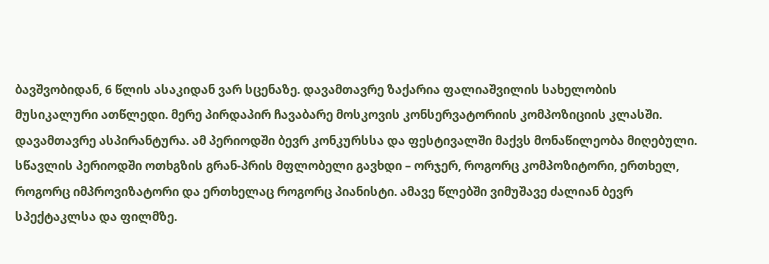ბავშვობიდან, 6 წლის ასაკიდან ვარ სცენაზე. დავამთავრე ზაქარია ფალიაშვილის სახელობის მუსიკალური ათწლედი. მერე პირდაპირ ჩავაბარე მოსკოვის კონსერვატორიის კომპოზიციის კლასში. დავამთავრე ასპირანტურა. ამ პერიოდში ბევრ კონკურსსა და ფესტივალში მაქვს მონაწილეობა მიღებული. სწავლის პერიოდში ოთხგზის გრან-პრის მფლობელი გავხდი – ორჯერ, როგორც კომპოზიტორი, ერთხელ, როგორც იმპროვიზატორი და ერთხელაც როგორც პიანისტი. ამავე წლებში ვიმუშავე ძალიან ბევრ სპექტაკლსა და ფილმზე.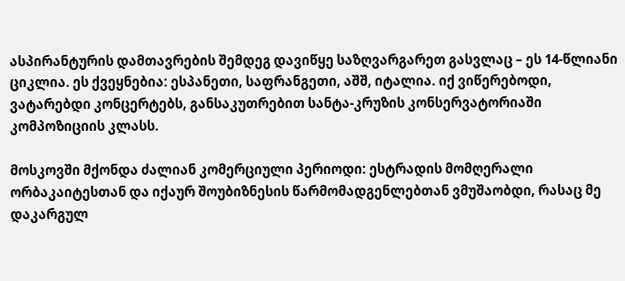ასპირანტურის დამთავრების შემდეგ დავიწყე საზღვარგარეთ გასვლაც – ეს 14-წლიანი ციკლია. ეს ქვეყნებია: ესპანეთი, საფრანგეთი, აშშ, იტალია. იქ ვიწერებოდი, ვატარებდი კონცერტებს, განსაკუთრებით სანტა-კრუზის კონსერვატორიაში კომპოზიციის კლასს.

მოსკოვში მქონდა ძალიან კომერციული პერიოდი: ესტრადის მომღერალი ორბაკაიტესთან და იქაურ შოუბიზნესის წარმომადგენლებთან ვმუშაობდი, რასაც მე დაკარგულ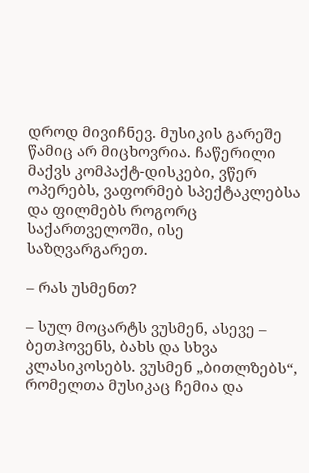დროდ მივიჩნევ. მუსიკის გარეშე წამიც არ მიცხოვრია. ჩაწერილი მაქვს კომპაქტ-დისკები, ვწერ ოპერებს, ვაფორმებ სპექტაკლებსა და ფილმებს როგორც საქართველოში, ისე საზღვარგარეთ.

– რას უსმენთ?

– სულ მოცარტს ვუსმენ, ასევე – ბეთჰოვენს, ბახს და სხვა კლასიკოსებს. ვუსმენ „ბითლზებს“, რომელთა მუსიკაც ჩემია და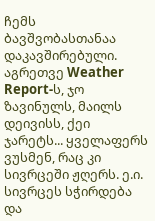ჩემს ბავშვობასთანაა დაკავშირებული. აგრეთვე Weather Report-ს, ჯო ზავინულს, მაილს დეივისს, ქეი ჯარეტს... ყველაფერს ვუსმენ, რაც კი სივრცეში ჟღერს. ე.ი. სივრცეს სჭირდება და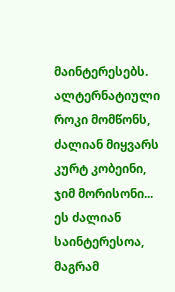მაინტერესებს. ალტერნატიული როკი მომწონს, ძალიან მიყვარს კურტ კობეინი, ჯიმ მორისონი... ეს ძალიან საინტერესოა, მაგრამ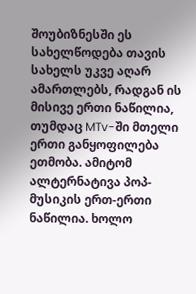შოუბიზნესში ეს სახელწოდება თავის სახელს უკვე აღარ ამართლებს, რადგან ის მისივე ერთი ნაწილია, თუმდაც MTv-ში მთელი ერთი განყოფილება ეთმობა. ამიტომ ალტერნატივა პოპ-მუსიკის ერთ-ერთი ნაწილია. ხოლო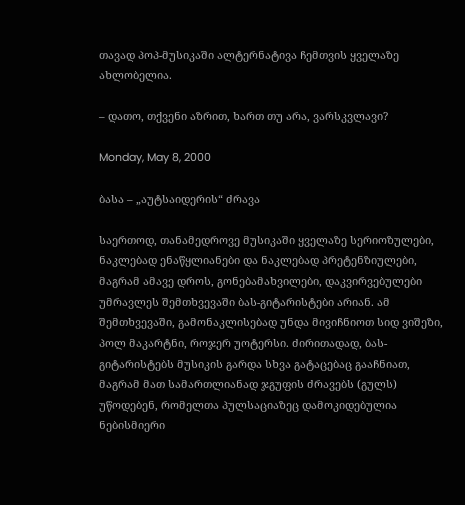თავად პოპ-მუსიკაში ალტერნატივა ჩემთვის ყველაზე ახლობელია.

– დათო, თქვენი აზრით, ხართ თუ არა, ვარსკვლავი?

Monday, May 8, 2000

ბასა – „აუტსაიდერის“ ძრავა

საერთოდ, თანამედროვე მუსიკაში ყველაზე სერიოზულები, ნაკლებად ენაწყლიანები და ნაკლებად პრეტენზიულები, მაგრამ ამავე დროს, გონებამახვილები, დაკვირვებულები უმრავლეს შემთხვევაში ბას-გიტარისტები არიან. ამ შემთხვევაში, გამონაკლისებად უნდა მივიჩნიოთ სიდ ვიშეზი, პოლ მაკარტნი, როჯერ უოტერსი. ძირითადად, ბას-გიტარისტებს მუსიკის გარდა სხვა გატაცებაც გააჩნიათ, მაგრამ მათ სამართლიანად ჯგუფის ძრავებს (გულს) უწოდებენ, რომელთა პულსაციაზეც დამოკიდებულია ნებისმიერი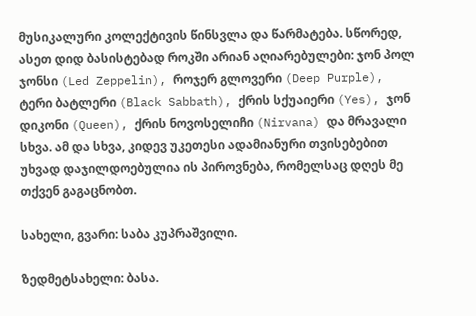მუსიკალური კოლექტივის წინსვლა და წარმატება. სწორედ, ასეთ დიდ ბასისტებად როკში არიან აღიარებულები: ჯონ პოლ ჯონსი (Led Zeppelin), როჯერ გლოვერი (Deep Purple), ტერი ბატლერი (Black Sabbath), ქრის სქუაიერი (Yes), ჯონ დიკონი (Queen), ქრის ნოვოსელიჩი (Nirvana) და მრავალი სხვა. ამ და სხვა, კიდევ უკეთესი ადამიანური თვისებებით უხვად დაჯილდოებულია ის პიროვნება, რომელსაც დღეს მე თქვენ გაგაცნობთ.

სახელი, გვარი: საბა კუპრაშვილი.

ზედმეტსახელი: ბასა.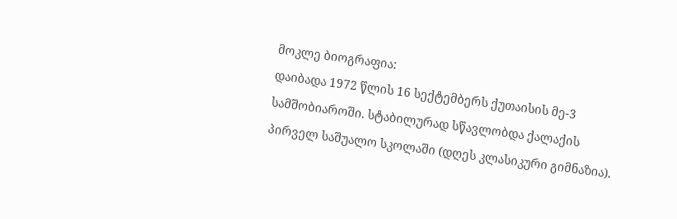მოკლე ბიოგრაფია:
დაიბადა 1972 წლის 16 სექტემბერს ქუთაისის მე-3 სამშობიაროში. სტაბილურად სწავლობდა ქალაქის პირველ საშუალო სკოლაში (დღეს კლასიკური გიმნაზია).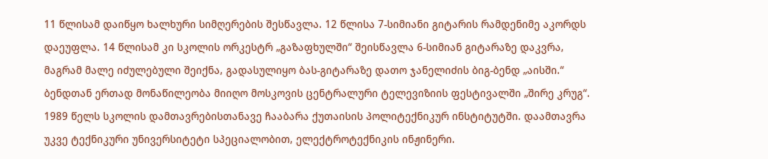11 წლისამ დაიწყო ხალხური სიმღერების შესწავლა. 12 წლისა 7-სიმიანი გიტარის რამდენიმე აკორდს დაეუფლა. 14 წლისამ კი სკოლის ორკესტრ „გაზაფხულში“ შეისწავლა 6-სიმიან გიტარაზე დაკვრა, მაგრამ მალე იძულებული შეიქნა, გადასულიყო ბას-გიტარაზე დათო ჯანელიძის ბიგ-ბენდ „აისში.“ ბენდთან ერთად მონაწილეობა მიიღო მოსკოვის ცენტრალური ტელევიზიის ფესტივალში „შირე კრუგ“. 1989 წელს სკოლის დამთავრებისთანავე ჩააბარა ქუთაისის პოლიტექნიკურ ინსტიტუტში. დაამთავრა უკვე ტექნიკური უნივერსიტეტი სპეციალობით, ელექტროტექნიკის ინჟინერი.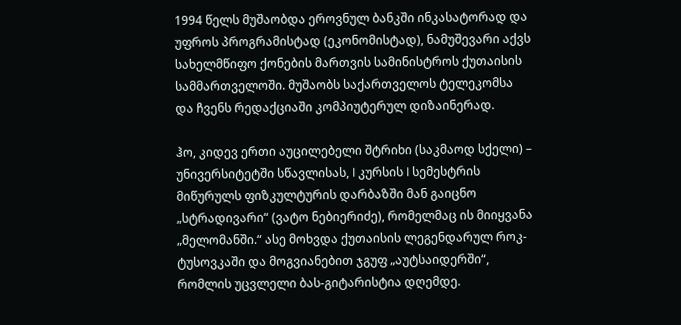1994 წელს მუშაობდა ეროვნულ ბანკში ინკასატორად და უფროს პროგრამისტად (ეკონომისტად), ნამუშევარი აქვს სახელმწიფო ქონების მართვის სამინისტროს ქუთაისის სამმართველოში. მუშაობს საქართველოს ტელეკომსა და ჩვენს რედაქციაში კომპიუტერულ დიზაინერად.

ჰო, კიდევ ერთი აუცილებელი შტრიხი (საკმაოდ სქელი) – უნივერსიტეტში სწავლისას, I კურსის I სემესტრის მიწურულს ფიზკულტურის დარბაზში მან გაიცნო „სტრადივარი“ (ვატო ნებიერიძე), რომელმაც ის მიიყვანა „მელომანში.“ ასე მოხვდა ქუთაისის ლეგენდარულ როკ-ტუსოვკაში და მოგვიანებით ჯგუფ „აუტსაიდერში“, რომლის უცვლელი ბას-გიტარისტია დღემდე.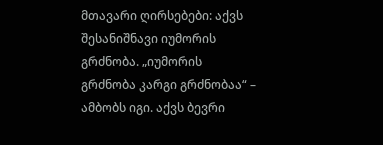მთავარი ღირსებები: აქვს შესანიშნავი იუმორის გრძნობა. „იუმორის გრძნობა კარგი გრძნობაა“ – ამბობს იგი. აქვს ბევრი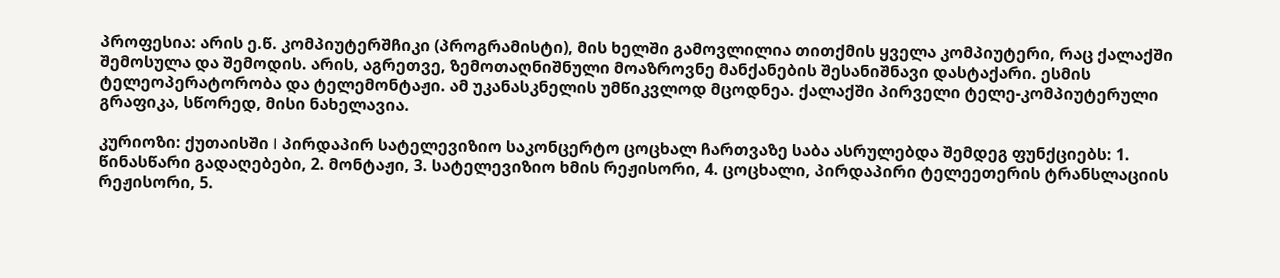პროფესია: არის ე.წ. კომპიუტერშჩიკი (პროგრამისტი), მის ხელში გამოვლილია თითქმის ყველა კომპიუტერი, რაც ქალაქში შემოსულა და შემოდის. არის, აგრეთვე, ზემოთაღნიშნული მოაზროვნე მანქანების შესანიშნავი დასტაქარი. ესმის ტელეოპერატორობა და ტელემონტაჟი. ამ უკანასკნელის უმწიკვლოდ მცოდნეა. ქალაქში პირველი ტელე-კომპიუტერული გრაფიკა, სწორედ, მისი ნახელავია.

კურიოზი: ქუთაისში I პირდაპირ სატელევიზიო საკონცერტო ცოცხალ ჩართვაზე საბა ასრულებდა შემდეგ ფუნქციებს: 1. წინასწარი გადაღებები, 2. მონტაჟი, 3. სატელევიზიო ხმის რეჟისორი, 4. ცოცხალი, პირდაპირი ტელეეთერის ტრანსლაციის რეჟისორი, 5.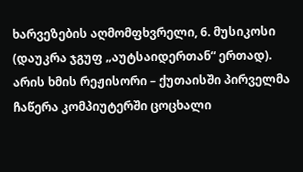ხარვეზების აღმომფხვრელი, 6. მუსიკოსი (დაუკრა ჯგუფ „აუტსაიდერთან“ ერთად). არის ხმის რეჟისორი – ქუთაისში პირველმა ჩაწერა კომპიუტერში ცოცხალი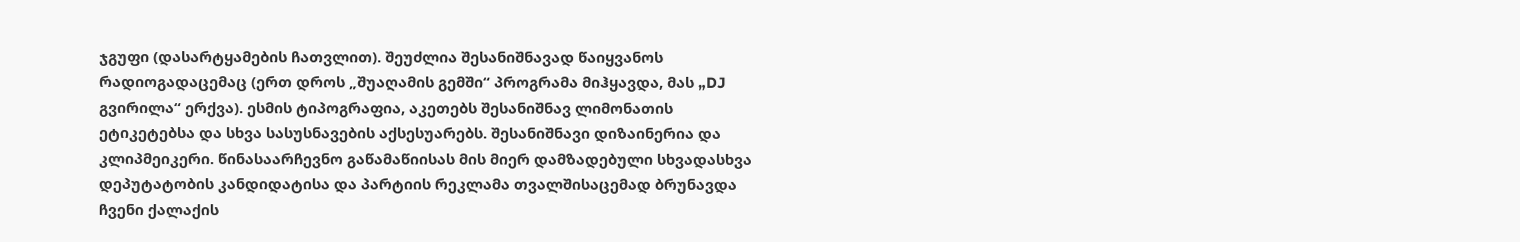ჯგუფი (დასარტყამების ჩათვლით). შეუძლია შესანიშნავად წაიყვანოს რადიოგადაცემაც (ერთ დროს „შუაღამის გემში“ პროგრამა მიჰყავდა, მას „DJ გვირილა“ ერქვა). ესმის ტიპოგრაფია, აკეთებს შესანიშნავ ლიმონათის ეტიკეტებსა და სხვა სასუსნავების აქსესუარებს. შესანიშნავი დიზაინერია და კლიპმეიკერი. წინასაარჩევნო გაწამაწიისას მის მიერ დამზადებული სხვადასხვა დეპუტატობის კანდიდატისა და პარტიის რეკლამა თვალშისაცემად ბრუნავდა ჩვენი ქალაქის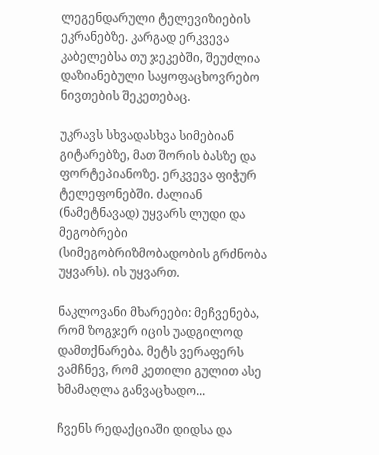ლეგენდარული ტელევიზიების ეკრანებზე. კარგად ერკვევა კაბელებსა თუ ჯეკებში, შეუძლია დაზიანებული საყოფაცხოვრებო ნივთების შეკეთებაც.

უკრავს სხვადასხვა სიმებიან გიტარებზე, მათ შორის ბასზე და ფორტეპიანოზე. ერკვევა ფიჭურ ტელეფონებში. ძალიან (ნამეტნავად) უყვარს ლუდი და მეგობრები  (სიმეგობრიზმობადობის გრძნობა უყვარს). ის უყვართ.

ნაკლოვანი მხარეები: მეჩვენება, რომ ზოგჯერ იცის უადგილოდ დამთქნარება. მეტს ვერაფერს ვამჩნევ, რომ კეთილი გულით ასე ხმამაღლა განვაცხადო...

ჩვენს რედაქციაში დიდსა და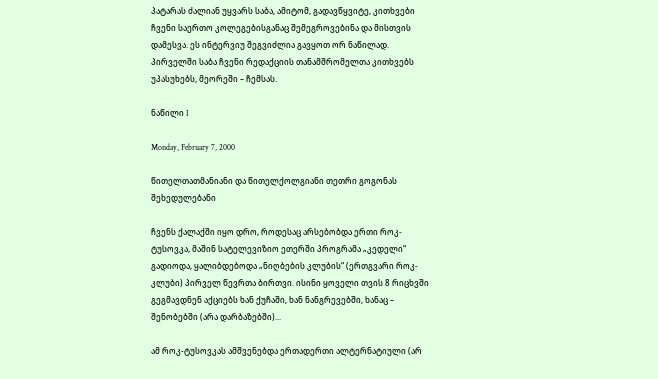პატარას ძალიან უყვარს საბა, ამიტომ, გადავწყვიტე, კითხვები ჩვენი საერთო კოლეგებისგანაც შემეგროვებინა და მისთვის დამესვა. ეს ინტერვიუ შეგვიძლია გავყოთ ორ ნაწილად. პირველში საბა ჩვენი რედაქციის თანამშრომელთა კითხვებს უპასუხებს, მეორეში – ჩემსას.

ნაწილი I

Monday, February 7, 2000

წითელთათმანიანი და წითელქოლგიანი თეთრი გოგონას შეხედულებანი

ჩვენს ქალაქში იყო დრო, როდესაც არსებობდა ერთი როკ-ტუსოვკა, მაშინ სატელევიზიო ეთერში პროგრამა „კედელი“ გადიოდა, ყალიბდებოდა „ნიღბების კლუბის“ (ერთგვარი როკ-კლუბი) პირველ წევრთა ბირთვი. ისინი ყოველი თვის 8 რიცხვში გეგმავდნენ აქციებს ხან ქუჩაში, ხან ნანგრევებში, ხანაც – შენობებში (არა დარბაზებში)...

ამ როკ-ტუსოვკას ამშვენებდა ერთადერთი ალტერნატიული (არ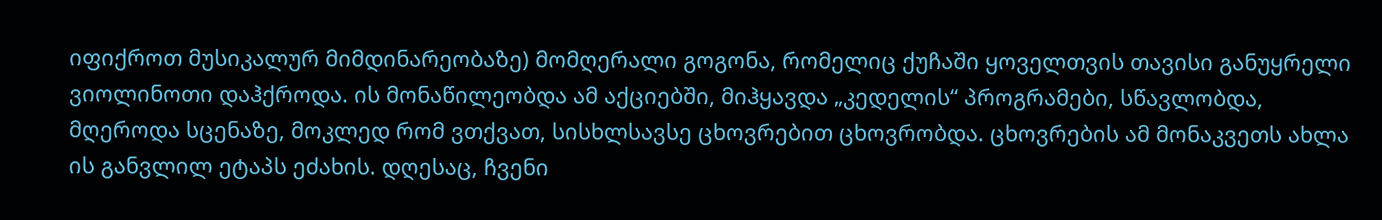იფიქროთ მუსიკალურ მიმდინარეობაზე) მომღერალი გოგონა, რომელიც ქუჩაში ყოველთვის თავისი განუყრელი ვიოლინოთი დაჰქროდა. ის მონაწილეობდა ამ აქციებში, მიჰყავდა „კედელის“ პროგრამები, სწავლობდა, მღეროდა სცენაზე, მოკლედ რომ ვთქვათ, სისხლსავსე ცხოვრებით ცხოვრობდა. ცხოვრების ამ მონაკვეთს ახლა ის განვლილ ეტაპს ეძახის. დღესაც, ჩვენი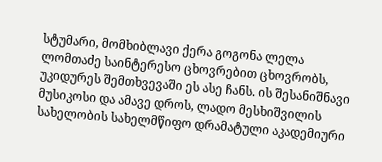სტუმარი, მომხიბლავი ქერა გოგონა ლელა ლომთაძე საინტერესო ცხოვრებით ცხოვრობს, უკიდურეს შემთხვევაში ეს ასე ჩანს. ის შესანიშნავი მუსიკოსი და ამავე დროს, ლადო მესხიშვილის სახელობის სახელმწიფო დრამატული აკადემიური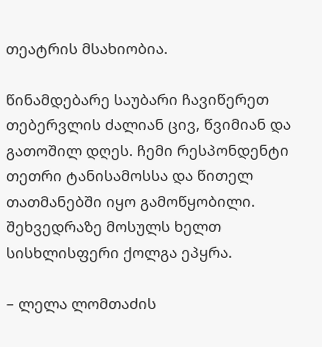თეატრის მსახიობია.

წინამდებარე საუბარი ჩავიწერეთ თებერვლის ძალიან ცივ, წვიმიან და გათოშილ დღეს. ჩემი რესპონდენტი თეთრი ტანისამოსსა და წითელ თათმანებში იყო გამოწყობილი. შეხვედრაზე მოსულს ხელთ სისხლისფერი ქოლგა ეპყრა.

– ლელა ლომთაძის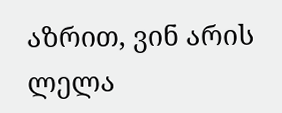აზრით, ვინ არის ლელა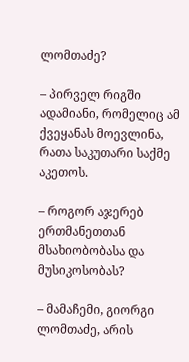ლომთაძე?

– პირველ რიგში ადამიანი, რომელიც ამ ქვეყანას მოევლინა, რათა საკუთარი საქმე აკეთოს.

– როგორ აჯერებ ერთმანეთთან მსახიობობასა და მუსიკოსობას?

– მამაჩემი, გიორგი ლომთაძე, არის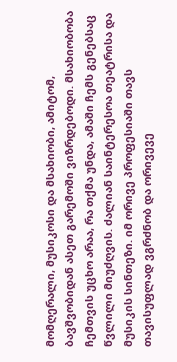მომღერალი, მუსიკოსი და მსახიობი, ამიტომ, ბავშვობიდან ასეთ გარემოში ვიზრდებოდი. მსახიობობა ჩემთვის უცხო არაა, რა თქმა უნდა, ამაში ჩემს გენებსაც წვლილი მიუძღვის. ძალიან საინტერესოა თეატრისა და მუსიკის სინთეზი. იმ ორივე პროფესიაში თავს თავისუფლად ვგრძნობ და ორივევე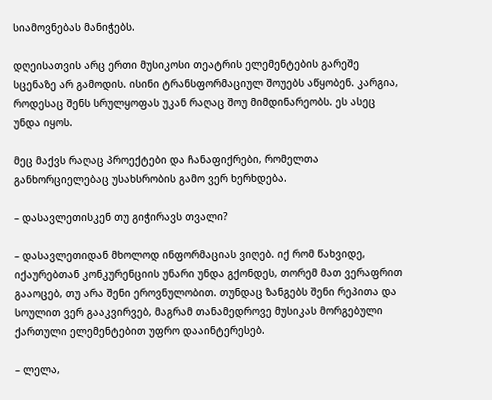სიამოვნებას მანიჭებს.

დღეისათვის არც ერთი მუსიკოსი თეატრის ელემენტების გარეშე სცენაზე არ გამოდის. ისინი ტრანსფორმაციულ შოუებს აწყობენ. კარგია, როდესაც შენს სრულყოფას უკან რაღაც შოუ მიმდინარეობს. ეს ასეც უნდა იყოს.

მეც მაქვს რაღაც პროექტები და ჩანაფიქრები, რომელთა განხორციელებაც უსახსრობის გამო ვერ ხერხდება.

– დასავლეთისკენ თუ გიჭირავს თვალი?

– დასავლეთიდან მხოლოდ ინფორმაციას ვიღებ. იქ რომ წახვიდე, იქაურებთან კონკურენციის უნარი უნდა გქონდეს, თორემ მათ ვერაფრით გააოცებ, თუ არა შენი ეროვნულობით. თუნდაც ზანგებს შენი რეპითა და სოულით ვერ გააკვირვებ, მაგრამ თანამედროვე მუსიკას მორგებული ქართული ელემენტებით უფრო დააინტერესებ.

– ლელა,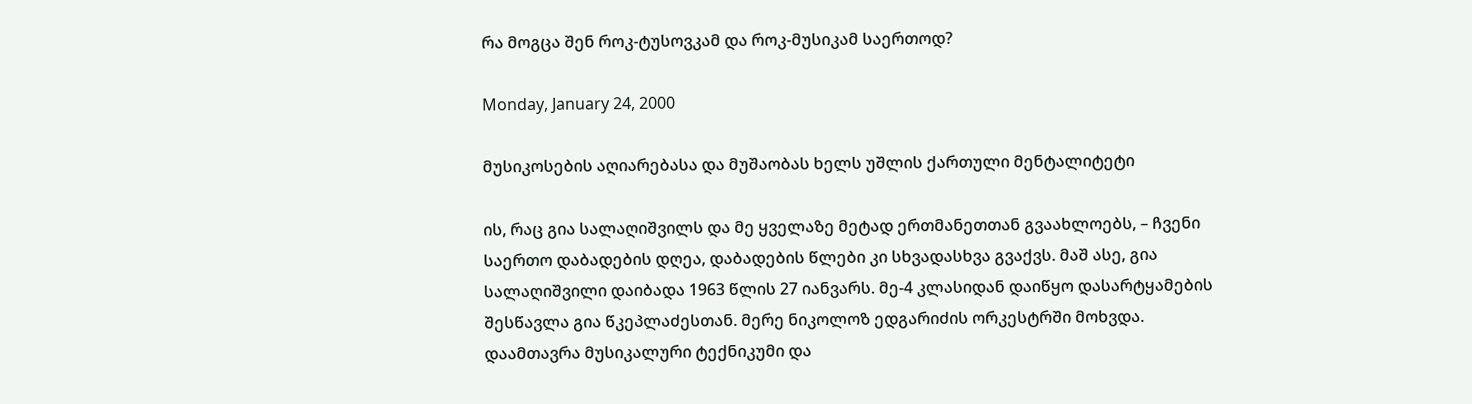რა მოგცა შენ როკ-ტუსოვკამ და როკ-მუსიკამ საერთოდ?

Monday, January 24, 2000

მუსიკოსების აღიარებასა და მუშაობას ხელს უშლის ქართული მენტალიტეტი

ის, რაც გია სალაღიშვილს და მე ყველაზე მეტად ერთმანეთთან გვაახლოებს, – ჩვენი საერთო დაბადების დღეა, დაბადების წლები კი სხვადასხვა გვაქვს. მაშ ასე, გია სალაღიშვილი დაიბადა 1963 წლის 27 იანვარს. მე-4 კლასიდან დაიწყო დასარტყამების შესწავლა გია წკეპლაძესთან. მერე ნიკოლოზ ედგარიძის ორკესტრში მოხვდა. დაამთავრა მუსიკალური ტექნიკუმი და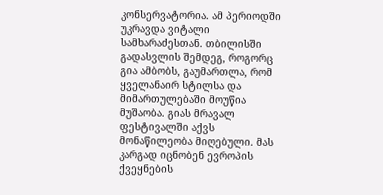კონსერვატორია. ამ პერიოდში უკრავდა ვიტალი სამხარაძესთან. თბილისში გადასვლის შემდეგ, როგორც გია ამბობს, გაუმართლა, რომ ყველანაირ სტილსა და მიმართულებაში მოუწია მუშაობა. გიას მრავალ ფესტივალში აქვს მონაწილეობა მიღებული. მას კარგად იცნობენ ევროპის ქვეყნების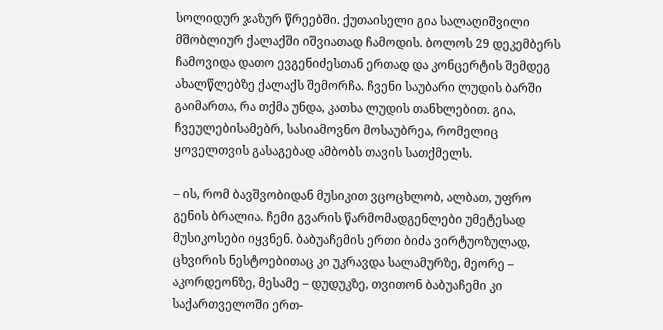სოლიდურ ჯაზურ წრეებში. ქუთაისელი გია სალაღიშვილი მშობლიურ ქალაქში იშვიათად ჩამოდის. ბოლოს 29 დეკემბერს ჩამოვიდა დათო ევგენიძესთან ერთად და კონცერტის შემდეგ ახალწლებზე ქალაქს შემორჩა. ჩვენი საუბარი ლუდის ბარში გაიმართა, რა თქმა უნდა, კათხა ლუდის თანხლებით. გია, ჩვეულებისამებრ, სასიამოვნო მოსაუბრეა, რომელიც ყოველთვის გასაგებად ამბობს თავის სათქმელს.

– ის, რომ ბავშვობიდან მუსიკით ვცოცხლობ, ალბათ, უფრო გენის ბრალია. ჩემი გვარის წარმომადგენლები უმეტესად მუსიკოსები იყვნენ. ბაბუაჩემის ერთი ბიძა ვირტუოზულად, ცხვირის ნესტოებითაც კი უკრავდა სალამურზე, მეორე – აკორდეონზე, მესამე – დუდუკზე, თვითონ ბაბუაჩემი კი საქართველოში ერთ-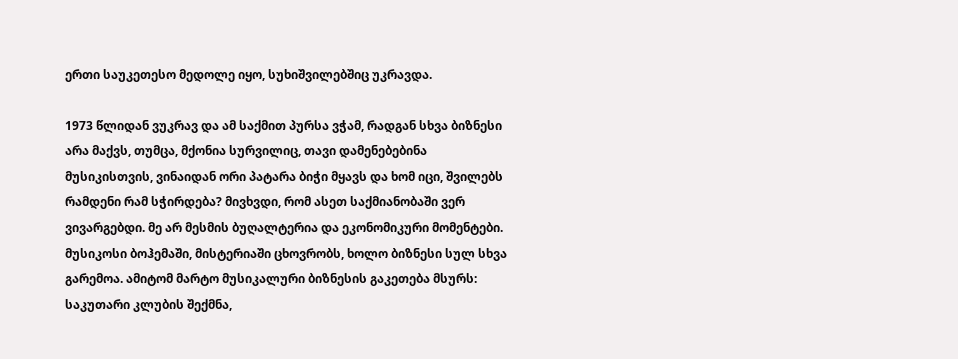ერთი საუკეთესო მედოლე იყო, სუხიშვილებშიც უკრავდა.

1973 წლიდან ვუკრავ და ამ საქმით პურსა ვჭამ, რადგან სხვა ბიზნესი არა მაქვს, თუმცა, მქონია სურვილიც, თავი დამენებებინა მუსიკისთვის, ვინაიდან ორი პატარა ბიჭი მყავს და ხომ იცი, შვილებს რამდენი რამ სჭირდება? მივხვდი, რომ ასეთ საქმიანობაში ვერ ვივარგებდი. მე არ მესმის ბუღალტერია და ეკონომიკური მომენტები. მუსიკოსი ბოჰემაში, მისტერიაში ცხოვრობს, ხოლო ბიზნესი სულ სხვა გარემოა. ამიტომ მარტო მუსიკალური ბიზნესის გაკეთება მსურს: საკუთარი კლუბის შექმნა,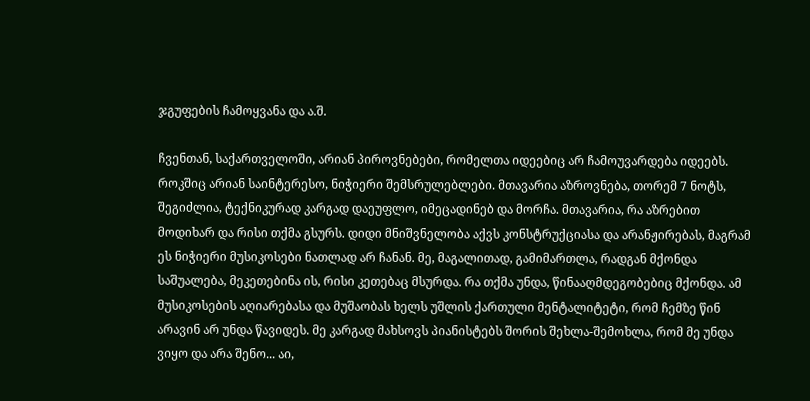ჯგუფების ჩამოყვანა და ა.შ.

ჩვენთან, საქართველოში, არიან პიროვნებები, რომელთა იდეებიც არ ჩამოუვარდება იდეებს. როკშიც არიან საინტერესო, ნიჭიერი შემსრულებლები. მთავარია აზროვნება, თორემ 7 ნოტს, შეგიძლია, ტექნიკურად კარგად დაეუფლო, იმეცადინებ და მორჩა. მთავარია, რა აზრებით მოდიხარ და რისი თქმა გსურს. დიდი მნიშვნელობა აქვს კონსტრუქციასა და არანჟირებას, მაგრამ ეს ნიჭიერი მუსიკოსები ნათლად არ ჩანან. მე, მაგალითად, გამიმართლა, რადგან მქონდა საშუალება, მეკეთებინა ის, რისი კეთებაც მსურდა. რა თქმა უნდა, წინააღმდეგობებიც მქონდა. ამ მუსიკოსების აღიარებასა და მუშაობას ხელს უშლის ქართული მენტალიტეტი, რომ ჩემზე წინ არავინ არ უნდა წავიდეს. მე კარგად მახსოვს პიანისტებს შორის შეხლა-შემოხლა, რომ მე უნდა ვიყო და არა შენო... აი,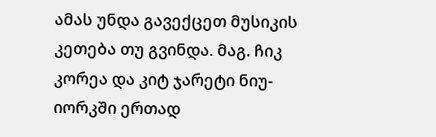ამას უნდა გავექცეთ მუსიკის კეთება თუ გვინდა. მაგ. ჩიკ კორეა და კიტ ჯარეტი ნიუ-იორკში ერთად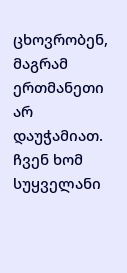ცხოვრობენ, მაგრამ ერთმანეთი არ დაუჭამიათ. ჩვენ ხომ სუყველანი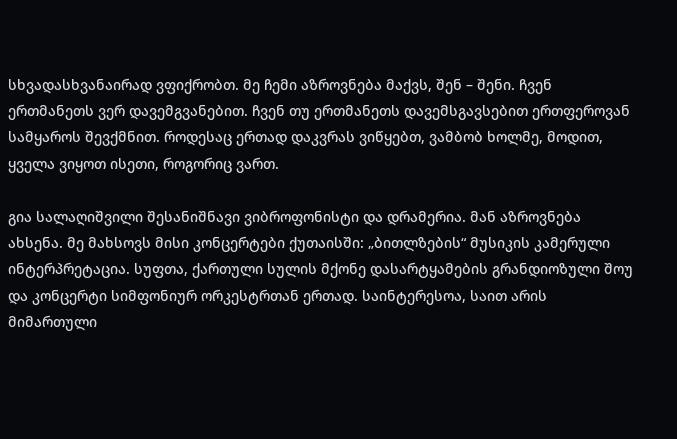სხვადასხვანაირად ვფიქრობთ. მე ჩემი აზროვნება მაქვს, შენ – შენი. ჩვენ ერთმანეთს ვერ დავემგვანებით. ჩვენ თუ ერთმანეთს დავემსგავსებით ერთფეროვან სამყაროს შევქმნით. როდესაც ერთად დაკვრას ვიწყებთ, ვამბობ ხოლმე, მოდით, ყველა ვიყოთ ისეთი, როგორიც ვართ.

გია სალაღიშვილი შესანიშნავი ვიბროფონისტი და დრამერია. მან აზროვნება ახსენა. მე მახსოვს მისი კონცერტები ქუთაისში: „ბითლზების“ მუსიკის კამერული ინტერპრეტაცია. სუფთა, ქართული სულის მქონე დასარტყამების გრანდიოზული შოუ და კონცერტი სიმფონიურ ორკესტრთან ერთად. საინტერესოა, საით არის მიმართული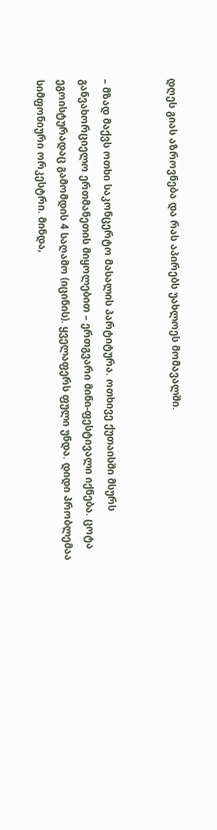დღეს გიას აზროვნება და რას აპირებს უახლოეს მომავალში.


– მზად მაქვს ოთხი საკონცერტო მასალის პარტიტურა. ოთხივე ქუთაისში მსურს განვახორციელო ერთმანეთის მიყოლებით – ერთგვარი მინი-ფესტივალი იქნება. ცოტა ეგოისტურადაც გამომდის 4 საღამო (იცინის). ყველაფერს ფული უნდა. დიდი პრობლემაა სიმფონიური ორკესტრი. მინდა,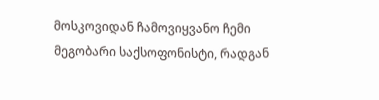მოსკოვიდან ჩამოვიყვანო ჩემი მეგობარი საქსოფონისტი, რადგან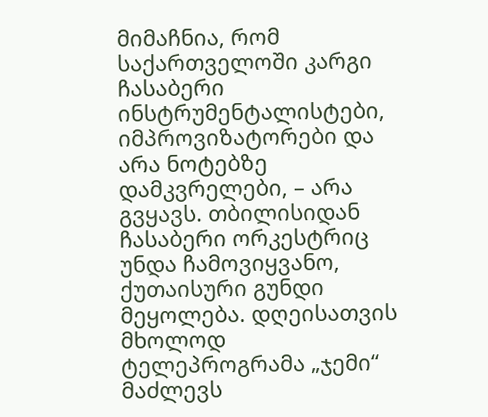მიმაჩნია, რომ საქართველოში კარგი ჩასაბერი ინსტრუმენტალისტები, იმპროვიზატორები და არა ნოტებზე დამკვრელები, – არა გვყავს. თბილისიდან ჩასაბერი ორკესტრიც უნდა ჩამოვიყვანო, ქუთაისური გუნდი მეყოლება. დღეისათვის მხოლოდ ტელეპროგრამა „ჯემი“ მაძლევს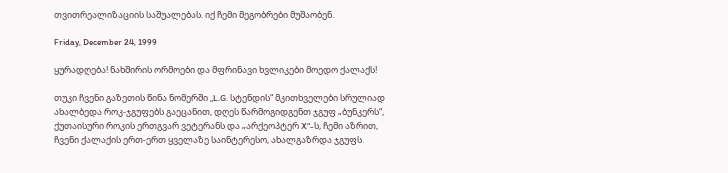თვითრეალიზაციის საშუალებას. იქ ჩემი მეგობრები მუშაობენ.

Friday, December 24, 1999

ყურადღება! ნახშირის ორმოები და მფრინავი ხვლიკები მოედო ქალაქს!

თუკი ჩვენი გაზეთის წინა ნომერში „L.G. სტენდის“ მკითხველები სრულიად ახალბედა როკ-ჯგუფებს გაეცანით, დღეს წარმოგიდგენთ ჯგუფ „ბუნკერს“, ქუთაისური როკის ერთგვარ ვეტერანს და „არქეოპტერ X“-ს, ჩემი აზრით, ჩვენი ქალაქის ერთ-ერთ ყველაზე საინტერესო, ახალგაზრდა ჯგუფს.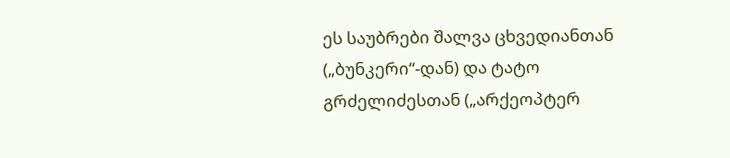ეს საუბრები შალვა ცხვედიანთან („ბუნკერი“-დან) და ტატო გრძელიძესთან („არქეოპტერ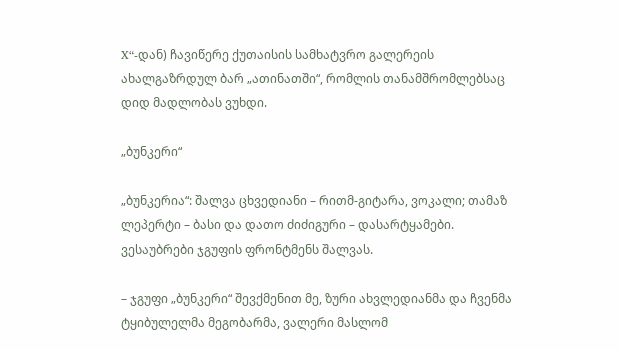X“-დან) ჩავიწერე ქუთაისის სამხატვრო გალერეის ახალგაზრდულ ბარ „ათინათში“, რომლის თანამშრომლებსაც დიდ მადლობას ვუხდი.

„ბუნკერი“

„ბუნკერია“: შალვა ცხვედიანი – რითმ-გიტარა, ვოკალი; თამაზ ლეპერტი – ბასი და დათო ძიძიგური – დასარტყამები. ვესაუბრები ჯგუფის ფრონტმენს შალვას.

– ჯგუფი „ბუნკერი“ შევქმენით მე, ზური ახვლედიანმა და ჩვენმა ტყიბულელმა მეგობარმა, ვალერი მასლომ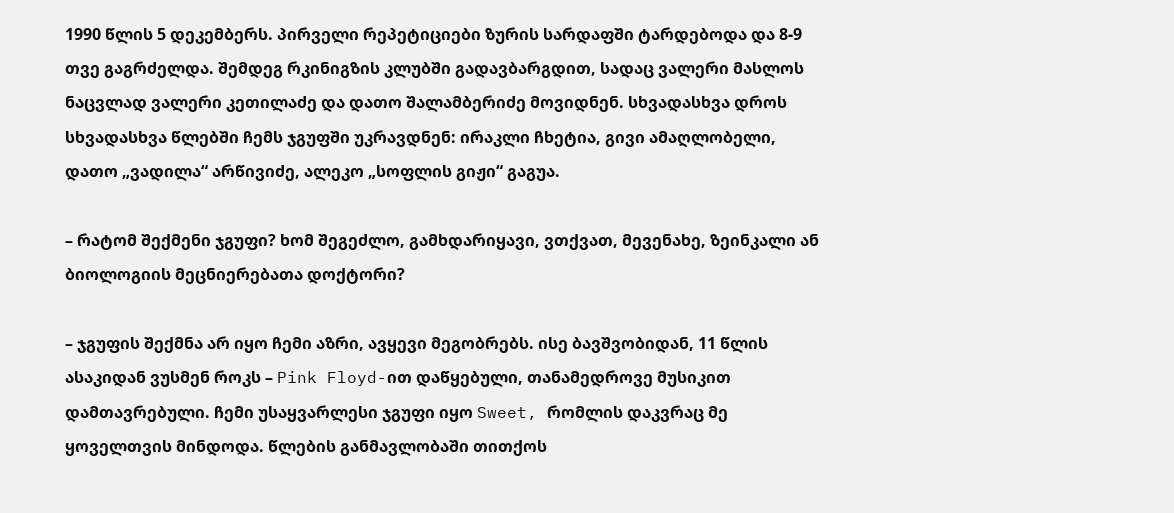1990 წლის 5 დეკემბერს. პირველი რეპეტიციები ზურის სარდაფში ტარდებოდა და 8-9 თვე გაგრძელდა. შემდეგ რკინიგზის კლუბში გადავბარგდით, სადაც ვალერი მასლოს ნაცვლად ვალერი კეთილაძე და დათო შალამბერიძე მოვიდნენ. სხვადასხვა დროს სხვადასხვა წლებში ჩემს ჯგუფში უკრავდნენ: ირაკლი ჩხეტია, გივი ამაღლობელი, დათო „ვადილა“ არწივიძე, ალეკო „სოფლის გიჟი“ გაგუა.

– რატომ შექმენი ჯგუფი? ხომ შეგეძლო, გამხდარიყავი, ვთქვათ, მევენახე, ზეინკალი ან ბიოლოგიის მეცნიერებათა დოქტორი?

– ჯგუფის შექმნა არ იყო ჩემი აზრი, ავყევი მეგობრებს. ისე ბავშვობიდან, 11 წლის ასაკიდან ვუსმენ როკს – Pink Floyd-ით დაწყებული, თანამედროვე მუსიკით დამთავრებული. ჩემი უსაყვარლესი ჯგუფი იყო Sweet, რომლის დაკვრაც მე ყოველთვის მინდოდა. წლების განმავლობაში თითქოს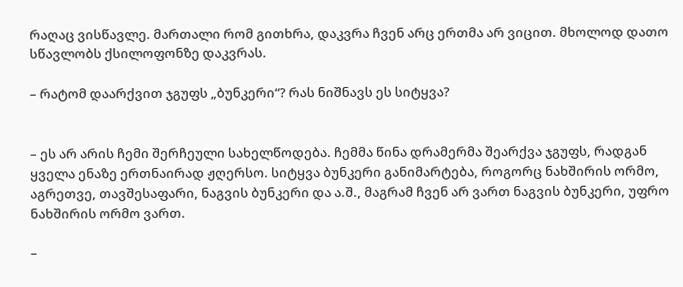რაღაც ვისწავლე. მართალი რომ გითხრა, დაკვრა ჩვენ არც ერთმა არ ვიცით. მხოლოდ დათო სწავლობს ქსილოფონზე დაკვრას.

– რატომ დაარქვით ჯგუფს „ბუნკერი“? რას ნიშნავს ეს სიტყვა?


– ეს არ არის ჩემი შერჩეული სახელწოდება. ჩემმა წინა დრამერმა შეარქვა ჯგუფს, რადგან ყველა ენაზე ერთნაირად ჟღერსო. სიტყვა ბუნკერი განიმარტება, როგორც ნახშირის ორმო, აგრეთვე, თავშესაფარი, ნაგვის ბუნკერი და ა.შ., მაგრამ ჩვენ არ ვართ ნაგვის ბუნკერი, უფრო ნახშირის ორმო ვართ.

–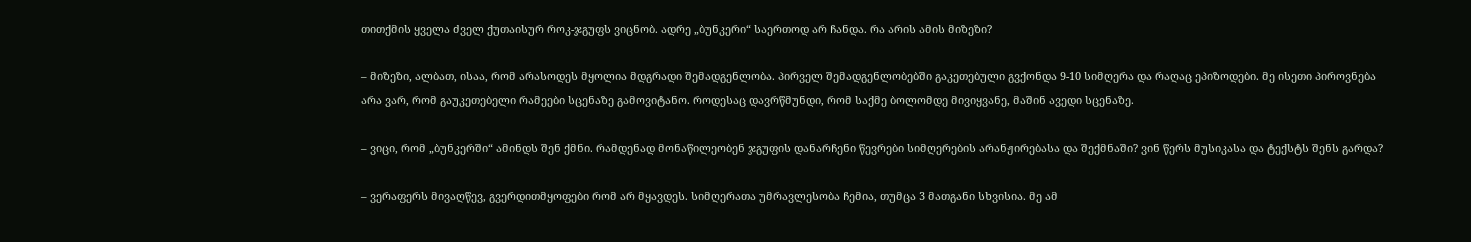თითქმის ყველა ძველ ქუთაისურ როკ-ჯგუფს ვიცნობ. ადრე „ბუნკერი“ საერთოდ არ ჩანდა. რა არის ამის მიზეზი?

– მიზეზი, ალბათ, ისაა, რომ არასოდეს მყოლია მდგრადი შემადგენლობა. პირველ შემადგენლობებში გაკეთებული გვქონდა 9-10 სიმღერა და რაღაც ეპიზოდები. მე ისეთი პიროვნება არა ვარ, რომ გაუკეთებელი რამეები სცენაზე გამოვიტანო. როდესაც დავრწმუნდი, რომ საქმე ბოლომდე მივიყვანე, მაშინ ავედი სცენაზე.

– ვიცი, რომ „ბუნკერში“ ამინდს შენ ქმნი. რამდენად მონაწილეობენ ჯგუფის დანარჩენი წევრები სიმღერების არანჟირებასა და შექმნაში? ვინ წერს მუსიკასა და ტექსტს შენს გარდა?

– ვერაფერს მივაღწევ, გვერდითმყოფები რომ არ მყავდეს. სიმღერათა უმრავლესობა ჩემია, თუმცა 3 მათგანი სხვისია. მე ამ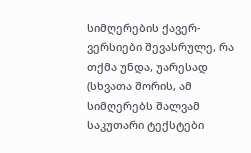სიმღერების ქავერ-ვერსიები შევასრულე, რა  თქმა უნდა, უარესად (სხვათა შორის, ამ სიმღერებს შალვამ საკუთარი ტექსტები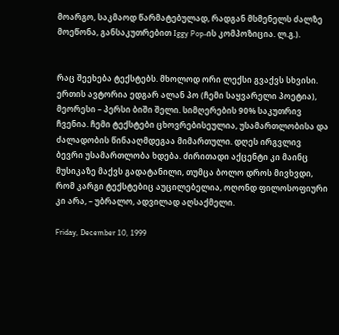მოარგო, საკმაოდ წარმატებულად, რადგან მსმენელს ძალზე მოეწონა, განსაკუთრებით Iggy Pop-ის კომპოზიცია. ლ.გ.).


რაც შეეხება ტექსტებს. მხოლოდ ორი ლექსი გვაქვს სხვისი. ერთის ავტორია ედგარ ალან პო (ჩემი საყვარელი პოეტია), მეორესი – პერსი ბიში შელი. სიმღერების 90% საკუთრივ ჩვენია. ჩემი ტექსტები ცხოვრებისეულია, უსამართლობისა და ძალადობის წინააღმდეგაა მიმართული. დღეს ირგვლივ ბევრი უსამართლობა ხდება. ძირითადი აქცენტი კი მაინც მუსიკაზე მაქვს გადატანილი, თუმცა ბოლო დროს მივხვდი, რომ კარგი ტექსტებიც აუცილებელია, ოღონდ ფილოსოფიური კი არა, – უბრალო, ადვილად აღსაქმელი.

Friday, December 10, 1999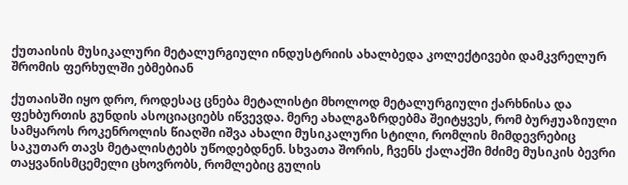ქუთაისის მუსიკალური მეტალურგიული ინდუსტრიის ახალბედა კოლექტივები დამკვრელურ შრომის ფერხულში ებმებიან

ქუთაისში იყო დრო, როდესაც ცნება მეტალისტი მხოლოდ მეტალურგიული ქარხნისა და ფეხბურთის გუნდის ასოციაციებს იწვევდა. მერე ახალგაზრდებმა შეიტყვეს, რომ ბურჟუაზიული სამყაროს როკენროლის წიაღში იშვა ახალი მუსიკალური სტილი, რომლის მიმდევრებიც საკუთარ თავს მეტალისტებს უწოდებდნენ. სხვათა შორის, ჩვენს ქალაქში მძიმე მუსიკის ბევრი თაყვანისმცემელი ცხოვრობს, რომლებიც გულის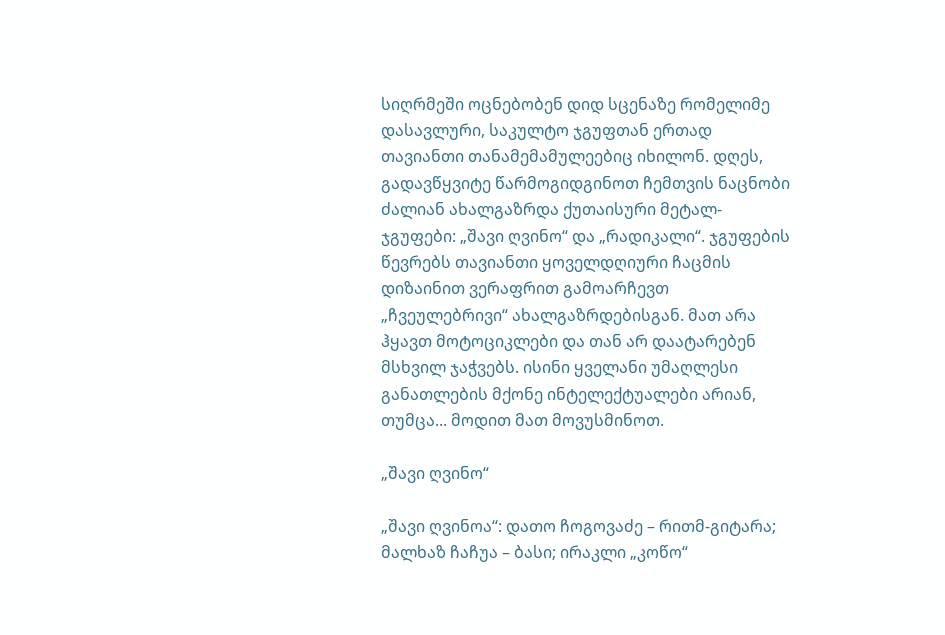სიღრმეში ოცნებობენ დიდ სცენაზე რომელიმე დასავლური, საკულტო ჯგუფთან ერთად თავიანთი თანამემამულეებიც იხილონ. დღეს, გადავწყვიტე წარმოგიდგინოთ ჩემთვის ნაცნობი ძალიან ახალგაზრდა ქუთაისური მეტალ-ჯგუფები: „შავი ღვინო“ და „რადიკალი“. ჯგუფების წევრებს თავიანთი ყოველდღიური ჩაცმის დიზაინით ვერაფრით გამოარჩევთ „ჩვეულებრივი“ ახალგაზრდებისგან. მათ არა ჰყავთ მოტოციკლები და თან არ დაატარებენ მსხვილ ჯაჭვებს. ისინი ყველანი უმაღლესი განათლების მქონე ინტელექტუალები არიან, თუმცა... მოდით მათ მოვუსმინოთ.

„შავი ღვინო“

„შავი ღვინოა“: დათო ჩოგოვაძე – რითმ-გიტარა; მალხაზ ჩაჩუა – ბასი; ირაკლი „კოწო“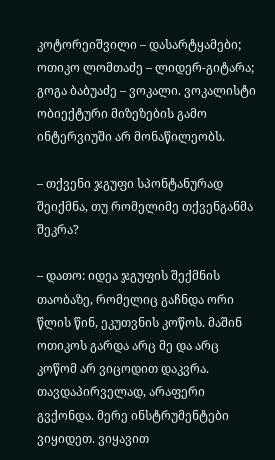კოტორეიშვილი – დასარტყამები; ოთიკო ლომთაძე – ლიდერ-გიტარა; გოგა ბაბუაძე – ვოკალი. ვოკალისტი ობიექტური მიზეზების გამო ინტერვიუში არ მონაწილეობს.

– თქვენი ჯგუფი სპონტანურად შეიქმნა, თუ რომელიმე თქვენგანმა შეკრა?

– დათო: იდეა ჯგუფის შექმნის თაობაზე, რომელიც გაჩნდა ორი წლის წინ, ეკუთვნის კოწოს. მაშინ ოთიკოს გარდა არც მე და არც კოწომ არ ვიცოდით დაკვრა. თავდაპირველად, არაფერი გვქონდა. მერე ინსტრუმენტები ვიყიდეთ. ვიყავით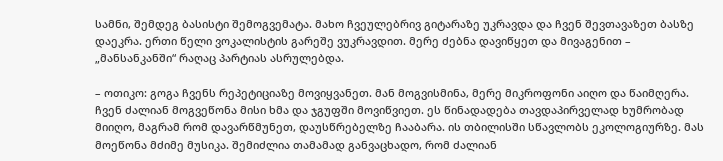სამნი, შემდეგ ბასისტი შემოგვემატა. მახო ჩვეულებრივ გიტარაზე უკრავდა და ჩვენ შევთავაზეთ ბასზე დაეკრა. ერთი წელი ვოკალისტის გარეშე ვუკრავდით. მერე ძებნა დავიწყეთ და მივაგენით – „მანსანკანში“ რაღაც პარტიას ასრულებდა.

– ოთიკო: გოგა ჩვენს რეპეტიციაზე მოვიყვანეთ. მან მოგვისმინა, მერე მიკროფონი აიღო და წაიმღერა. ჩვენ ძალიან მოგვეწონა მისი ხმა და ჯგუფში მოვიწვიეთ. ეს წინადადება თავდაპირველად ხუმრობად მიიღო, მაგრამ რომ დავარწმუნეთ, დაუსწრებელზე ჩააბარა. ის თბილისში სწავლობს ეკოლოგიურზე. მას მოეწონა მძიმე მუსიკა. შემიძლია თამამად განვაცხადო, რომ ძალიან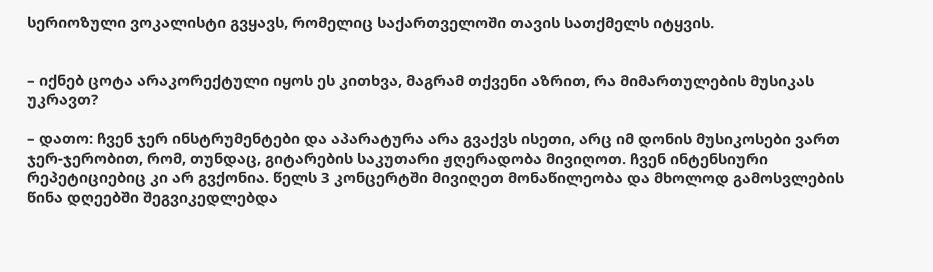სერიოზული ვოკალისტი გვყავს, რომელიც საქართველოში თავის სათქმელს იტყვის.


– იქნებ ცოტა არაკორექტული იყოს ეს კითხვა, მაგრამ თქვენი აზრით, რა მიმართულების მუსიკას უკრავთ?

– დათო: ჩვენ ჯერ ინსტრუმენტები და აპარატურა არა გვაქვს ისეთი, არც იმ დონის მუსიკოსები ვართ ჯერ-ჯერობით, რომ, თუნდაც, გიტარების საკუთარი ჟღერადობა მივიღოთ. ჩვენ ინტენსიური რეპეტიციებიც კი არ გვქონია. წელს 3 კონცერტში მივიღეთ მონაწილეობა და მხოლოდ გამოსვლების წინა დღეებში შეგვიკედლებდა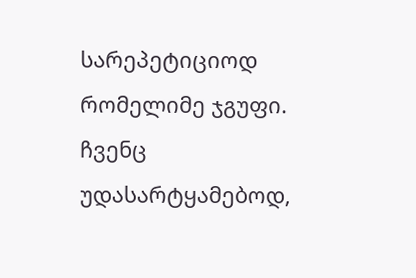სარეპეტიციოდ რომელიმე ჯგუფი. ჩვენც უდასარტყამებოდ,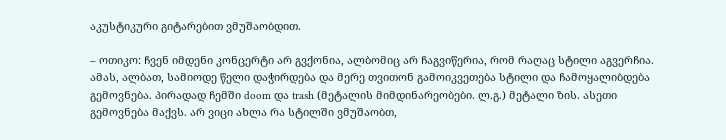აკუსტიკური გიტარებით ვმუშაობდით.

– ოთიკო: ჩვენ იმდენი კონცერტი არ გვქონია, ალბომიც არ ჩაგვიწერია, რომ რაღაც სტილი აგვერჩია. ამას, ალბათ, სამიოდე წელი დაჭირდება და მერე თვითონ გამოიკვეთება სტილი და ჩამოყალიბდება გემოვნება. პირადად ჩემში doom და trash (მეტალის მიმდინარეობები. ლ.გ.) მეტალი ზის. ასეთი გემოვნება მაქვს. არ ვიცი ახლა რა სტილში ვმუშაობთ,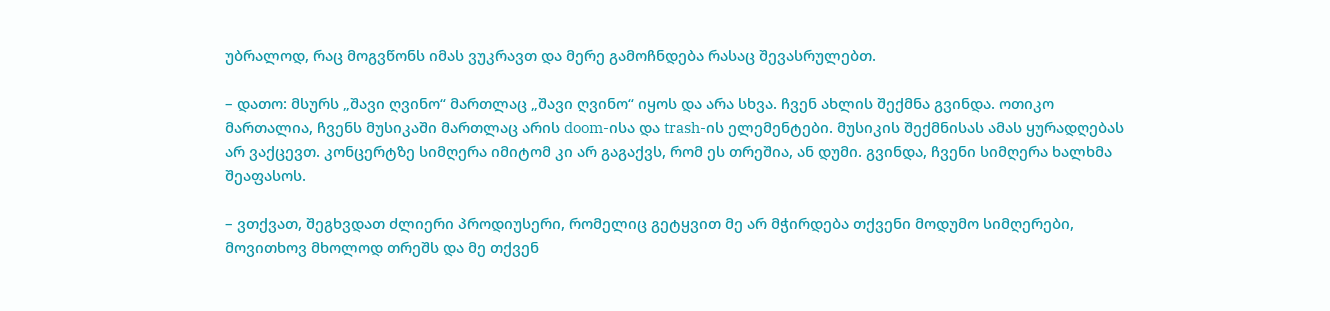უბრალოდ, რაც მოგვწონს იმას ვუკრავთ და მერე გამოჩნდება რასაც შევასრულებთ.

– დათო: მსურს „შავი ღვინო“ მართლაც „შავი ღვინო“ იყოს და არა სხვა. ჩვენ ახლის შექმნა გვინდა. ოთიკო მართალია, ჩვენს მუსიკაში მართლაც არის doom-ისა და trash-ის ელემენტები. მუსიკის შექმნისას ამას ყურადღებას არ ვაქცევთ. კონცერტზე სიმღერა იმიტომ კი არ გაგაქვს, რომ ეს თრეშია, ან დუმი. გვინდა, ჩვენი სიმღერა ხალხმა შეაფასოს.

– ვთქვათ, შეგხვდათ ძლიერი პროდიუსერი, რომელიც გეტყვით მე არ მჭირდება თქვენი მოდუმო სიმღერები, მოვითხოვ მხოლოდ თრეშს და მე თქვენ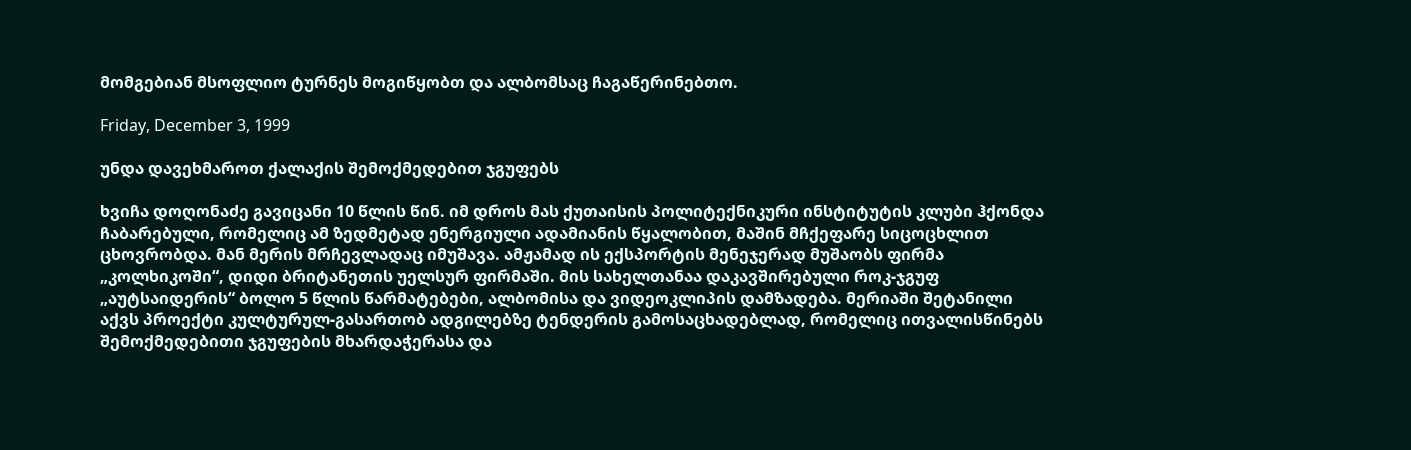მომგებიან მსოფლიო ტურნეს მოგიწყობთ და ალბომსაც ჩაგაწერინებთო.

Friday, December 3, 1999

უნდა დავეხმაროთ ქალაქის შემოქმედებით ჯგუფებს

ხვიჩა დოღონაძე გავიცანი 10 წლის წინ. იმ დროს მას ქუთაისის პოლიტექნიკური ინსტიტუტის კლუბი ჰქონდა ჩაბარებული, რომელიც ამ ზედმეტად ენერგიული ადამიანის წყალობით, მაშინ მჩქეფარე სიცოცხლით ცხოვრობდა. მან მერის მრჩევლადაც იმუშავა. ამჟამად ის ექსპორტის მენეჯერად მუშაობს ფირმა „კოლხიკოში“, დიდი ბრიტანეთის უელსურ ფირმაში. მის სახელთანაა დაკავშირებული როკ-ჯგუფ „აუტსაიდერის“ ბოლო 5 წლის წარმატებები, ალბომისა და ვიდეოკლიპის დამზადება. მერიაში შეტანილი აქვს პროექტი კულტურულ-გასართობ ადგილებზე ტენდერის გამოსაცხადებლად, რომელიც ითვალისწინებს შემოქმედებითი ჯგუფების მხარდაჭერასა და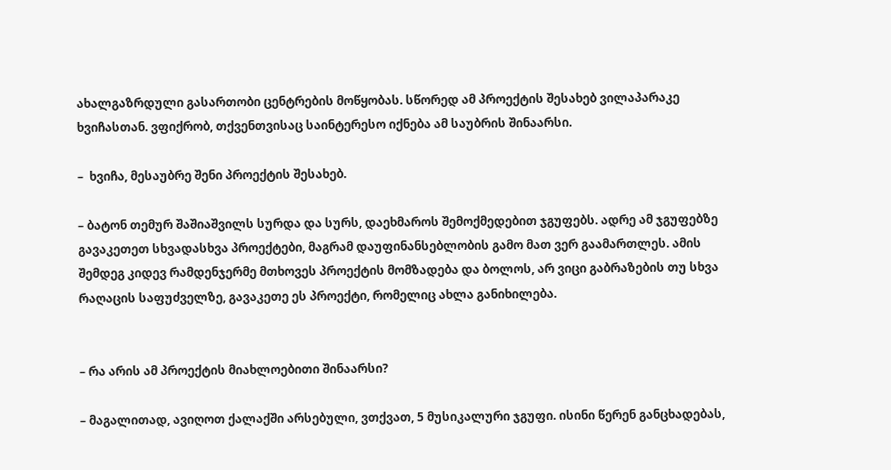ახალგაზრდული გასართობი ცენტრების მოწყობას. სწორედ ამ პროექტის შესახებ ვილაპარაკე ხვიჩასთან. ვფიქრობ, თქვენთვისაც საინტერესო იქნება ამ საუბრის შინაარსი.

–  ხვიჩა, მესაუბრე შენი პროექტის შესახებ.

– ბატონ თემურ შაშიაშვილს სურდა და სურს, დაეხმაროს შემოქმედებით ჯგუფებს. ადრე ამ ჯგუფებზე გავაკეთეთ სხვადასხვა პროექტები, მაგრამ დაუფინანსებლობის გამო მათ ვერ გაამართლეს. ამის შემდეგ კიდევ რამდენჯერმე მთხოვეს პროექტის მომზადება და ბოლოს, არ ვიცი გაბრაზების თუ სხვა რაღაცის საფუძველზე, გავაკეთე ეს პროექტი, რომელიც ახლა განიხილება.


– რა არის ამ პროექტის მიახლოებითი შინაარსი?

– მაგალითად, ავიღოთ ქალაქში არსებული, ვთქვათ, 5 მუსიკალური ჯგუფი. ისინი წერენ განცხადებას,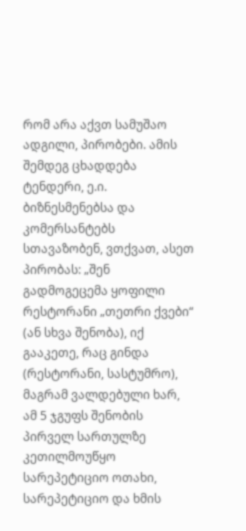რომ არა აქვთ სამუშაო ადგილი, პირობები. ამის შემდეგ ცხადდება ტენდერი, ე.ი. ბიზნესმენებსა და კომერსანტებს სთავაზობენ, ვთქვათ, ასეთ პირობას: „შენ გადმოგეცემა ყოფილი რესტორანი „თეთრი ქვები“ (ან სხვა შენობა), იქ გააკეთე, რაც გინდა (რესტორანი, სასტუმრო), მაგრამ ვალდებული ხარ, ამ 5 ჯგუფს შენობის პირველ სართულზე კეთილმოუწყო სარეპეტიციო ოთახი, სარეპეტიციო და ხმის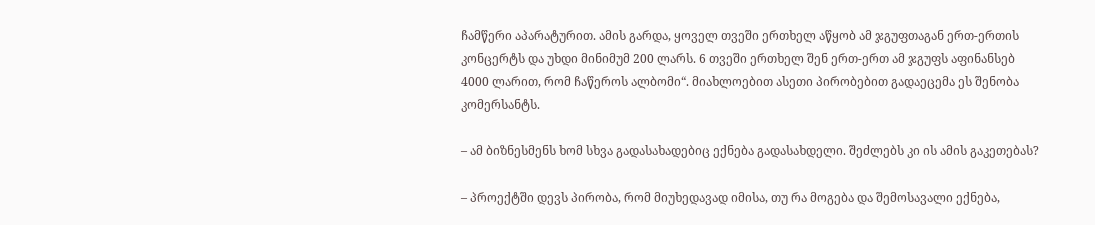ჩამწერი აპარატურით. ამის გარდა, ყოველ თვეში ერთხელ აწყობ ამ ჯგუფთაგან ერთ-ერთის კონცერტს და უხდი მინიმუმ 200 ლარს. 6 თვეში ერთხელ შენ ერთ-ერთ ამ ჯგუფს აფინანსებ 4000 ლარით, რომ ჩაწეროს ალბომი“. მიახლოებით ასეთი პირობებით გადაეცემა ეს შენობა კომერსანტს.

– ამ ბიზნესმენს ხომ სხვა გადასახადებიც ექნება გადასახდელი. შეძლებს კი ის ამის გაკეთებას?

– პროექტში დევს პირობა, რომ მიუხედავად იმისა, თუ რა მოგება და შემოსავალი ექნება,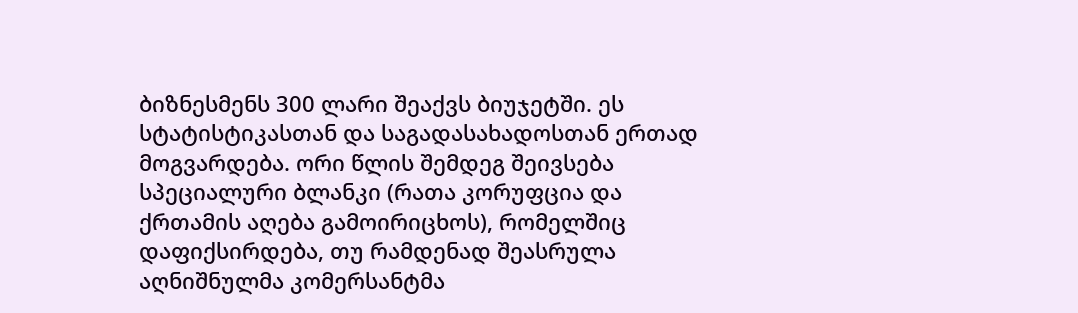ბიზნესმენს 300 ლარი შეაქვს ბიუჯეტში. ეს სტატისტიკასთან და საგადასახადოსთან ერთად მოგვარდება. ორი წლის შემდეგ შეივსება სპეციალური ბლანკი (რათა კორუფცია და ქრთამის აღება გამოირიცხოს), რომელშიც დაფიქსირდება, თუ რამდენად შეასრულა აღნიშნულმა კომერსანტმა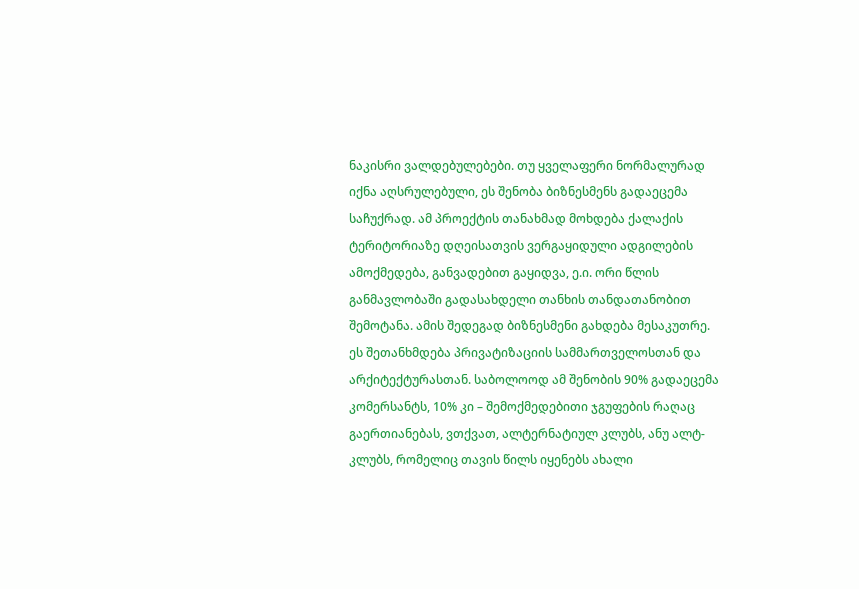ნაკისრი ვალდებულებები. თუ ყველაფერი ნორმალურად იქნა აღსრულებული, ეს შენობა ბიზნესმენს გადაეცემა საჩუქრად. ამ პროექტის თანახმად მოხდება ქალაქის ტერიტორიაზე დღეისათვის ვერგაყიდული ადგილების ამოქმედება, განვადებით გაყიდვა, ე.ი. ორი წლის განმავლობაში გადასახდელი თანხის თანდათანობით შემოტანა. ამის შედეგად ბიზნესმენი გახდება მესაკუთრე. ეს შეთანხმდება პრივატიზაციის სამმართველოსთან და არქიტექტურასთან. საბოლოოდ ამ შენობის 90% გადაეცემა კომერსანტს, 10% კი – შემოქმედებითი ჯგუფების რაღაც გაერთიანებას, ვთქვათ, ალტერნატიულ კლუბს, ანუ ალტ-კლუბს, რომელიც თავის წილს იყენებს ახალი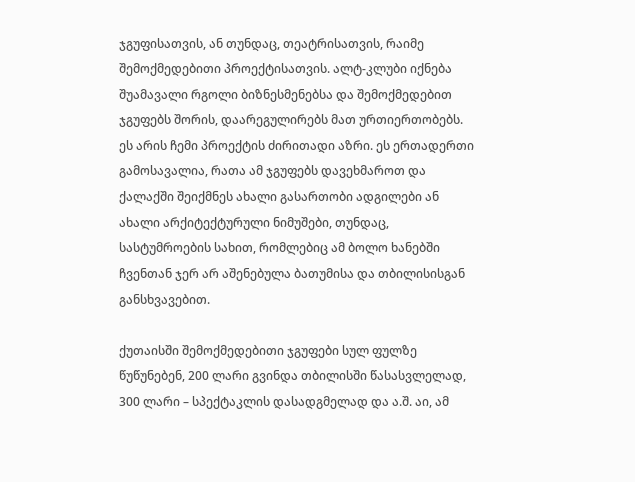ჯგუფისათვის, ან თუნდაც, თეატრისათვის, რაიმე შემოქმედებითი პროექტისათვის. ალტ-კლუბი იქნება შუამავალი რგოლი ბიზნესმენებსა და შემოქმედებით ჯგუფებს შორის, დაარეგულირებს მათ ურთიერთობებს. ეს არის ჩემი პროექტის ძირითადი აზრი. ეს ერთადერთი გამოსავალია, რათა ამ ჯგუფებს დავეხმაროთ და ქალაქში შეიქმნეს ახალი გასართობი ადგილები ან ახალი არქიტექტურული ნიმუშები, თუნდაც, სასტუმროების სახით, რომლებიც ამ ბოლო ხანებში ჩვენთან ჯერ არ აშენებულა ბათუმისა და თბილისისგან განსხვავებით.

ქუთაისში შემოქმედებითი ჯგუფები სულ ფულზე წუწუნებენ, 200 ლარი გვინდა თბილისში წასასვლელად, 300 ლარი – სპექტაკლის დასადგმელად და ა.შ. აი, ამ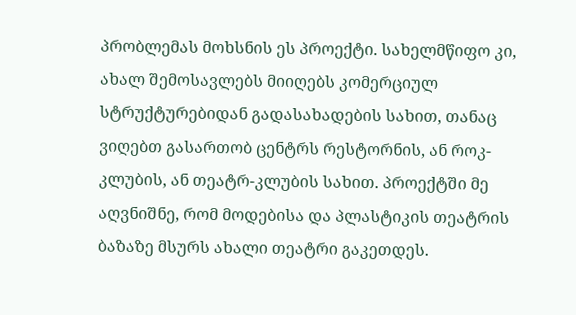პრობლემას მოხსნის ეს პროექტი. სახელმწიფო კი, ახალ შემოსავლებს მიიღებს კომერციულ სტრუქტურებიდან გადასახადების სახით, თანაც ვიღებთ გასართობ ცენტრს რესტორნის, ან როკ-კლუბის, ან თეატრ-კლუბის სახით. პროექტში მე აღვნიშნე, რომ მოდებისა და პლასტიკის თეატრის ბაზაზე მსურს ახალი თეატრი გაკეთდეს.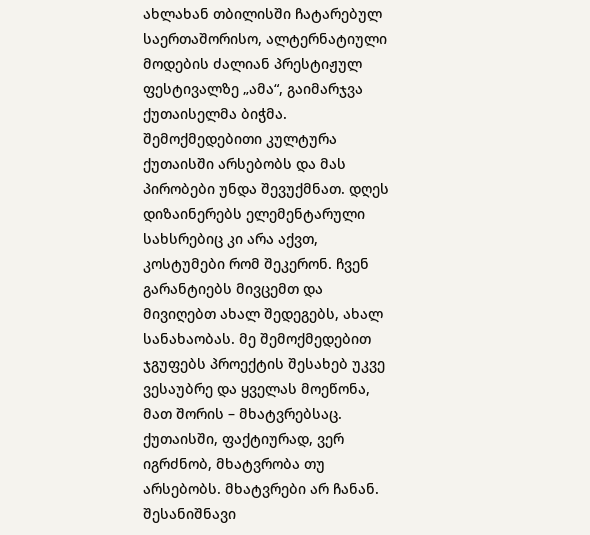ახლახან თბილისში ჩატარებულ საერთაშორისო, ალტერნატიული მოდების ძალიან პრესტიჟულ ფესტივალზე „ამა“, გაიმარჯვა ქუთაისელმა ბიჭმა. შემოქმედებითი კულტურა ქუთაისში არსებობს და მას პირობები უნდა შევუქმნათ. დღეს დიზაინერებს ელემენტარული სახსრებიც კი არა აქვთ, კოსტუმები რომ შეკერონ. ჩვენ გარანტიებს მივცემთ და მივიღებთ ახალ შედეგებს, ახალ სანახაობას. მე შემოქმედებით ჯგუფებს პროექტის შესახებ უკვე ვესაუბრე და ყველას მოეწონა, მათ შორის – მხატვრებსაც. ქუთაისში, ფაქტიურად, ვერ იგრძნობ, მხატვრობა თუ არსებობს. მხატვრები არ ჩანან. შესანიშნავი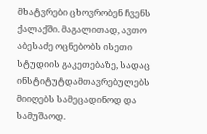მხატვრები ცხოვრობენ ჩვენს ქალაქში. მაგალითად, ავთო აბესაძე ოცნებობს ისეთი სტუდიის გაკეთებაზე, სადაც ინსტიტუტდამთავრებულებს მიიღებს სამეცადინოდ და სამუშაოდ.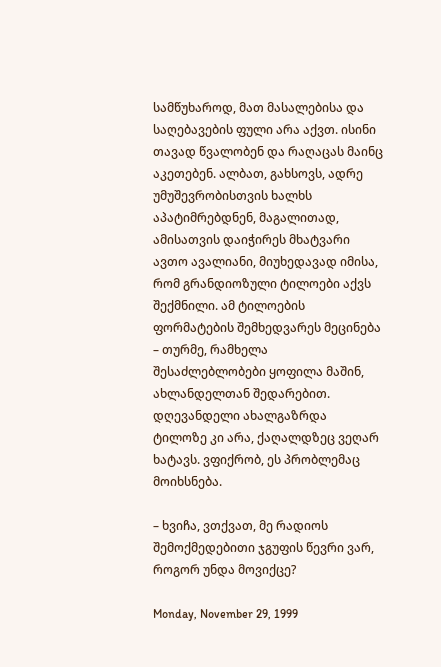სამწუხაროდ, მათ მასალებისა და საღებავების ფული არა აქვთ. ისინი თავად წვალობენ და რაღაცას მაინც აკეთებენ. ალბათ, გახსოვს, ადრე უმუშევრობისთვის ხალხს აპატიმრებდნენ, მაგალითად, ამისათვის დაიჭირეს მხატვარი ავთო ავალიანი, მიუხედავად იმისა, რომ გრანდიოზული ტილოები აქვს შექმნილი. ამ ტილოების ფორმატების შემხედვარეს მეცინება – თურმე, რამხელა შესაძლებლობები ყოფილა მაშინ, ახლანდელთან შედარებით. დღევანდელი ახალგაზრდა ტილოზე კი არა, ქაღალდზეც ვეღარ ხატავს. ვფიქრობ, ეს პრობლემაც მოიხსნება.

– ხვიჩა, ვთქვათ, მე რადიოს შემოქმედებითი ჯგუფის წევრი ვარ, როგორ უნდა მოვიქცე?

Monday, November 29, 1999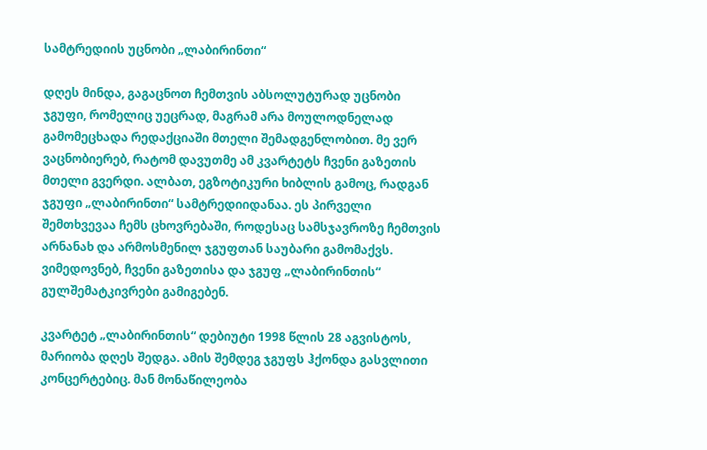სამტრედიის უცნობი „ლაბირინთი“

დღეს მინდა, გაგაცნოთ ჩემთვის აბსოლუტურად უცნობი ჯგუფი, რომელიც უეცრად, მაგრამ არა მოულოდნელად გამომეცხადა რედაქციაში მთელი შემადგენლობით. მე ვერ ვაცნობიერებ, რატომ დავუთმე ამ კვარტეტს ჩვენი გაზეთის მთელი გვერდი. ალბათ, ეგზოტიკური ხიბლის გამოც, რადგან ჯგუფი „ლაბირინთი“ სამტრედიიდანაა. ეს პირველი შემთხვევაა ჩემს ცხოვრებაში, როდესაც სამსჯავროზე ჩემთვის არნანახ და არმოსმენილ ჯგუფთან საუბარი გამომაქვს. ვიმედოვნებ, ჩვენი გაზეთისა და ჯგუფ „ლაბირინთის“ გულშემატკივრები გამიგებენ.

კვარტეტ „ლაბირინთის“ დებიუტი 1998 წლის 28 აგვისტოს, მარიობა დღეს შედგა. ამის შემდეგ ჯგუფს ჰქონდა გასვლითი კონცერტებიც. მან მონაწილეობა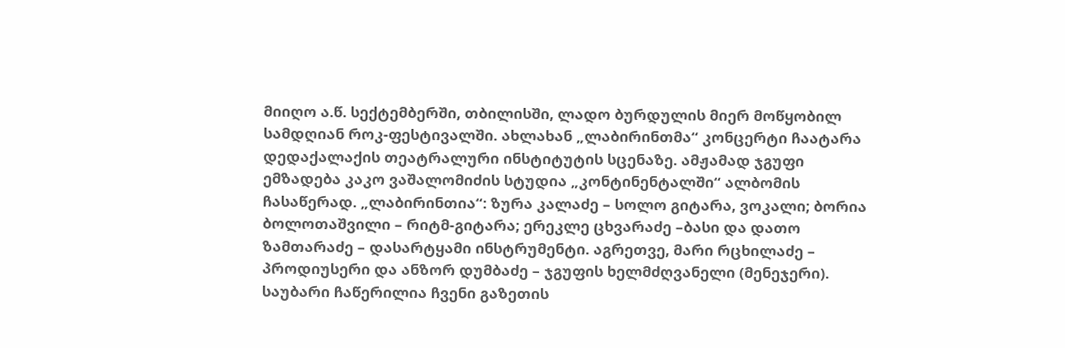მიიღო ა.წ. სექტემბერში, თბილისში, ლადო ბურდულის მიერ მოწყობილ სამდღიან როკ-ფესტივალში. ახლახან „ლაბირინთმა“ კონცერტი ჩაატარა დედაქალაქის თეატრალური ინსტიტუტის სცენაზე. ამჟამად ჯგუფი ემზადება კაკო ვაშალომიძის სტუდია „კონტინენტალში“ ალბომის ჩასაწერად. „ლაბირინთია“: ზურა კალაძე – სოლო გიტარა, ვოკალი; ბორია ბოლოთაშვილი – რიტმ-გიტარა; ერეკლე ცხვარაძე –ბასი და დათო ზამთარაძე – დასარტყამი ინსტრუმენტი. აგრეთვე, მარი რცხილაძე – პროდიუსერი და ანზორ დუმბაძე – ჯგუფის ხელმძღვანელი (მენეჯერი). საუბარი ჩაწერილია ჩვენი გაზეთის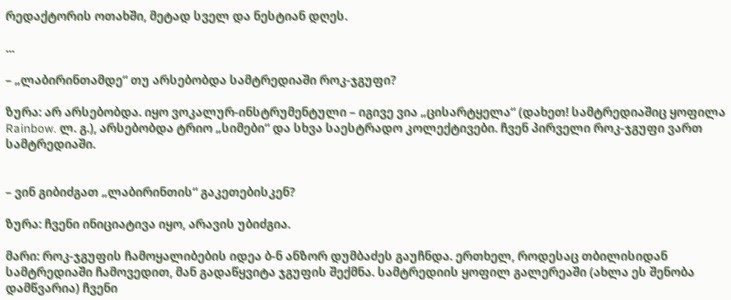რედაქტორის ოთახში, მეტად სველ და ნესტიან დღეს.

...

– „ლაბირინთამდე“ თუ არსებობდა სამტრედიაში როკ-ჯგუფი?

ზურა: არ არსებობდა. იყო ვოკალურ-ინსტრუმენტული – იგივე ვია „ცისარტყელა“ (დახეთ! სამტრედიაშიც ყოფილა Rainbow. ლ. გ.), არსებობდა ტრიო „სიმები“ და სხვა საესტრადო კოლექტივები. ჩვენ პირველი როკ-ჯგუფი ვართ სამტრედიაში.


– ვინ გიბიძგათ „ლაბირინთის“ გაკეთებისკენ?

ზურა: ჩვენი ინიციატივა იყო, არავის უბიძგია.

მარი: როკ-ჯგუფის ჩამოყალიბების იდეა ბ-ნ ანზორ დუმბაძეს გაუჩნდა. ერთხელ, როდესაც თბილისიდან სამტრედიაში ჩამოვედით, მან გადაწყვიტა ჯგუფის შექმნა. სამტრედიის ყოფილ გალერეაში (ახლა ეს შენობა დამწვარია) ჩვენი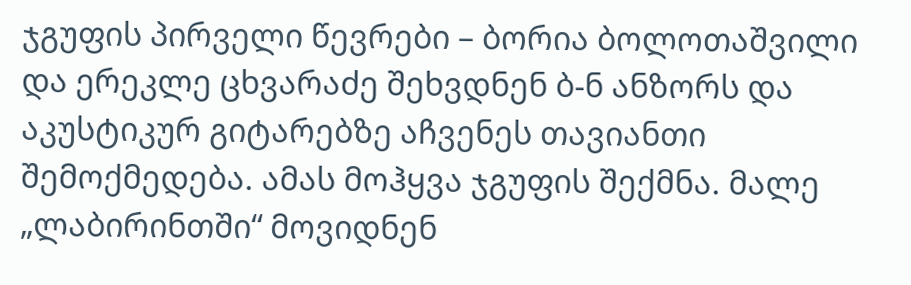ჯგუფის პირველი წევრები – ბორია ბოლოთაშვილი და ერეკლე ცხვარაძე შეხვდნენ ბ-ნ ანზორს და აკუსტიკურ გიტარებზე აჩვენეს თავიანთი შემოქმედება. ამას მოჰყვა ჯგუფის შექმნა. მალე „ლაბირინთში“ მოვიდნენ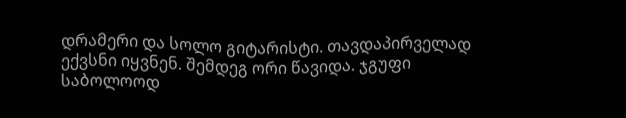დრამერი და სოლო გიტარისტი. თავდაპირველად ექვსნი იყვნენ. შემდეგ ორი წავიდა. ჯგუფი საბოლოოდ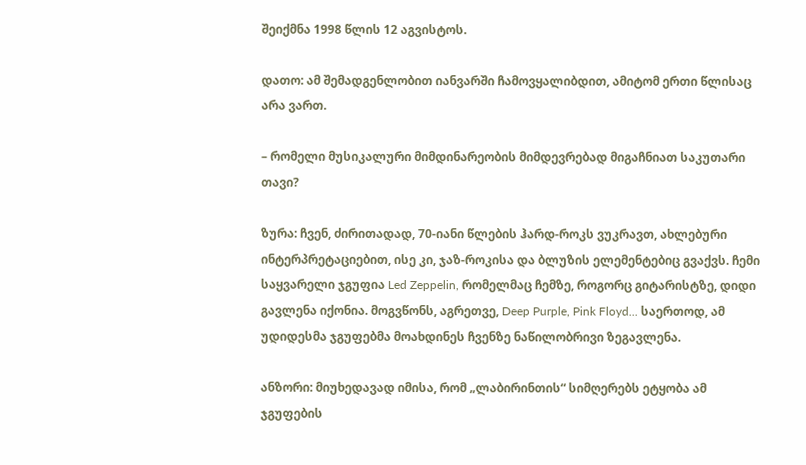შეიქმნა 1998 წლის 12 აგვისტოს.

დათო: ამ შემადგენლობით იანვარში ჩამოვყალიბდით, ამიტომ ერთი წლისაც არა ვართ.

– რომელი მუსიკალური მიმდინარეობის მიმდევრებად მიგაჩნიათ საკუთარი თავი?

ზურა: ჩვენ, ძირითადად, 70-იანი წლების ჰარდ-როკს ვუკრავთ, ახლებური ინტერპრეტაციებით, ისე კი, ჯაზ-როკისა და ბლუზის ელემენტებიც გვაქვს. ჩემი საყვარელი ჯგუფია Led Zeppelin, რომელმაც ჩემზე, როგორც გიტარისტზე, დიდი გავლენა იქონია. მოგვწონს, აგრეთვე, Deep Purple, Pink Floyd... საერთოდ, ამ უდიდესმა ჯგუფებმა მოახდინეს ჩვენზე ნაწილობრივი ზეგავლენა.

ანზორი: მიუხედავად იმისა, რომ „ლაბირინთის“ სიმღერებს ეტყობა ამ ჯგუფების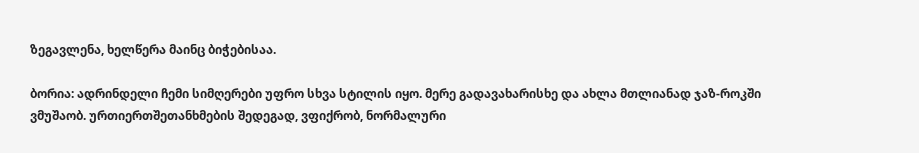ზეგავლენა, ხელწერა მაინც ბიჭებისაა.

ბორია: ადრინდელი ჩემი სიმღერები უფრო სხვა სტილის იყო. მერე გადავახარისხე და ახლა მთლიანად ჯაზ-როკში ვმუშაობ. ურთიერთშეთანხმების შედეგად, ვფიქრობ, ნორმალური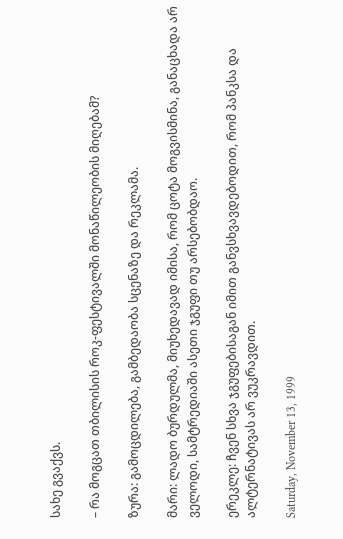სახე გვაქვს.

– რა მოგცათ თბილისის როკ-ფესტივალში მონაწილეობის მიღებამ?

ზურა: გამოცდილება, გამბედაობა სცენაზე და რეკლამა.

მარი: ლადო ბურდულმა, მიუხედავად იმისა, რომ ცოტა მოგვისმინა, განაცხადა არ ველოდი, სამტრედიაში ასეთი ჯგუფი თუ არსებობდაო.

ერეკლე: ჩვენ სხვა ჯგუფებისაგან იმით განვსხვავდებოდით, რომ პანკსა და ალტერნატივას არ ვუკრავდით.

Saturday, November 13, 1999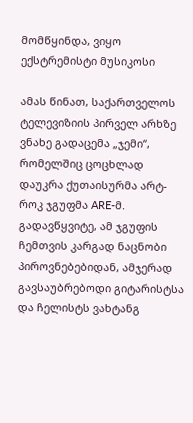მომწყინდა, ვიყო ექსტრემისტი მუსიკოსი

ამას წინათ, საქართველოს ტელევიზიის პირველ არხზე ვნახე გადაცემა „ჯემი“, რომელშიც ცოცხლად დაუკრა ქუთაისურმა არტ-როკ ჯგუფმა ARE-მ. გადავწყვიტე, ამ ჯგუფის ჩემთვის კარგად ნაცნობი პიროვნებებიდან, ამჯერად გავსაუბრებოდი გიტარისტსა და ჩელისტს ვახტანგ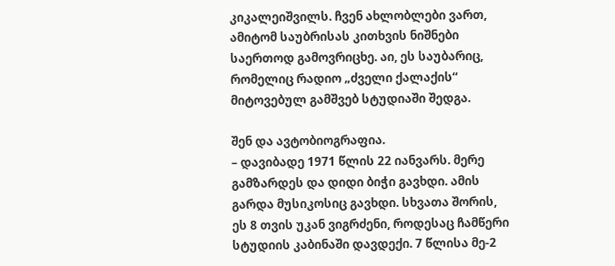კიკალეიშვილს. ჩვენ ახლობლები ვართ, ამიტომ საუბრისას კითხვის ნიშნები საერთოდ გამოვრიცხე. აი, ეს საუბარიც, რომელიც რადიო „ძველი ქალაქის“ მიტოვებულ გამშვებ სტუდიაში შედგა.

შენ და ავტობიოგრაფია.
– დავიბადე 1971 წლის 22 იანვარს. მერე გამზარდეს და დიდი ბიჭი გავხდი. ამის გარდა მუსიკოსიც გავხდი. სხვათა შორის, ეს 8 თვის უკან ვიგრძენი, როდესაც ჩამწერი სტუდიის კაბინაში დავდექი. 7 წლისა მე-2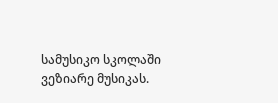სამუსიკო სკოლაში ვეზიარე მუსიკას.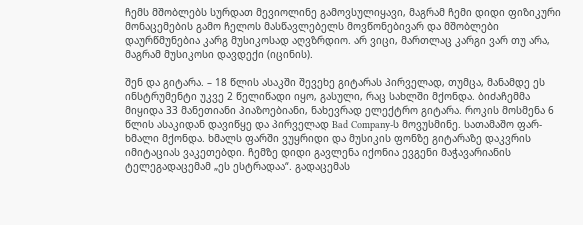ჩემს მშობლებს სურდათ მევიოლინე გამოვსულიყავი, მაგრამ ჩემი დიდი ფიზიკური მონაცემების გამო ჩელოს მასწავლებელს მოვწონებივარ და მშობლები დაურწმუნებია კარგ მუსიკოსად აღვზრდიო. არ ვიცი, მართლაც კარგი ვარ თუ არა, მაგრამ მუსიკოსი დავდექი (იცინის).

შენ და გიტარა. – 18 წლის ასაკში შევეხე გიტარას პირველად, თუმცა, მანამდე ეს ინსტრუმენტი უკვე 2 წელიწადი იყო, გასული, რაც სახლში მქონდა. ბიძაჩემმა მიყიდა 33 მანეთიანი პიაზოებიანი, ნახევრად ელექტრო გიტარა. როკის მოსმენა 6 წლის ასაკიდან დავიწყე და პირველად Bad Company-ს მოვუსმინე. სათამაშო ფარ-ხმალი მქონდა. ხმალს ფარში ვუყრიდი და მუსიკის ფონზე გიტარაზე დაკვრის იმიტაციას ვაკეთებდი. ჩემზე დიდი გავლენა იქონია ევგენი მაჭავარიანის ტელეგადაცემამ „ეს ესტრადაა“. გადაცემას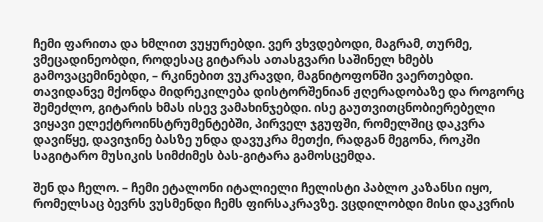ჩემი ფარითა და ხმლით ვუყურებდი. ვერ ვხვდებოდი, მაგრამ, თურმე, ვმეცადინეობდი, როდესაც გიტარას ათასგვარი საშინელ ხმებს გამოვაცემინებდი, – რკინებით ვუკრავდი, მაგნიტოფონში ვაერთებდი. თავიდანვე მქონდა მიდრეკილება დისტორშენიან ჟღერადობაზე და როგორც შემეძლო, გიტარის ხმას ისევ ვამახინჯებდი. ისე გაუთვითცნობიერებელი ვიყავი ელექტროინსტრუმენტებში, პირველ ჯგუფში, რომელშიც დაკვრა დავიწყე, დავიჯინე ბასზე უნდა დავუკრა მეთქი, რადგან მეგონა, როკში საგიტარო მუსიკის სიმძიმეს ბას-გიტარა გამოსცემდა.

შენ და ჩელო. – ჩემი ეტალონი იტალიელი ჩელისტი პაბლო კაზანსი იყო, რომელსაც ბევრს ვუსმენდი ჩემს ფირსაკრავზე. ვცდილობდი მისი დაკვრის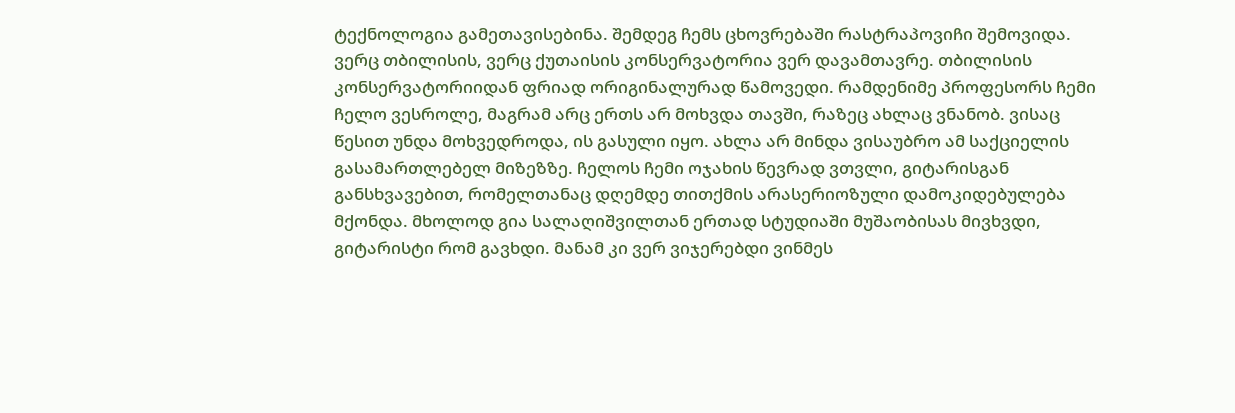ტექნოლოგია გამეთავისებინა. შემდეგ ჩემს ცხოვრებაში რასტრაპოვიჩი შემოვიდა. ვერც თბილისის, ვერც ქუთაისის კონსერვატორია ვერ დავამთავრე. თბილისის კონსერვატორიიდან ფრიად ორიგინალურად წამოვედი. რამდენიმე პროფესორს ჩემი ჩელო ვესროლე, მაგრამ არც ერთს არ მოხვდა თავში, რაზეც ახლაც ვნანობ. ვისაც წესით უნდა მოხვედროდა, ის გასული იყო. ახლა არ მინდა ვისაუბრო ამ საქციელის გასამართლებელ მიზეზზე. ჩელოს ჩემი ოჯახის წევრად ვთვლი, გიტარისგან განსხვავებით, რომელთანაც დღემდე თითქმის არასერიოზული დამოკიდებულება მქონდა. მხოლოდ გია სალაღიშვილთან ერთად სტუდიაში მუშაობისას მივხვდი, გიტარისტი რომ გავხდი. მანამ კი ვერ ვიჯერებდი ვინმეს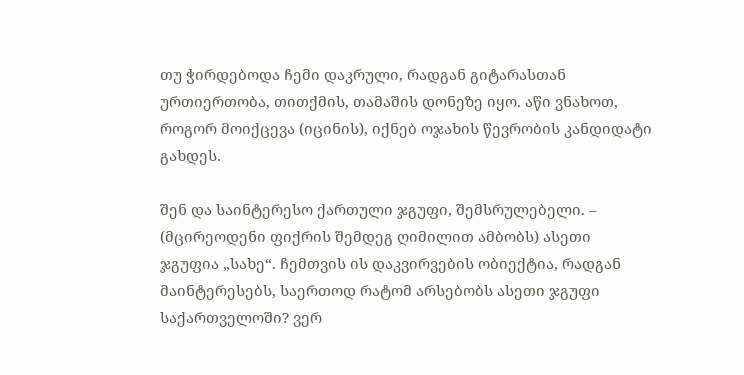თუ ჭირდებოდა ჩემი დაკრული, რადგან გიტარასთან ურთიერთობა, თითქმის, თამაშის დონეზე იყო. აწი ვნახოთ, როგორ მოიქცევა (იცინის), იქნებ ოჯახის წევრობის კანდიდატი გახდეს.

შენ და საინტერესო ქართული ჯგუფი, შემსრულებელი. – (მცირეოდენი ფიქრის შემდეგ ღიმილით ამბობს) ასეთი ჯგუფია „სახე“. ჩემთვის ის დაკვირვების ობიექტია, რადგან მაინტერესებს, საერთოდ რატომ არსებობს ასეთი ჯგუფი საქართველოში? ვერ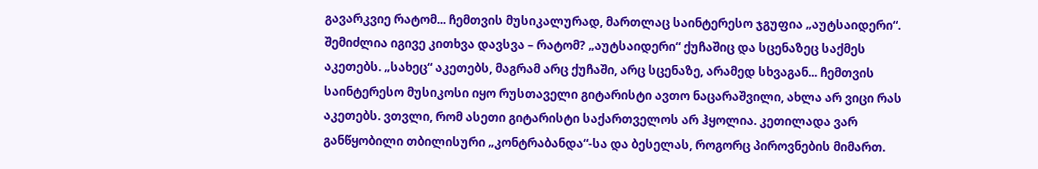გავარკვიე რატომ... ჩემთვის მუსიკალურად, მართლაც საინტერესო ჯგუფია „აუტსაიდერი“. შემიძლია იგივე კითხვა დავსვა – რატომ? „აუტსაიდერი“ ქუჩაშიც და სცენაზეც საქმეს აკეთებს. „სახეც“ აკეთებს, მაგრამ არც ქუჩაში, არც სცენაზე, არამედ სხვაგან... ჩემთვის საინტერესო მუსიკოსი იყო რუსთაველი გიტარისტი ავთო ნაცარაშვილი, ახლა არ ვიცი რას აკეთებს. ვთვლი, რომ ასეთი გიტარისტი საქართველოს არ ჰყოლია. კეთილადა ვარ განწყობილი თბილისური „კონტრაბანდა“-სა და ბესელას, როგორც პიროვნების მიმართ.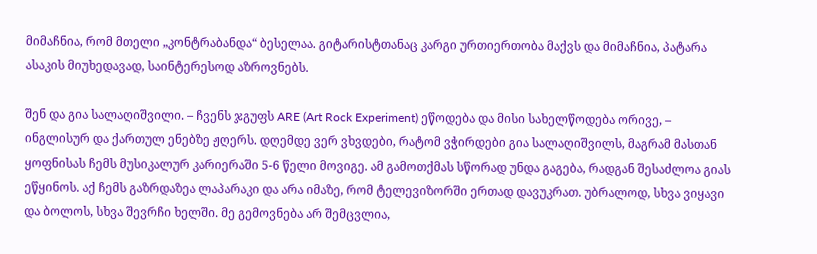მიმაჩნია, რომ მთელი „კონტრაბანდა“ ბესელაა. გიტარისტთანაც კარგი ურთიერთობა მაქვს და მიმაჩნია, პატარა ასაკის მიუხედავად, საინტერესოდ აზროვნებს.

შენ და გია სალაღიშვილი. – ჩვენს ჯგუფს ARE (Art Rock Experiment) ეწოდება და მისი სახელწოდება ორივე, – ინგლისურ და ქართულ ენებზე ჟღერს. დღემდე ვერ ვხვდები, რატომ ვჭირდები გია სალაღიშვილს, მაგრამ მასთან ყოფნისას ჩემს მუსიკალურ კარიერაში 5-6 წელი მოვიგე. ამ გამოთქმას სწორად უნდა გაგება, რადგან შესაძლოა გიას ეწყინოს. აქ ჩემს გაზრდაზეა ლაპარაკი და არა იმაზე, რომ ტელევიზორში ერთად დავუკრათ. უბრალოდ, სხვა ვიყავი და ბოლოს, სხვა შევრჩი ხელში. მე გემოვნება არ შემცვლია,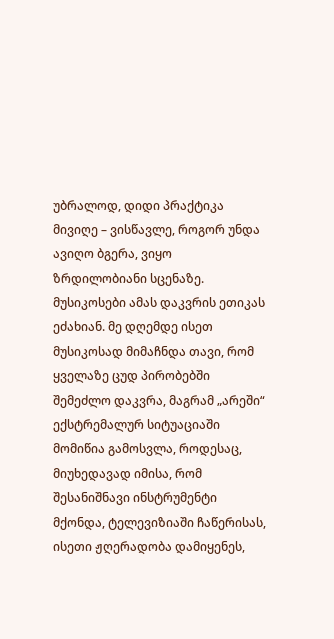უბრალოდ, დიდი პრაქტიკა მივიღე – ვისწავლე, როგორ უნდა ავიღო ბგერა, ვიყო ზრდილობიანი სცენაზე. მუსიკოსები ამას დაკვრის ეთიკას ეძახიან. მე დღემდე ისეთ მუსიკოსად მიმაჩნდა თავი, რომ ყველაზე ცუდ პირობებში შემეძლო დაკვრა, მაგრამ „არეში“ ექსტრემალურ სიტუაციაში მომიწია გამოსვლა, როდესაც, მიუხედავად იმისა, რომ შესანიშნავი ინსტრუმენტი მქონდა, ტელევიზიაში ჩაწერისას, ისეთი ჟღერადობა დამიყენეს,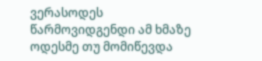ვერასოდეს წარმოვიდგენდი ამ ხმაზე ოდესმე თუ მომიწევდა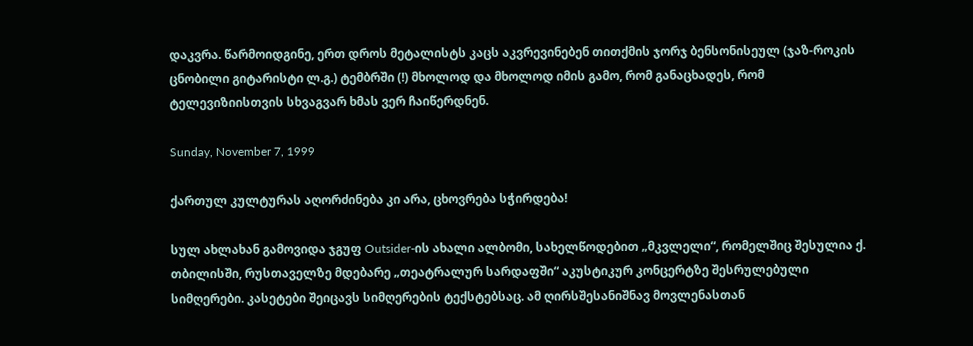დაკვრა. წარმოიდგინე, ერთ დროს მეტალისტს კაცს აკვრევინებენ თითქმის ჯორჯ ბენსონისეულ (ჯაზ-როკის ცნობილი გიტარისტი ლ.გ.) ტემბრში (!) მხოლოდ და მხოლოდ იმის გამო, რომ განაცხადეს, რომ ტელევიზიისთვის სხვაგვარ ხმას ვერ ჩაიწერდნენ.

Sunday, November 7, 1999

ქართულ კულტურას აღორძინება კი არა, ცხოვრება სჭირდება!

სულ ახლახან გამოვიდა ჯგუფ Outsider-ის ახალი ალბომი, სახელწოდებით „მკვლელი“, რომელშიც შესულია ქ. თბილისში, რუსთაველზე მდებარე „თეატრალურ სარდაფში“ აკუსტიკურ კონცერტზე შესრულებული სიმღერები. კასეტები შეიცავს სიმღერების ტექსტებსაც. ამ ღირსშესანიშნავ მოვლენასთან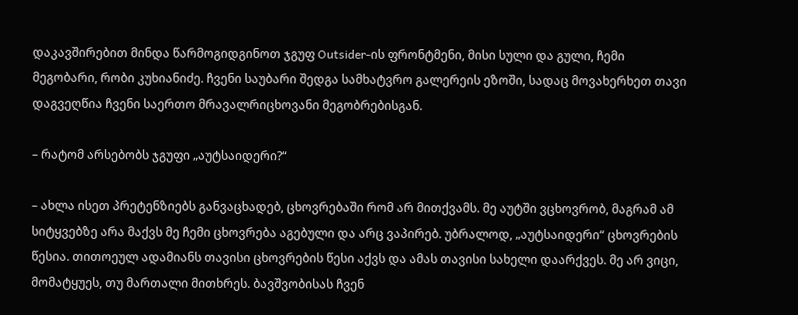დაკავშირებით მინდა წარმოგიდგინოთ ჯგუფ Outsider-ის ფრონტმენი, მისი სული და გული, ჩემი მეგობარი, რობი კუხიანიძე. ჩვენი საუბარი შედგა სამხატვრო გალერეის ეზოში, სადაც მოვახერხეთ თავი დაგვეღწია ჩვენი საერთო მრავალრიცხოვანი მეგობრებისგან.

– რატომ არსებობს ჯგუფი „აუტსაიდერი?“

– ახლა ისეთ პრეტენზიებს განვაცხადებ, ცხოვრებაში რომ არ მითქვამს. მე აუტში ვცხოვრობ, მაგრამ ამ სიტყვებზე არა მაქვს მე ჩემი ცხოვრება აგებული და არც ვაპირებ. უბრალოდ, „აუტსაიდერი“ ცხოვრების წესია. თითოეულ ადამიანს თავისი ცხოვრების წესი აქვს და ამას თავისი სახელი დაარქვეს. მე არ ვიცი, მომატყუეს, თუ მართალი მითხრეს. ბავშვობისას ჩვენ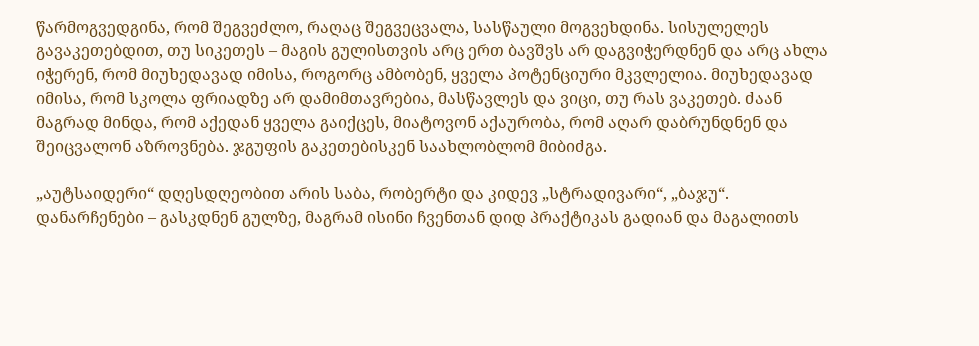წარმოგვედგინა, რომ შეგვეძლო, რაღაც შეგვეცვალა, სასწაული მოგვეხდინა. სისულელეს გავაკეთებდით, თუ სიკეთეს – მაგის გულისთვის არც ერთ ბავშვს არ დაგვიჭერდნენ და არც ახლა იჭერენ, რომ მიუხედავად იმისა, როგორც ამბობენ, ყველა პოტენციური მკვლელია. მიუხედავად იმისა, რომ სკოლა ფრიადზე არ დამიმთავრებია, მასწავლეს და ვიცი, თუ რას ვაკეთებ. ძაან მაგრად მინდა, რომ აქედან ყველა გაიქცეს, მიატოვონ აქაურობა, რომ აღარ დაბრუნდნენ და შეიცვალონ აზროვნება. ჯგუფის გაკეთებისკენ საახლობლომ მიბიძგა.

„აუტსაიდერი“ დღესდღეობით არის საბა, რობერტი და კიდევ „სტრადივარი“, „ბაჯუ“. დანარჩენები – გასკდნენ გულზე, მაგრამ ისინი ჩვენთან დიდ პრაქტიკას გადიან და მაგალითს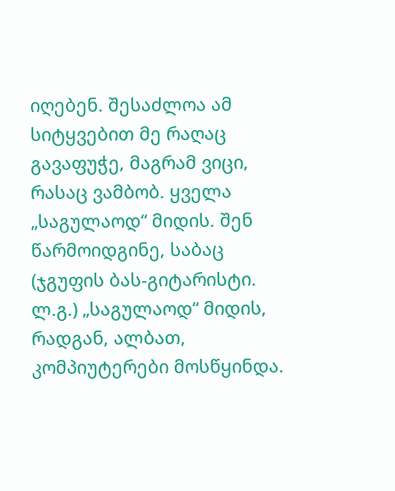იღებენ. შესაძლოა ამ სიტყვებით მე რაღაც გავაფუჭე, მაგრამ ვიცი, რასაც ვამბობ. ყველა „საგულაოდ“ მიდის. შენ წარმოიდგინე, საბაც (ჯგუფის ბას-გიტარისტი. ლ.გ.) „საგულაოდ“ მიდის, რადგან, ალბათ, კომპიუტერები მოსწყინდა.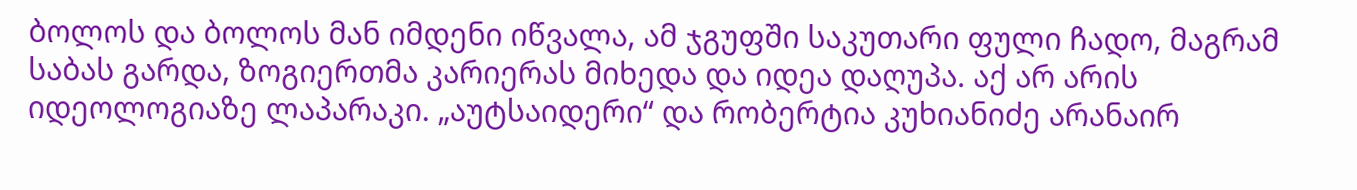ბოლოს და ბოლოს მან იმდენი იწვალა, ამ ჯგუფში საკუთარი ფული ჩადო, მაგრამ საბას გარდა, ზოგიერთმა კარიერას მიხედა და იდეა დაღუპა. აქ არ არის იდეოლოგიაზე ლაპარაკი. „აუტსაიდერი“ და რობერტია კუხიანიძე არანაირ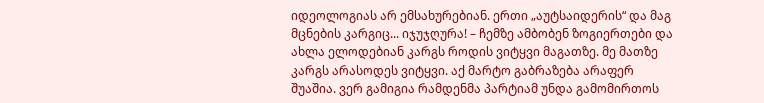იდეოლოგიას არ ემსახურებიან. ერთი „აუტსაიდერის“ და მაგ მცნების კარგიც... იჯუჯღურა! – ჩემზე ამბობენ ზოგიერთები და ახლა ელოდებიან კარგს როდის ვიტყვი მაგათზე. მე მათზე კარგს არასოდეს ვიტყვი. აქ მარტო გაბრაზება არაფერ შუაშია. ვერ გამიგია რამდენმა პარტიამ უნდა გამომირთოს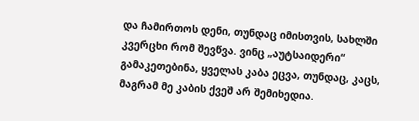და ჩამირთოს დენი, თუნდაც იმისთვის, სახლში კვერცხი რომ შევწვა. ვინც „აუტსაიდერი“ გამაკეთებინა, ყველას კაბა ეცვა, თუნდაც, კაცს, მაგრამ მე კაბის ქვეშ არ შემიხედია.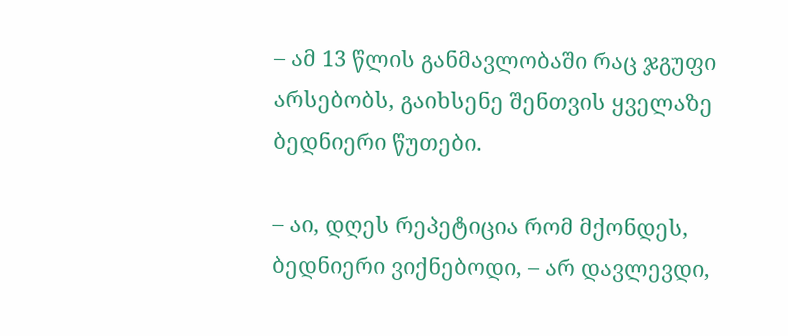– ამ 13 წლის განმავლობაში რაც ჯგუფი არსებობს, გაიხსენე შენთვის ყველაზე ბედნიერი წუთები.

– აი, დღეს რეპეტიცია რომ მქონდეს, ბედნიერი ვიქნებოდი, – არ დავლევდი,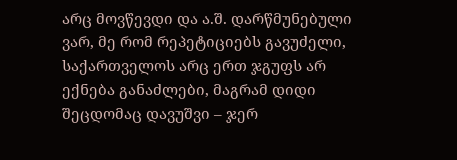არც მოვწევდი და ა.შ. დარწმუნებული ვარ, მე რომ რეპეტიციებს გავუძელი, საქართველოს არც ერთ ჯგუფს არ ექნება განაძლები, მაგრამ დიდი შეცდომაც დავუშვი – ჯერ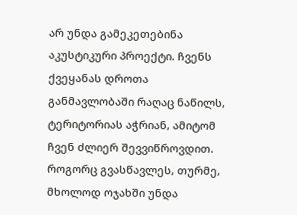არ უნდა გამეკეთებინა აკუსტიკური პროექტი. ჩვენს ქვეყანას დროთა განმავლობაში რაღაც ნაწილს, ტერიტორიას აჭრიან, ამიტომ ჩვენ ძლიერ შევვიწროვდით. როგორც გვასწავლეს, თურმე, მხოლოდ ოჯახში უნდა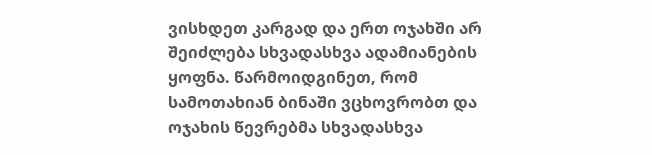ვისხდეთ კარგად და ერთ ოჯახში არ შეიძლება სხვადასხვა ადამიანების ყოფნა. წარმოიდგინეთ, რომ სამოთახიან ბინაში ვცხოვრობთ და ოჯახის წევრებმა სხვადასხვა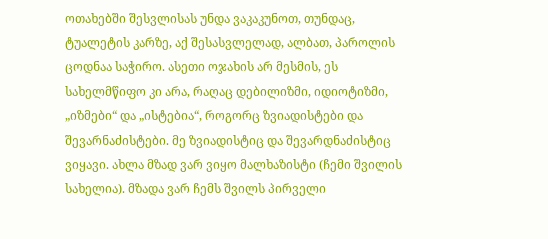ოთახებში შესვლისას უნდა ვაკაკუნოთ, თუნდაც, ტუალეტის კარზე, აქ შესასვლელად, ალბათ, პაროლის ცოდნაა საჭირო. ასეთი ოჯახის არ მესმის, ეს სახელმწიფო კი არა, რაღაც დებილიზმი, იდიოტიზმი, „იზმები“ და „ისტებია“, როგორც ზვიადისტები და შევარნაძისტები. მე ზვიადისტიც და შევარდნაძისტიც ვიყავი. ახლა მზად ვარ ვიყო მალხაზისტი (ჩემი შვილის სახელია). მზადა ვარ ჩემს შვილს პირველი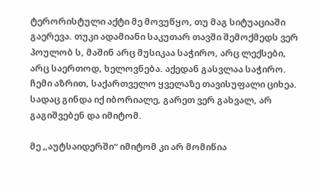ტერორისტული აქტი მე მოვუწყო, თუ მაგ სიტუაციაში გაერევა. თუკი ადამიანი საკუთარ თავში შემოქმედს ვერ პოულობ ს, მაშინ არც მუსიკაა საჭირო, არც ლექსები, არც საერთოდ, ხელოვნება. აქედან გასვლაა საჭირო. ჩემი აზრით, საქართველო ყველაზე თავისუფალი ციხეა. სადაც გინდა იქ იბორიალე, გარეთ ვერ გახვალ, არ გაგიშვებენ და იმიტომ.

მე „აუტსაიდერში“ იმიტომ კი არ მომიწია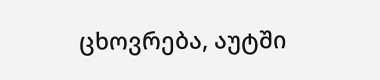ცხოვრება, აუტში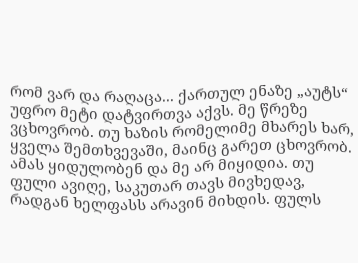რომ ვარ და რაღაცა... ქართულ ენაზე „აუტს“ უფრო მეტი დატვირთვა აქვს. მე წრეზე ვცხოვრობ. თუ ხაზის რომელიმე მხარეს ხარ, ყველა შემთხვევაში, მაინც გარეთ ცხოვრობ. ამას ყიდულობენ და მე არ მიყიდია. თუ ფული ავიღე, საკუთარ თავს მივხედავ, რადგან ხელფასს არავინ მიხდის. ფულს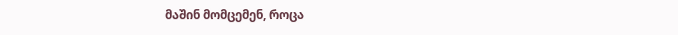მაშინ მომცემენ, როცა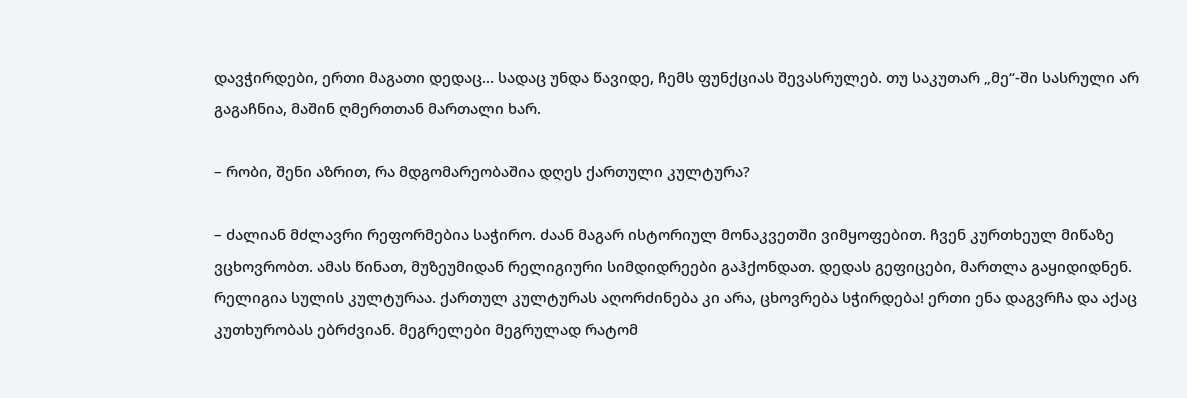დავჭირდები, ერთი მაგათი დედაც... სადაც უნდა წავიდე, ჩემს ფუნქციას შევასრულებ. თუ საკუთარ „მე“-ში სასრული არ გაგაჩნია, მაშინ ღმერთთან მართალი ხარ.

– რობი, შენი აზრით, რა მდგომარეობაშია დღეს ქართული კულტურა?

– ძალიან მძლავრი რეფორმებია საჭირო. ძაან მაგარ ისტორიულ მონაკვეთში ვიმყოფებით. ჩვენ კურთხეულ მიწაზე ვცხოვრობთ. ამას წინათ, მუზეუმიდან რელიგიური სიმდიდრეები გაჰქონდათ. დედას გეფიცები, მართლა გაყიდიდნენ. რელიგია სულის კულტურაა. ქართულ კულტურას აღორძინება კი არა, ცხოვრება სჭირდება! ერთი ენა დაგვრჩა და აქაც კუთხურობას ებრძვიან. მეგრელები მეგრულად რატომ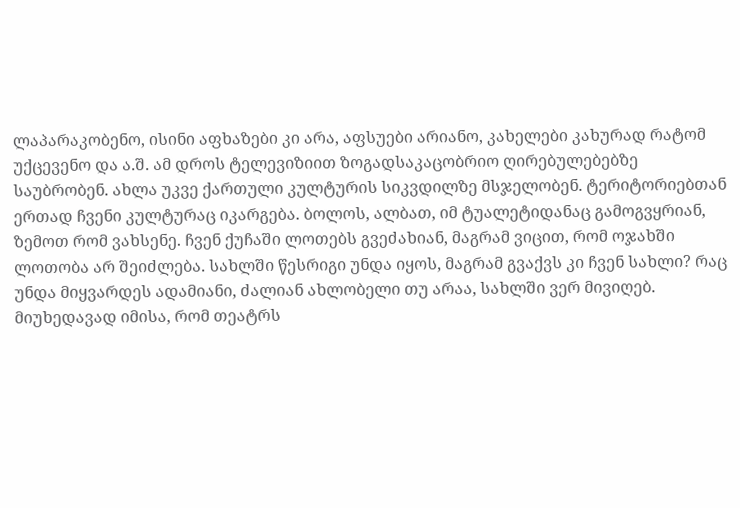ლაპარაკობენო, ისინი აფხაზები კი არა, აფსუები არიანო, კახელები კახურად რატომ უქცევენო და ა.შ. ამ დროს ტელევიზიით ზოგადსაკაცობრიო ღირებულებებზე საუბრობენ. ახლა უკვე ქართული კულტურის სიკვდილზე მსჯელობენ. ტერიტორიებთან ერთად ჩვენი კულტურაც იკარგება. ბოლოს, ალბათ, იმ ტუალეტიდანაც გამოგვყრიან, ზემოთ რომ ვახსენე. ჩვენ ქუჩაში ლოთებს გვეძახიან, მაგრამ ვიცით, რომ ოჯახში ლოთობა არ შეიძლება. სახლში წესრიგი უნდა იყოს, მაგრამ გვაქვს კი ჩვენ სახლი? რაც უნდა მიყვარდეს ადამიანი, ძალიან ახლობელი თუ არაა, სახლში ვერ მივიღებ. მიუხედავად იმისა, რომ თეატრს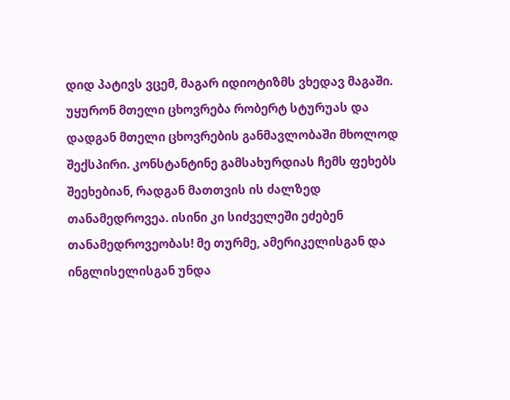დიდ პატივს ვცემ, მაგარ იდიოტიზმს ვხედავ მაგაში. უყურონ მთელი ცხოვრება რობერტ სტურუას და დადგან მთელი ცხოვრების განმავლობაში მხოლოდ შექსპირი. კონსტანტინე გამსახურდიას ჩემს ფეხებს შეეხებიან, რადგან მათთვის ის ძალზედ თანამედროვეა. ისინი კი სიძველეში ეძებენ თანამედროვეობას! მე თურმე, ამერიკელისგან და ინგლისელისგან უნდა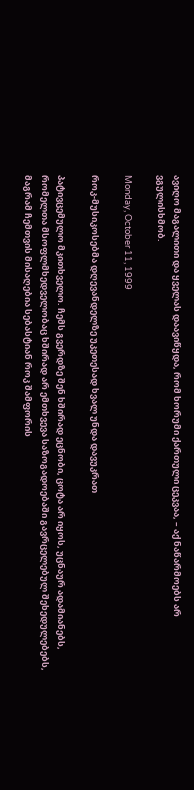ავიღო მაგალითი და ყველას დაავიწყდა, რომ ხორუმი ქართული ცეკვაა, – აქ ნაწარმოებს არ ვგულისხმობ.

Monday, October 11, 1999

როკ-მუსიკოსებმა დღევანდელზე უკეთესად ხვალ უნდა დავუკრათ

პატივცემულო მკითხველო. ჩემს გვერდზე შენ ხშირად ეცნობი, ცოტა არ იყოს, უცნაურ ადამიანებს, რომელთა მსოფლმხედველობაც ხშირად არ ემთხვევა საზოგადოებაში გავრცელებულ შეხედულებებს, მაგრამ ჩემთვის მისაღებია სებასტიან როკ შამფორის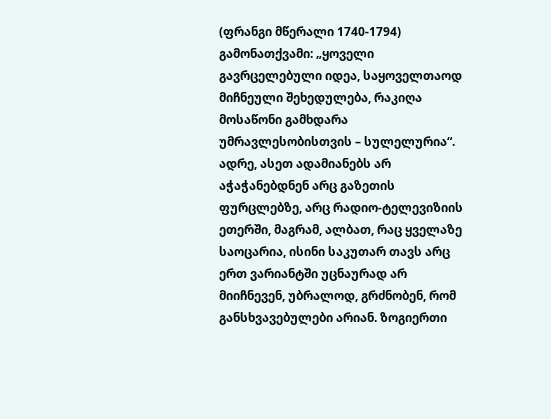(ფრანგი მწერალი 1740-1794) გამონათქვამი: „ყოველი გავრცელებული იდეა, საყოველთაოდ მიჩნეული შეხედულება, რაკიღა მოსაწონი გამხდარა უმრავლესობისთვის – სულელურია“. ადრე, ასეთ ადამიანებს არ აჭაჭანებდნენ არც გაზეთის ფურცლებზე, არც რადიო-ტელევიზიის ეთერში, მაგრამ, ალბათ, რაც ყველაზე საოცარია, ისინი საკუთარ თავს არც ერთ ვარიანტში უცნაურად არ მიიჩნევენ, უბრალოდ, გრძნობენ, რომ განსხვავებულები არიან. ზოგიერთი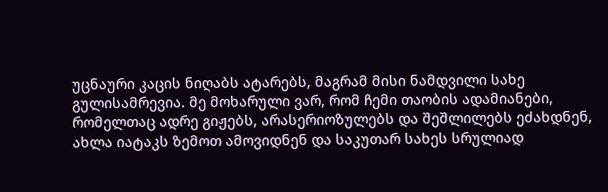უცნაური კაცის ნიღაბს ატარებს, მაგრამ მისი ნამდვილი სახე გულისამრევია. მე მოხარული ვარ, რომ ჩემი თაობის ადამიანები, რომელთაც ადრე გიჟებს, არასერიოზულებს და შეშლილებს ეძახდნენ, ახლა იატაკს ზემოთ ამოვიდნენ და საკუთარ სახეს სრულიად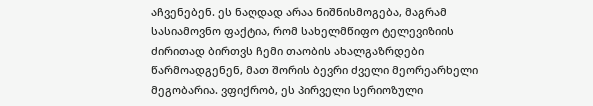აჩვენებენ. ეს ნაღდად არაა ნიშნისმოგება, მაგრამ სასიამოვნო ფაქტია, რომ სახელმწიფო ტელევიზიის ძირითად ბირთვს ჩემი თაობის ახალგაზრდები წარმოადგენენ, მათ შორის ბევრი ძველი მეორეარხელი მეგობარია. ვფიქრობ, ეს პირველი სერიოზული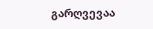გარღვევაა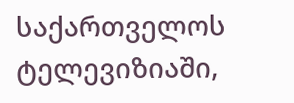საქართველოს ტელევიზიაში,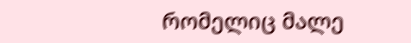რომელიც მალე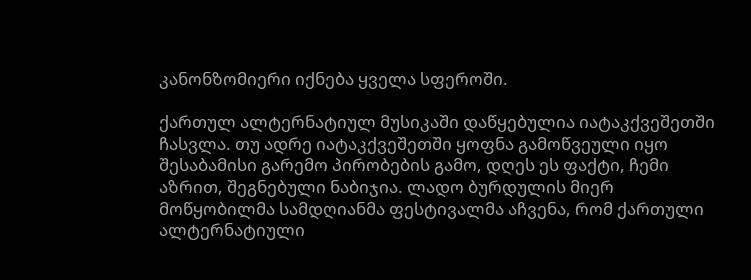კანონზომიერი იქნება ყველა სფეროში.

ქართულ ალტერნატიულ მუსიკაში დაწყებულია იატაკქვეშეთში ჩასვლა. თუ ადრე იატაკქვეშეთში ყოფნა გამოწვეული იყო შესაბამისი გარემო პირობების გამო, დღეს ეს ფაქტი, ჩემი აზრით, შეგნებული ნაბიჯია. ლადო ბურდულის მიერ მოწყობილმა სამდღიანმა ფესტივალმა აჩვენა, რომ ქართული ალტერნატიული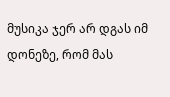მუსიკა ჯერ არ დგას იმ დონეზე, რომ მას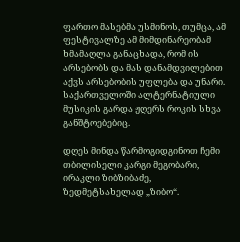ფართო მასებმა უსმინოს, თუმცა, ამ ფესტივალზე ამ მიმდინარეობამ ხმამაღლა განაცხადა, რომ ის არსებობს და მას დანამდვილებით აქვს არსებობის უფლება და უნარი. საქართველოში ალტერნატიული მუსიკის გარდა ჟღერს როკის სხვა განშტოებებიც.

დღეს მინდა წარმოგიდგინოთ ჩემი თბილისელი კარგი მეგობარი, ირაკლი ზიბზიბაძე, ზედმეტსახელად „ზიბო“.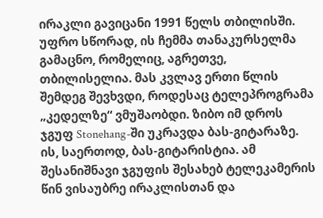ირაკლი გავიცანი 1991 წელს თბილისში. უფრო სწორად, ის ჩემმა თანაკურსელმა გამაცნო, რომელიც, აგრეთვე, თბილისელია. მას კვლავ ერთი წლის შემდეგ შევხვდი, როდესაც ტელეპროგრამა „კედელზე“ ვმუშაობდი. ზიბო იმ დროს ჯგუფ Stonehang-ში უკრავდა ბას-გიტარაზე. ის, საერთოდ, ბას-გიტარისტია. ამ შესანიშნავი ჯგუფის შესახებ ტელეკამერის წინ ვისაუბრე ირაკლისთან და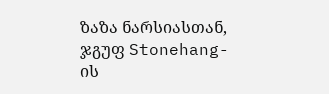ზაზა ნარსიასთან, ჯგუფ Stonehang-ის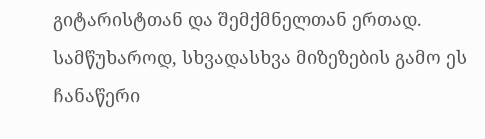გიტარისტთან და შემქმნელთან ერთად. სამწუხაროდ, სხვადასხვა მიზეზების გამო ეს ჩანაწერი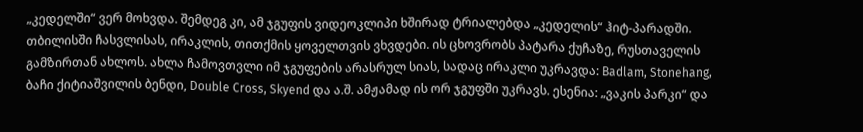„კედელში“ ვერ მოხვდა. შემდეგ კი, ამ ჯგუფის ვიდეოკლიპი ხშირად ტრიალებდა „კედელის“ ჰიტ-პარადში. თბილისში ჩასვლისას, ირაკლის, თითქმის ყოველთვის ვხვდები. ის ცხოვრობს პატარა ქუჩაზე, რუსთაველის გამზირთან ახლოს. ახლა ჩამოვთვლი იმ ჯგუფების არასრულ სიას, სადაც ირაკლი უკრავდა: Badlam, Stonehang, ბაჩი ქიტიაშვილის ბენდი, Double Cross, Skyend და ა.შ. ამჟამად ის ორ ჯგუფში უკრავს. ესენია: „ვაკის პარკი“ და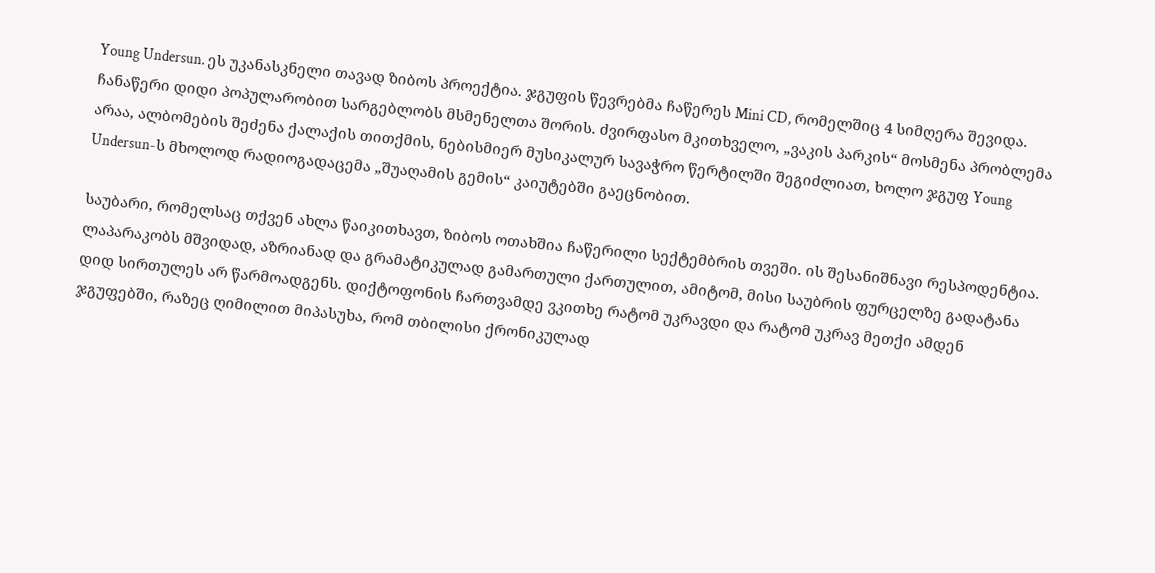Young Undersun. ეს უკანასკნელი თავად ზიბოს პროექტია. ჯგუფის წევრებმა ჩაწერეს Mini CD, რომელშიც 4 სიმღერა შევიდა. ჩანაწერი დიდი პოპულარობით სარგებლობს მსმენელთა შორის. ძვირფასო მკითხველო, „ვაკის პარკის“ მოსმენა პრობლემა არაა, ალბომების შეძენა ქალაქის თითქმის, ნებისმიერ მუსიკალურ სავაჭრო წერტილში შეგიძლიათ, ხოლო ჯგუფ Young Undersun-ს მხოლოდ რადიოგადაცემა „შუაღამის გემის“ კაიუტებში გაეცნობით.

საუბარი, რომელსაც თქვენ ახლა წაიკითხავთ, ზიბოს ოთახშია ჩაწერილი სექტემბრის თვეში. ის შესანიშნავი რესპოდენტია. ლაპარაკობს მშვიდად, აზრიანად და გრამატიკულად გამართული ქართულით, ამიტომ, მისი საუბრის ფურცელზე გადატანა დიდ სირთულეს არ წარმოადგენს. დიქტოფონის ჩართვამდე ვკითხე რატომ უკრავდი და რატომ უკრავ მეთქი ამდენ ჯგუფებში, რაზეც ღიმილით მიპასუხა, რომ თბილისი ქრონიკულად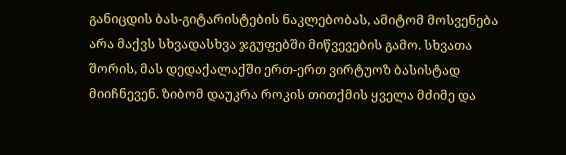განიცდის ბას-გიტარისტების ნაკლებობას, ამიტომ მოსვენება არა მაქვს სხვადასხვა ჯგუფებში მიწვევების გამო. სხვათა შორის, მას დედაქალაქში ერთ-ერთ ვირტუოზ ბასისტად მიიჩნევენ. ზიბომ დაუკრა როკის თითქმის ყველა მძიმე და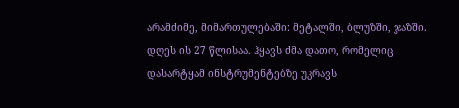არამძიმე, მიმართულებაში: მეტალში, ბლუზში, ჯაზში. დღეს ის 27 წლისაა. ჰყავს ძმა დათო, რომელიც დასარტყამ ინსტრუმენტებზე უკრავს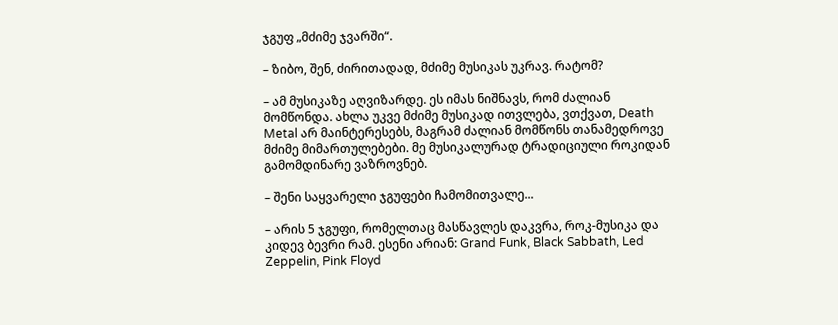ჯგუფ „მძიმე ჯვარში“.

– ზიბო, შენ, ძირითადად, მძიმე მუსიკას უკრავ. რატომ?

– ამ მუსიკაზე აღვიზარდე. ეს იმას ნიშნავს, რომ ძალიან მომწონდა. ახლა უკვე მძიმე მუსიკად ითვლება, ვთქვათ, Death Metal არ მაინტერესებს, მაგრამ ძალიან მომწონს თანამედროვე მძიმე მიმართულებები. მე მუსიკალურად ტრადიციული როკიდან გამომდინარე ვაზროვნებ.

– შენი საყვარელი ჯგუფები ჩამომითვალე...

– არის 5 ჯგუფი, რომელთაც მასწავლეს დაკვრა, როკ-მუსიკა და კიდევ ბევრი რამ. ესენი არიან: Grand Funk, Black Sabbath, Led Zeppelin, Pink Floyd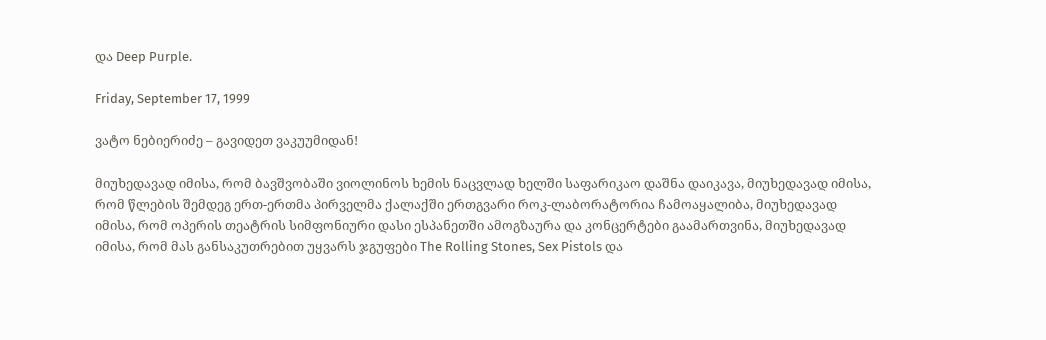და Deep Purple.

Friday, September 17, 1999

ვატო ნებიერიძე – გავიდეთ ვაკუუმიდან!

მიუხედავად იმისა, რომ ბავშვობაში ვიოლინოს ხემის ნაცვლად ხელში საფარიკაო დაშნა დაიკავა, მიუხედავად იმისა, რომ წლების შემდეგ ერთ-ერთმა პირველმა ქალაქში ერთგვარი როკ-ლაბორატორია ჩამოაყალიბა, მიუხედავად იმისა, რომ ოპერის თეატრის სიმფონიური დასი ესპანეთში ამოგზაურა და კონცერტები გაამართვინა, მიუხედავად იმისა, რომ მას განსაკუთრებით უყვარს ჯგუფები The Rolling Stones, Sex Pistols და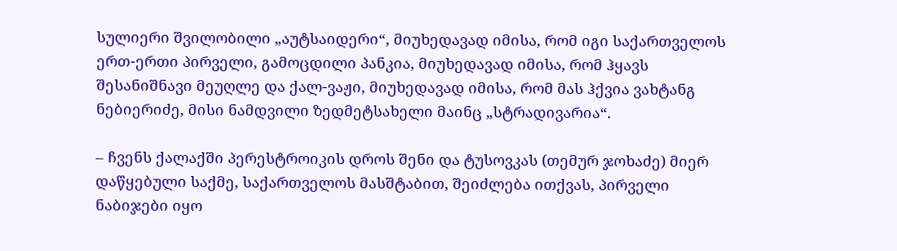სულიერი შვილობილი „აუტსაიდერი“, მიუხედავად იმისა, რომ იგი საქართველოს ერთ-ერთი პირველი, გამოცდილი პანკია, მიუხედავად იმისა, რომ ჰყავს შესანიშნავი მეუღლე და ქალ-ვაჟი, მიუხედავად იმისა, რომ მას ჰქვია ვახტანგ ნებიერიძე, მისი ნამდვილი ზედმეტსახელი მაინც „სტრადივარია“.

– ჩვენს ქალაქში პერესტროიკის დროს შენი და ტუსოვკას (თემურ ჯოხაძე) მიერ დაწყებული საქმე, საქართველოს მასშტაბით, შეიძლება ითქვას, პირველი ნაბიჯები იყო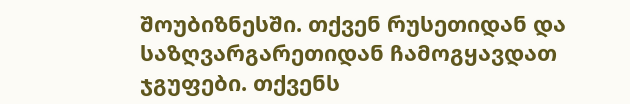შოუბიზნესში. თქვენ რუსეთიდან და საზღვარგარეთიდან ჩამოგყავდათ ჯგუფები. თქვენს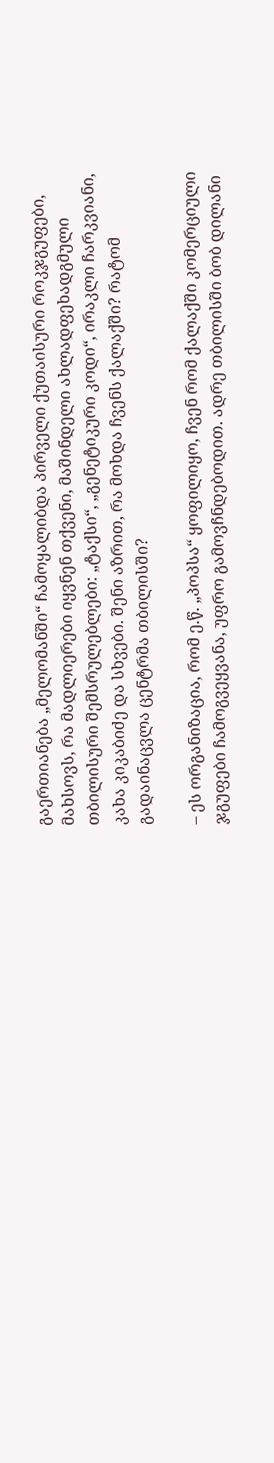გაერთიანება „მელომანში“ ჩამოყალიბდა პირველი ქუთაისური როკჯგუფები, მახსოვს, რა მადლიერები იყვნენ თქვენი, მაშინდელი ახლადფეხადგმული თბილისური შემსრულებლები: „ტაქსი“, „გენეტიკური კოდი“, ირაკლი ჩარკვიანი, კახა კიკაბიძე და სხვები. შენი აზრით, რა მოხდა ჩვენს ქალაქში? რატომ გადაინაცვლა ცენტრმა თბილისში?

– ეს ორგანიზაცია, რომ ე.წ. „პოპსა“ ყოფილიყო, ჩვენ რომ ქალაქში კომერციული ჯგუფები ჩამოგვეყვანა, უფრო გამოვჩნდებოდით. ადრე თბილისში ბობ დილანი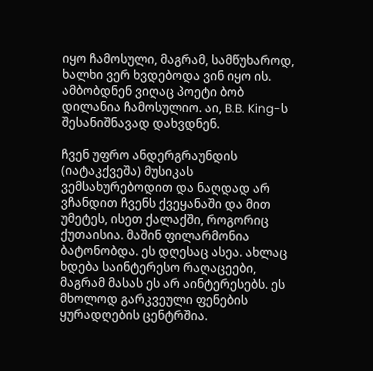იყო ჩამოსული, მაგრამ, სამწუხაროდ, ხალხი ვერ ხვდებოდა ვინ იყო ის. ამბობდნენ ვიღაც პოეტი ბობ დილანია ჩამოსულიო. აი, B.B. King-ს შესანიშნავად დახვდნენ.

ჩვენ უფრო ანდერგრაუნდის (იატაკქვეშა) მუსიკას ვემსახურებოდით და ნაღდად არ ვჩანდით ჩვენს ქვეყანაში და მით უმეტეს, ისეთ ქალაქში, როგორიც ქუთაისია. მაშინ ფილარმონია ბატონობდა. ეს დღესაც ასეა. ახლაც ხდება საინტერესო რაღაცეები, მაგრამ მასას ეს არ აინტერესებს. ეს მხოლოდ გარკვეული ფენების ყურადღების ცენტრშია.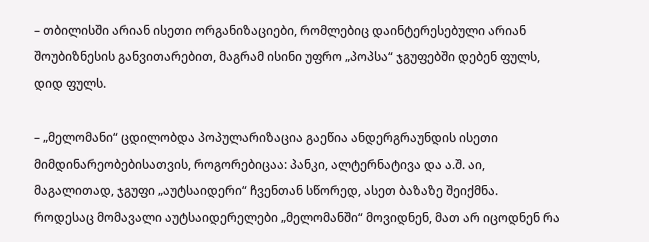– თბილისში არიან ისეთი ორგანიზაციები, რომლებიც დაინტერესებული არიან შოუბიზნესის განვითარებით, მაგრამ ისინი უფრო „პოპსა“ ჯგუფებში დებენ ფულს, დიდ ფულს.

– „მელომანი“ ცდილობდა პოპულარიზაცია გაეწია ანდერგრაუნდის ისეთი მიმდინარეობებისათვის, როგორებიცაა: პანკი, ალტერნატივა და ა.შ. აი, მაგალითად, ჯგუფი „აუტსაიდერი“ ჩვენთან სწორედ, ასეთ ბაზაზე შეიქმნა. როდესაც მომავალი აუტსაიდერელები „მელომანში“ მოვიდნენ, მათ არ იცოდნენ რა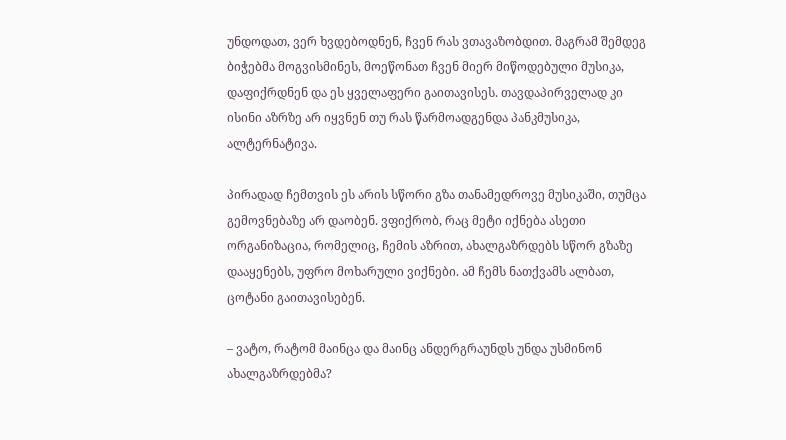უნდოდათ, ვერ ხვდებოდნენ, ჩვენ რას ვთავაზობდით. მაგრამ შემდეგ ბიჭებმა მოგვისმინეს, მოეწონათ ჩვენ მიერ მიწოდებული მუსიკა, დაფიქრდნენ და ეს ყველაფერი გაითავისეს. თავდაპირველად კი ისინი აზრზე არ იყვნენ თუ რას წარმოადგენდა პანკმუსიკა, ალტერნატივა.

პირადად ჩემთვის ეს არის სწორი გზა თანამედროვე მუსიკაში, თუმცა გემოვნებაზე არ დაობენ. ვფიქრობ, რაც მეტი იქნება ასეთი ორგანიზაცია, რომელიც, ჩემის აზრით, ახალგაზრდებს სწორ გზაზე დააყენებს, უფრო მოხარული ვიქნები. ამ ჩემს ნათქვამს ალბათ, ცოტანი გაითავისებენ.

– ვატო, რატომ მაინცა და მაინც ანდერგრაუნდს უნდა უსმინონ ახალგაზრდებმა?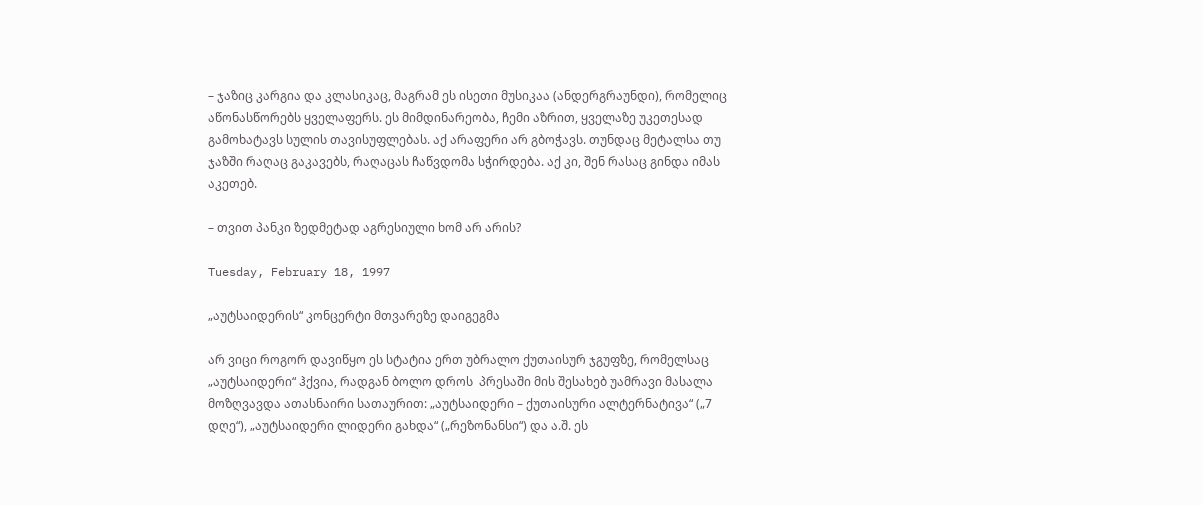– ჯაზიც კარგია და კლასიკაც, მაგრამ ეს ისეთი მუსიკაა (ანდერგრაუნდი), რომელიც აწონასწორებს ყველაფერს. ეს მიმდინარეობა, ჩემი აზრით, ყველაზე უკეთესად გამოხატავს სულის თავისუფლებას. აქ არაფერი არ გბოჭავს. თუნდაც მეტალსა თუ ჯაზში რაღაც გაკავებს, რაღაცას ჩაწვდომა სჭირდება. აქ კი, შენ რასაც გინდა იმას აკეთებ.

– თვით პანკი ზედმეტად აგრესიული ხომ არ არის?

Tuesday, February 18, 1997

„აუტსაიდერის“ კონცერტი მთვარეზე დაიგეგმა

არ ვიცი როგორ დავიწყო ეს სტატია ერთ უბრალო ქუთაისურ ჯგუფზე, რომელსაც „აუტსაიდერი“ ჰქვია, რადგან ბოლო დროს  პრესაში მის შესახებ უამრავი მასალა მოზღვავდა ათასნაირი სათაურით: „აუტსაიდერი – ქუთაისური ალტერნატივა“ („7 დღე“), „აუტსაიდერი ლიდერი გახდა“ („რეზონანსი“) და ა.შ. ეს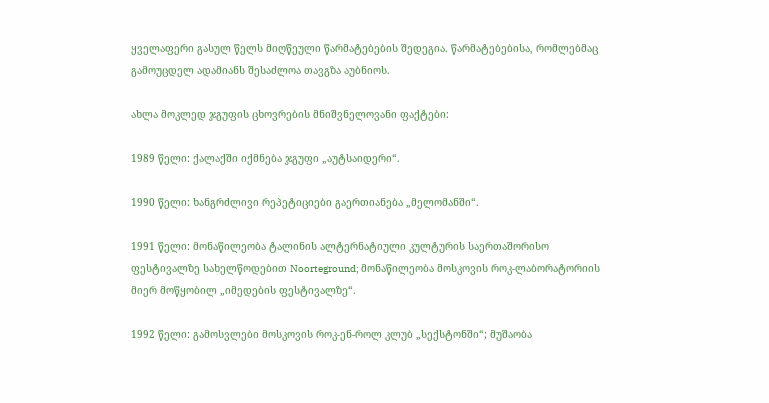ყველაფერი გასულ წელს მიღწეული წარმატებების შედეგია. წარმატებებისა, რომლებმაც გამოუცდელ ადამიანს შესაძლოა თავგზა აუბნიოს.

ახლა მოკლედ ჯგუფის ცხოვრების მნიშვნელოვანი ფაქტები:

1989 წელი: ქალაქში იქმნება ჯგუფი „აუტსაიდერი“.

1990 წელი: ხანგრძლივი რეპეტიციები გაერთიანება „მელომანში“.

1991 წელი: მონაწილეობა ტალინის ალტერნატიული კულტურის საერთაშორისო ფესტივალზე სახელწოდებით Noorteground; მონაწილეობა მოსკოვის როკ-ლაბორატორიის მიერ მოწყობილ „იმედების ფესტივალზე“.

1992 წელი: გამოსვლები მოსკოვის როკ-ენ-როლ კლუბ „სექსტონში“; მუშაობა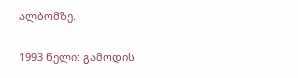ალბომზე.

1993 წელი: გამოდის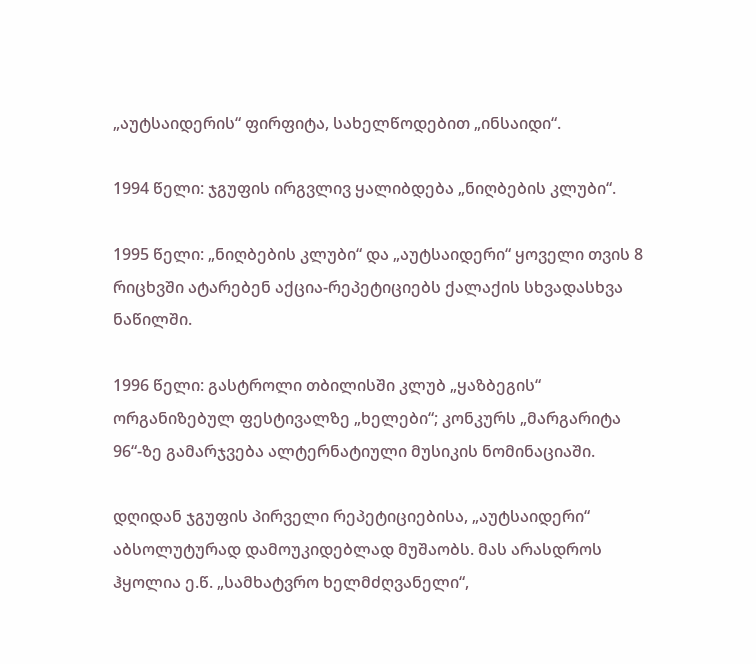„აუტსაიდერის“ ფირფიტა, სახელწოდებით „ინსაიდი“.

1994 წელი: ჯგუფის ირგვლივ ყალიბდება „ნიღბების კლუბი“.

1995 წელი: „ნიღბების კლუბი“ და „აუტსაიდერი“ ყოველი თვის 8 რიცხვში ატარებენ აქცია-რეპეტიციებს ქალაქის სხვადასხვა ნაწილში.

1996 წელი: გასტროლი თბილისში კლუბ „ყაზბეგის“ ორგანიზებულ ფესტივალზე „ხელები“; კონკურს „მარგარიტა 96“-ზე გამარჯვება ალტერნატიული მუსიკის ნომინაციაში.

დღიდან ჯგუფის პირველი რეპეტიციებისა, „აუტსაიდერი“ აბსოლუტურად დამოუკიდებლად მუშაობს. მას არასდროს ჰყოლია ე.წ. „სამხატვრო ხელმძღვანელი“,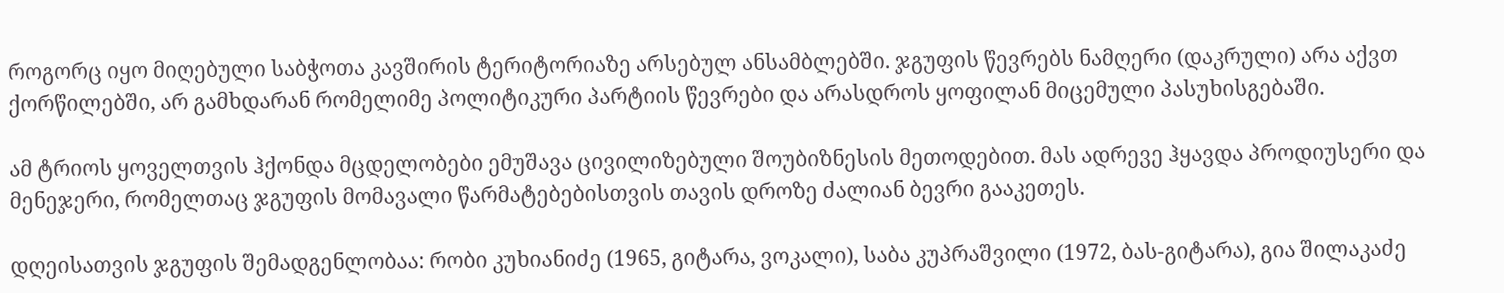როგორც იყო მიღებული საბჭოთა კავშირის ტერიტორიაზე არსებულ ანსამბლებში. ჯგუფის წევრებს ნამღერი (დაკრული) არა აქვთ ქორწილებში, არ გამხდარან რომელიმე პოლიტიკური პარტიის წევრები და არასდროს ყოფილან მიცემული პასუხისგებაში.

ამ ტრიოს ყოველთვის ჰქონდა მცდელობები ემუშავა ცივილიზებული შოუბიზნესის მეთოდებით. მას ადრევე ჰყავდა პროდიუსერი და მენეჯერი, რომელთაც ჯგუფის მომავალი წარმატებებისთვის თავის დროზე ძალიან ბევრი გააკეთეს.

დღეისათვის ჯგუფის შემადგენლობაა: რობი კუხიანიძე (1965, გიტარა, ვოკალი), საბა კუპრაშვილი (1972, ბას-გიტარა), გია შილაკაძე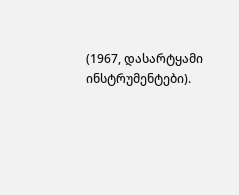(1967, დასარტყამი ინსტრუმენტები).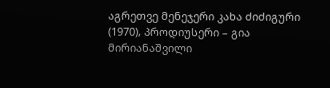აგრეთვე მენეჯერი კახა ძიძიგური (1970), პროდიუსერი – გია მირიანაშვილი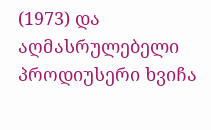(1973) და აღმასრულებელი პროდიუსერი ხვიჩა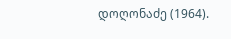დოღონაძე (1964).